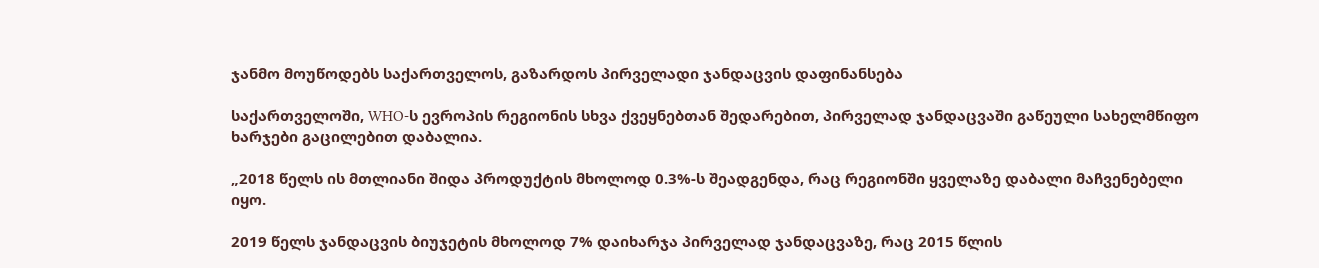ჯანმო მოუწოდებს საქართველოს, გაზარდოს პირველადი ჯანდაცვის დაფინანსება

საქართველოში, WHO-ს ევროპის რეგიონის სხვა ქვეყნებთან შედარებით, პირველად ჯანდაცვაში გაწეული სახელმწიფო ხარჯები გაცილებით დაბალია.

„2018 წელს ის მთლიანი შიდა პროდუქტის მხოლოდ 0.3%-ს შეადგენდა, რაც რეგიონში ყველაზე დაბალი მაჩვენებელი იყო.

2019 წელს ჯანდაცვის ბიუჯეტის მხოლოდ 7% დაიხარჯა პირველად ჯანდაცვაზე, რაც 2015 წლის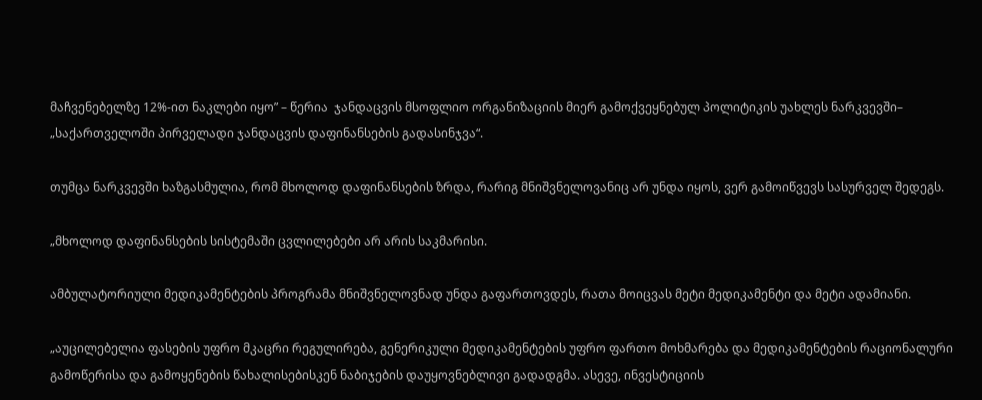მაჩვენებელზე 12%-ით ნაკლები იყო” – წერია  ჯანდაცვის მსოფლიო ორგანიზაციის მიერ გამოქვეყნებულ პოლიტიკის უახლეს ნარკვევში– „საქართველოში პირველადი ჯანდაცვის დაფინანსების გადასინჯვა“.

თუმცა ნარკვევში ხაზგასმულია, რომ მხოლოდ დაფინანსების ზრდა, რარიგ მნიშვნელოვანიც არ უნდა იყოს, ვერ გამოიწვევს სასურველ შედეგს.

„მხოლოდ დაფინანსების სისტემაში ცვლილებები არ არის საკმარისი.

ამბულატორიული მედიკამენტების პროგრამა მნიშვნელოვნად უნდა გაფართოვდეს, რათა მოიცვას მეტი მედიკამენტი და მეტი ადამიანი.

„აუცილებელია ფასების უფრო მკაცრი რეგულირება, გენერიკული მედიკამენტების უფრო ფართო მოხმარება და მედიკამენტების რაციონალური გამოწერისა და გამოყენების წახალისებისკენ ნაბიჯების დაუყოვნებლივი გადადგმა. ასევე, ინვესტიციის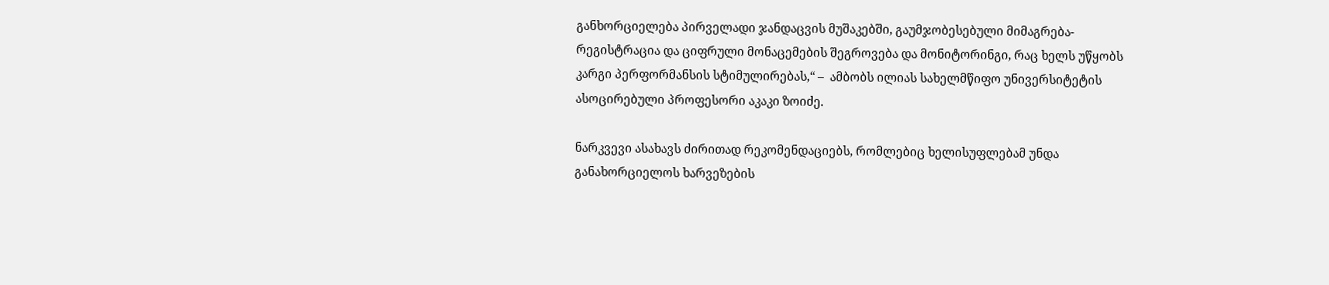განხორციელება პირველადი ჯანდაცვის მუშაკებში, გაუმჯობესებული მიმაგრება-რეგისტრაცია და ციფრული მონაცემების შეგროვება და მონიტორინგი, რაც ხელს უწყობს კარგი პერფორმანსის სტიმულირებას,“ –  ამბობს ილიას სახელმწიფო უნივერსიტეტის ასოცირებული პროფესორი აკაკი ზოიძე.

ნარკვევი ასახავს ძირითად რეკომენდაციებს, რომლებიც ხელისუფლებამ უნდა განახორციელოს ხარვეზების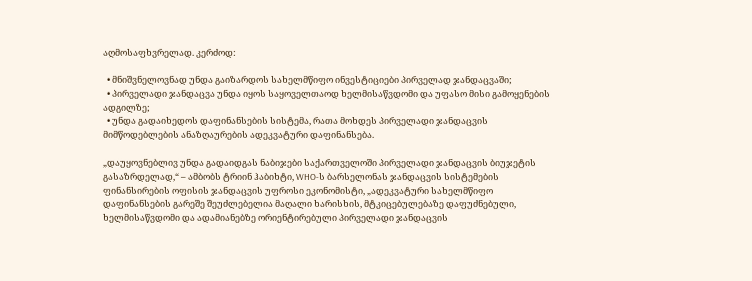აღმოსაფხვრელად. კერძოდ:

  • მნიშვნელოვნად უნდა გაიზარდოს სახელმწიფო ინვესტიციები პირველად ჯანდაცვაში;
  • პირველადი ჯანდაცვა უნდა იყოს საყოველთაოდ ხელმისაწვდომი და უფასო მისი გამოყენების ადგილზე;
  • უნდა გადაიხედოს დაფინანსების სისტემა, რათა მოხდეს პირველადი ჯანდაცვის მიმწოდებლების ანაზღაურების ადეკვატური დაფინანსება.

„დაუყოვნებლივ უნდა გადაიდგას ნაბიჯები საქართველოში პირველადი ჯანდაცვის ბიუჯეტის გასაზრდელად,“ – ამბობს ტრიინ ჰაბიხტი, WHO-ს ბარსელონას ჯანდაცვის სისტემების ფინანსირების ოფისის ჯანდაცვის უფროსი ეკონომისტი, „ადეკვატური სახელმწიფო დაფინანსების გარეშე შეუძლებელია მაღალი ხარისხის, მტკიცებულებაზე დაფუძნებული, ხელმისაწვდომი და ადამიანებზე ორიენტირებული პირველადი ჯანდაცვის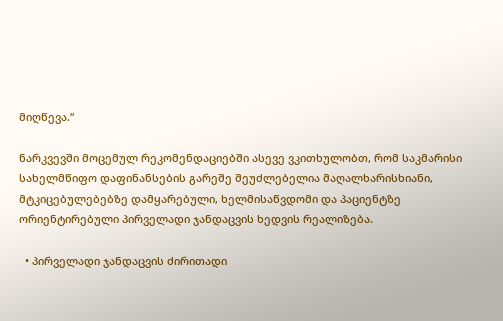მიღწევა.“

ნარკვევში მოცემულ რეკომენდაციებში ასევე ვკითხულობთ, რომ საკმარისი სახელმწიფო დაფინანსების გარეშე შეუძლებელია მაღალხარისხიანი, მტკიცებულებებზე დამყარებული, ხელმისაწვდომი და პაციენტზე ორიენტირებული პირველადი ჯანდაცვის ხედვის რეალიზება.

  • პირველადი ჯანდაცვის ძირითადი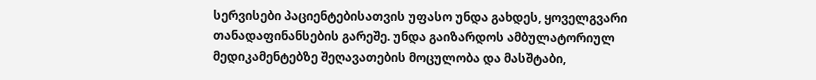სერვისები პაციენტებისათვის უფასო უნდა გახდეს, ყოველგვარი თანადაფინანსების გარეშე. უნდა გაიზარდოს ამბულატორიულ მედიკამენტებზე შეღავათების მოცულობა და მასშტაბი,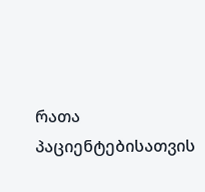რათა პაციენტებისათვის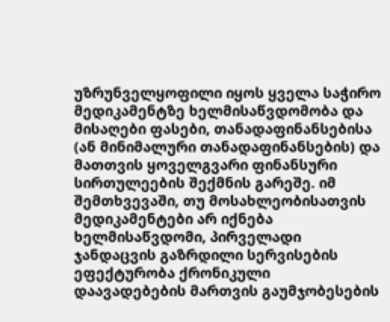უზრუნველყოფილი იყოს ყველა საჭირო მედიკამენტზე ხელმისაწვდომობა და მისაღები ფასები, თანადაფინანსებისა (ან მინიმალური თანადაფინანსების) და მათთვის ყოველგვარი ფინანსური სირთულეების შექმნის გარეშე. იმ შემთხვევაში, თუ მოსახლეობისათვის მედიკამენტები არ იქნება ხელმისაწვდომი, პირველადი ჯანდაცვის გაზრდილი სერვისების ეფექტურობა ქრონიკული დაავადებების მართვის გაუმჯობესების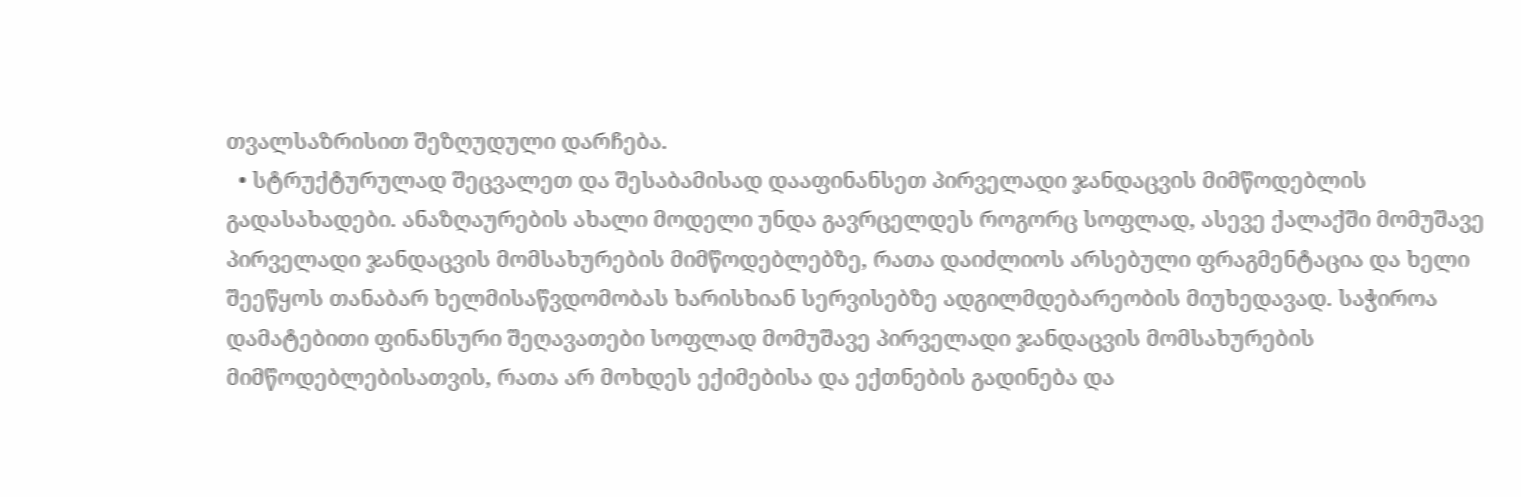თვალსაზრისით შეზღუდული დარჩება.
  • სტრუქტურულად შეცვალეთ და შესაბამისად დააფინანსეთ პირველადი ჯანდაცვის მიმწოდებლის გადასახადები. ანაზღაურების ახალი მოდელი უნდა გავრცელდეს როგორც სოფლად, ასევე ქალაქში მომუშავე პირველადი ჯანდაცვის მომსახურების მიმწოდებლებზე, რათა დაიძლიოს არსებული ფრაგმენტაცია და ხელი შეეწყოს თანაბარ ხელმისაწვდომობას ხარისხიან სერვისებზე ადგილმდებარეობის მიუხედავად. საჭიროა დამატებითი ფინანსური შეღავათები სოფლად მომუშავე პირველადი ჯანდაცვის მომსახურების მიმწოდებლებისათვის, რათა არ მოხდეს ექიმებისა და ექთნების გადინება და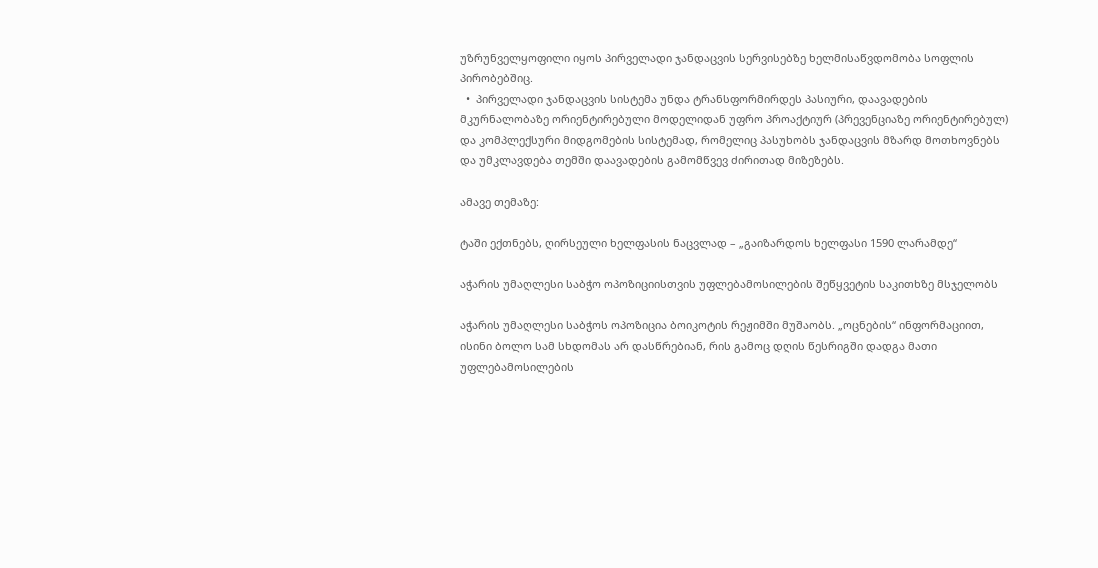უზრუნველყოფილი იყოს პირველადი ჯანდაცვის სერვისებზე ხელმისაწვდომობა სოფლის პირობებშიც.
  •  პირველადი ჯანდაცვის სისტემა უნდა ტრანსფორმირდეს პასიური, დაავადების მკურნალობაზე ორიენტირებული მოდელიდან უფრო პროაქტიურ (პრევენციაზე ორიენტირებულ) და კომპლექსური მიდგომების სისტემად, რომელიც პასუხობს ჯანდაცვის მზარდ მოთხოვნებს და უმკლავდება თემში დაავადების გამომწვევ ძირითად მიზეზებს.

ამავე თემაზე:

ტაში ექთნებს, ღირსეული ხელფასის ნაცვლად – „გაიზარდოს ხელფასი 1590 ლარამდე“

აჭარის უმაღლესი საბჭო ოპოზიციისთვის უფლებამოსილების შეწყვეტის საკითხზე მსჯელობს

აჭარის უმაღლესი საბჭოს ოპოზიცია ბოიკოტის რეჟიმში მუშაობს. „ოცნების“ ინფორმაციით, ისინი ბოლო სამ სხდომას არ დასწრებიან, რის გამოც დღის წესრიგში დადგა მათი უფლებამოსილების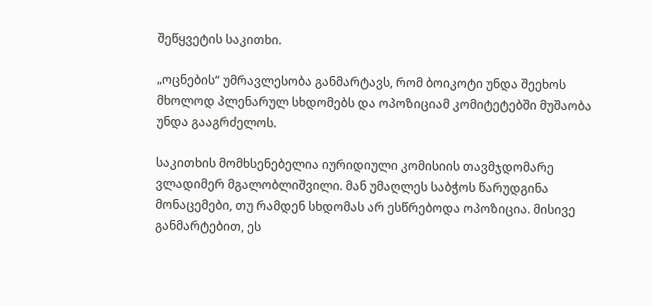შეწყვეტის საკითხი.

„ოცნების“ უმრავლესობა განმარტავს, რომ ბოიკოტი უნდა შეეხოს მხოლოდ პლენარულ სხდომებს და ოპოზიციამ კომიტეტებში მუშაობა უნდა გააგრძელოს.

საკითხის მომხსენებელია იურიდიული კომისიის თავმჯდომარე ვლადიმერ მგალობლიშვილი. მან უმაღლეს საბჭოს წარუდგინა მონაცემები, თუ რამდენ სხდომას არ ესწრებოდა ოპოზიცია. მისივე განმარტებით, ეს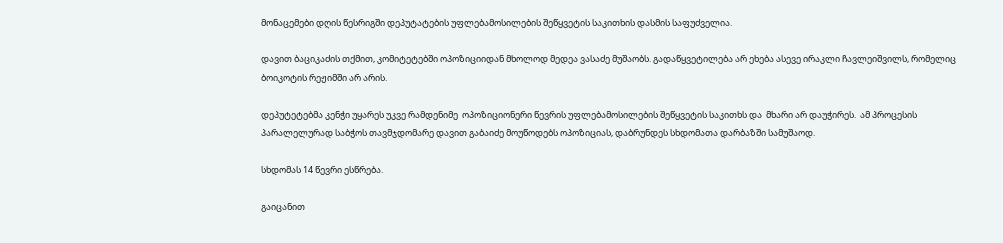მონაცემები დღის წესრიგში დეპუტატების უფლებამოსილების შეწყვეტის საკითხის დასმის საფუძველია.

დავით ბაციკაძის თქმით, კომიტეტებში ოპოზიციიდან მხოლოდ მედეა ვასაძე მუშაობს. გადაწყვეტილება არ ეხება ასევე ირაკლი ჩავლეიშვილს, რომელიც ბოიკოტის რეჟიმში არ არის.

დეპუტეტებმა კენჭი უყარეს უკვე რამდენიმე  ოპოზიციონერი წევრის უფლებამოსილების შეწყვეტის საკითხს და  მხარი არ დაუჭირეს.  ამ პროცესის პარალელურად საბჭოს თავმჯდომარე დავით გაბაიძე მოუწოდებს ოპოზიციას, დაბრუნდეს სხდომათა დარბაზში სამუშაოდ.

სხდომას 14 წევრი ესწრება.

გაიცანით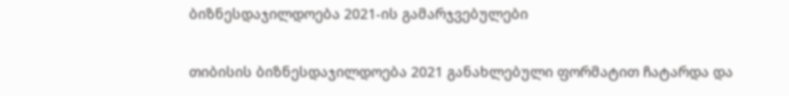ბიზნესდაჯილდოება 2021-ის გამარჯვებულები

თიბისის ბიზნესდაჯილდოება 2021 განახლებული ფორმატით ჩატარდა და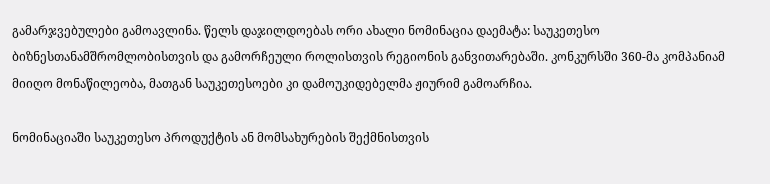გამარჯვებულები გამოავლინა. წელს დაჯილდოებას ორი ახალი ნომინაცია დაემატა: საუკეთესო ბიზნესთანამშრომლობისთვის და გამორჩეული როლისთვის რეგიონის განვითარებაში. კონკურსში 360-მა კომპანიამ მიიღო მონაწილეობა, მათგან საუკეთესოები კი დამოუკიდებელმა ჟიურიმ გამოარჩია.

ნომინაციაში საუკეთესო პროდუქტის ან მომსახურების შექმნისთვის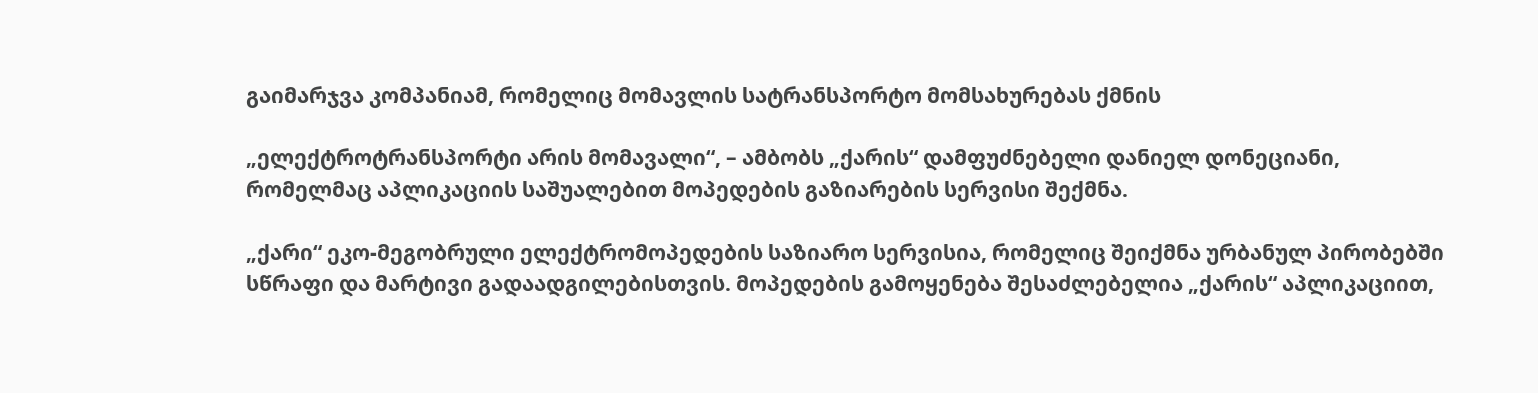გაიმარჯვა კომპანიამ, რომელიც მომავლის სატრანსპორტო მომსახურებას ქმნის

„ელექტროტრანსპორტი არის მომავალი“, – ამბობს „ქარის“ დამფუძნებელი დანიელ დონეციანი, რომელმაც აპლიკაციის საშუალებით მოპედების გაზიარების სერვისი შექმნა.

„ქარი“ ეკო-მეგობრული ელექტრომოპედების საზიარო სერვისია, რომელიც შეიქმნა ურბანულ პირობებში სწრაფი და მარტივი გადაადგილებისთვის. მოპედების გამოყენება შესაძლებელია „ქარის“ აპლიკაციით,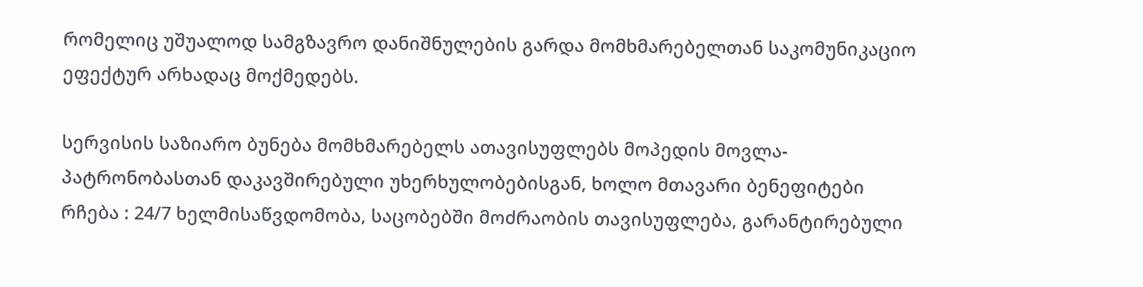რომელიც უშუალოდ სამგზავრო დანიშნულების გარდა მომხმარებელთან საკომუნიკაციო ეფექტურ არხადაც მოქმედებს.

სერვისის საზიარო ბუნება მომხმარებელს ათავისუფლებს მოპედის მოვლა-პატრონობასთან დაკავშირებული უხერხულობებისგან, ხოლო მთავარი ბენეფიტები რჩება : 24/7 ხელმისაწვდომობა, საცობებში მოძრაობის თავისუფლება, გარანტირებული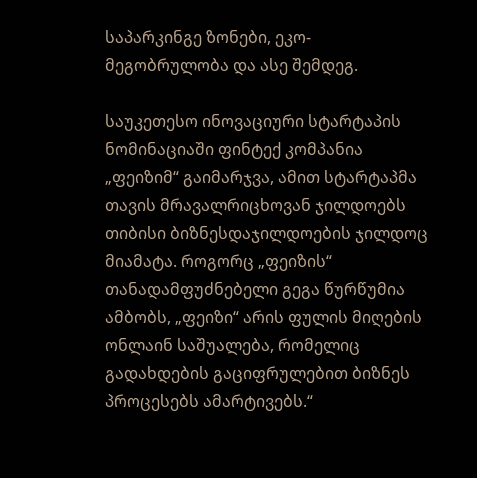საპარკინგე ზონები, ეკო-მეგობრულობა და ასე შემდეგ.

საუკეთესო ინოვაციური სტარტაპის ნომინაციაში ფინტექ კომპანია „ფეიზიმ“ გაიმარჯვა, ამით სტარტაპმა თავის მრავალრიცხოვან ჯილდოებს თიბისი ბიზნესდაჯილდოების ჯილდოც მიამატა. როგორც „ფეიზის“ თანადამფუძნებელი გეგა წურწუმია ამბობს, „ფეიზი“ არის ფულის მიღების ონლაინ საშუალება, რომელიც გადახდების გაციფრულებით ბიზნეს პროცესებს ამარტივებს.“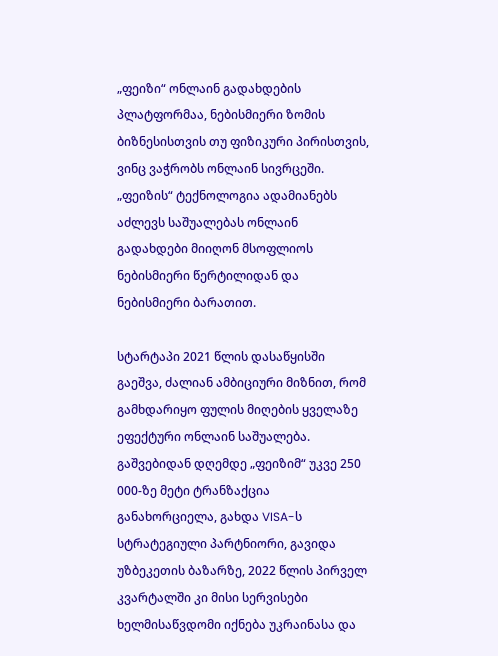„ფეიზი“ ონლაინ გადახდების პლატფორმაა, ნებისმიერი ზომის ბიზნესისთვის თუ ფიზიკური პირისთვის, ვინც ვაჭრობს ონლაინ სივრცეში. „ფეიზის“ ტექნოლოგია ადამიანებს აძლევს საშუალებას ონლაინ გადახდები მიიღონ მსოფლიოს ნებისმიერი წერტილიდან და ნებისმიერი ბარათით.

სტარტაპი 2021 წლის დასაწყისში გაეშვა, ძალიან ამბიციური მიზნით, რომ გამხდარიყო ფულის მიღების ყველაზე ეფექტური ონლაინ საშუალება.  გაშვებიდან დღემდე „ფეიზიმ“ უკვე 250 000-ზე მეტი ტრანზაქცია განახორციელა, გახდა VISA-ს სტრატეგიული პარტნიორი, გავიდა უზბეკეთის ბაზარზე, 2022 წლის პირველ კვარტალში კი მისი სერვისები ხელმისაწვდომი იქნება უკრაინასა და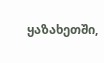ყაზახეთში,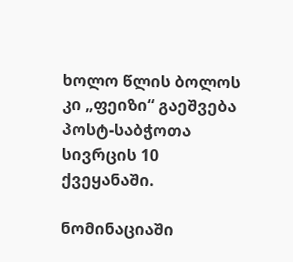ხოლო წლის ბოლოს კი „ფეიზი“ გაეშვება პოსტ-საბჭოთა სივრცის 10 ქვეყანაში.

ნომინაციაში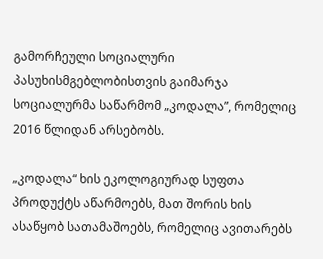გამორჩეული სოციალური პასუხისმგებლობისთვის გაიმარჯა სოციალურმა საწარმომ „კოდალა”, რომელიც 2016 წლიდან არსებობს.

„კოდალა“ ხის ეკოლოგიურად სუფთა პროდუქტს აწარმოებს, მათ შორის ხის ასაწყობ სათამაშოებს, რომელიც ავითარებს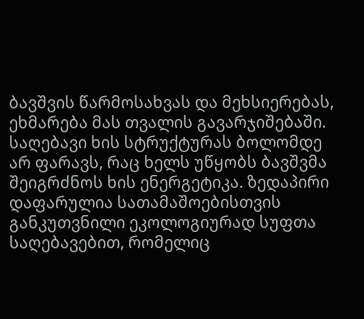ბავშვის წარმოსახვას და მეხსიერებას, ეხმარება მას თვალის გავარჯიშებაში. საღებავი ხის სტრუქტურას ბოლომდე არ ფარავს, რაც ხელს უწყობს ბავშვმა შეიგრძნოს ხის ენერგეტიკა. ზედაპირი დაფარულია სათამაშოებისთვის განკუთვნილი ეკოლოგიურად სუფთა საღებავებით, რომელიც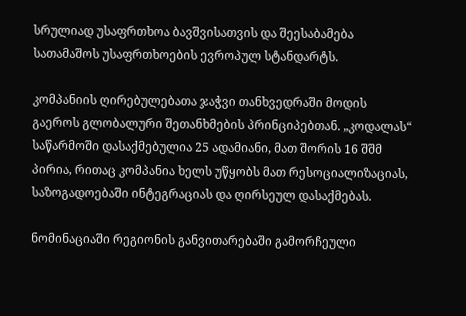სრულიად უსაფრთხოა ბავშვისათვის და შეესაბამება სათამაშოს უსაფრთხოების ევროპულ სტანდარტს.

კომპანიის ღირებულებათა ჯაჭვი თანხვედრაში მოდის გაეროს გლობალური შეთანხმების პრინციპებთან. „კოდალას“ საწარმოში დასაქმებულია 25 ადამიანი, მათ შორის 16 შშმ პირია, რითაც კომპანია ხელს უწყობს მათ რესოციალიზაციას, საზოგადოებაში ინტეგრაციას და ღირსეულ დასაქმებას.

ნომინაციაში რეგიონის განვითარებაში გამორჩეული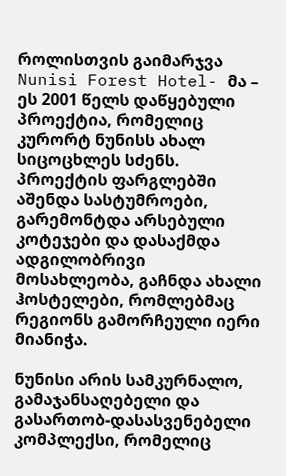როლისთვის გაიმარჯვა Nunisi Forest Hotel- მა – ეს 2001 წელს დაწყებული პროექტია, რომელიც კურორტ ნუნისს ახალ სიცოცხლეს სძენს. პროექტის ფარგლებში აშენდა სასტუმროები, გარემონტდა არსებული კოტეჯები და დასაქმდა ადგილობრივი მოსახლეობა, გაჩნდა ახალი ჰოსტელები, რომლებმაც რეგიონს გამორჩეული იერი მიანიჭა.

ნუნისი არის სამკურნალო, გამაჯანსაღებელი და გასართობ-დასასვენებელი კომპლექსი, რომელიც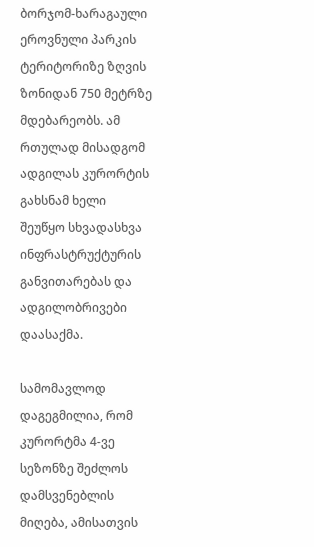ბორჯომ-ხარაგაული ეროვნული პარკის ტერიტორიზე ზღვის ზონიდან 750 მეტრზე მდებარეობს. ამ რთულად მისადგომ ადგილას კურორტის გახსნამ ხელი შეუწყო სხვადასხვა ინფრასტრუქტურის განვითარებას და ადგილობრივები დაასაქმა.

სამომავლოდ დაგეგმილია, რომ კურორტმა 4-ვე სეზონზე შეძლოს დამსვენებლის მიღება, ამისათვის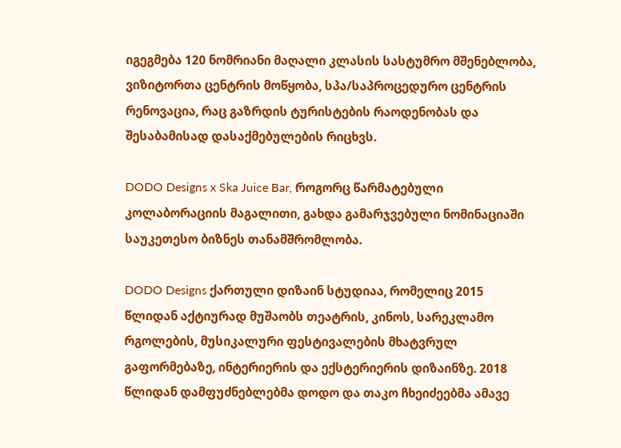იგეგმება 120 ნომრიანი მაღალი კლასის სასტუმრო მშენებლობა, ვიზიტორთა ცენტრის მოწყობა, სპა/საპროცედურო ცენტრის რენოვაცია, რაც გაზრდის ტურისტების რაოდენობას და შესაბამისად დასაქმებულების რიცხვს.

DODO Designs x Ska Juice Bar, როგორც წარმატებული კოლაბორაციის მაგალითი, გახდა გამარჯვებული ნომინაციაში საუკეთესო ბიზნეს თანამშრომლობა.

DODO Designs ქართული დიზაინ სტუდიაა, რომელიც 2015 წლიდან აქტიურად მუშაობს თეატრის, კინოს, სარეკლამო რგოლების, მუსიკალური ფესტივალების მხატვრულ გაფორმებაზე, ინტერიერის და ექსტერიერის დიზაინზე. 2018 წლიდან დამფუძნებლებმა დოდო და თაკო ჩხეიძეებმა ამავე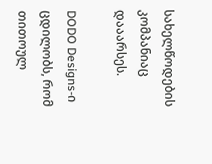სახელწოდების კომპანიაც დააარსეს.

DODO Designs-ი ცდილობს, რომ თითოულ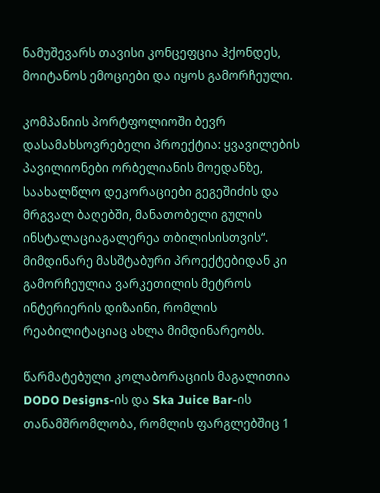ნამუშევარს თავისი კონცეფცია ჰქონდეს, მოიტანოს ემოციები და იყოს გამორჩეული.

კომპანიის პორტფოლიოში ბევრ დასამახსოვრებელი პროექტია: ყვავილების პავილიონები ორბელიანის მოედანზე, საახალწლო დეკორაციები გეგეშიძის და მრგვალ ბაღებში, მანათობელი გულის ინსტალაციაგალერეა თბილისისთვის“. მიმდინარე მასშტაბური პროექტებიდან კი გამორჩეულია ვარკეთილის მეტროს ინტერიერის დიზაინი, რომლის რეაბილიტაციაც ახლა მიმდინარეობს.

წარმატებული კოლაბორაციის მაგალითია DODO Designs-ის და Ska Juice Bar-ის თანამშრომლობა, რომლის ფარგლებშიც 1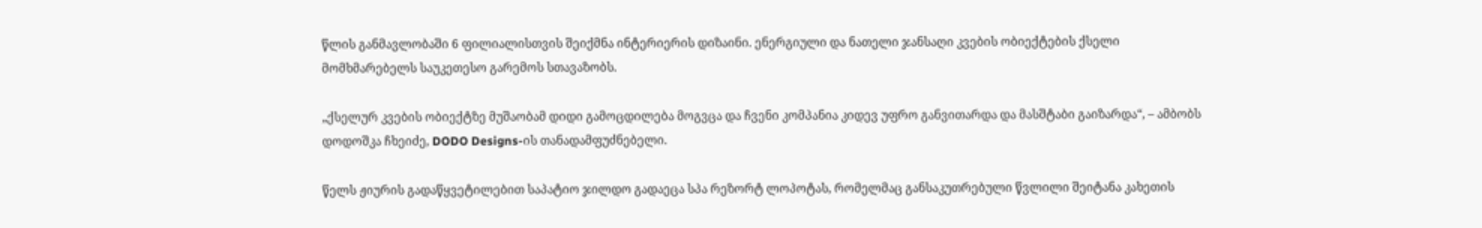წლის განმავლობაში 6 ფილიალისთვის შეიქმნა ინტერიერის დიზაინი. ენერგიული და ნათელი ჯანსაღი კვების ობიექტების ქსელი მომხმარებელს საუკეთესო გარემოს სთავაზობს.

„ქსელურ კვების ობიექტზე მუშაობამ დიდი გამოცდილება მოგვცა და ჩვენი კომპანია კიდევ უფრო განვითარდა და მასშტაბი გაიზარდა“, – ამბობს დოდოშკა ჩხეიძე, DODO Designs-ის თანადამფუძნებელი.

წელს ჟიურის გადაწყვეტილებით საპატიო ჯილდო გადაეცა სპა რეზორტ ლოპოტას, რომელმაც განსაკუთრებული წვლილი შეიტანა კახეთის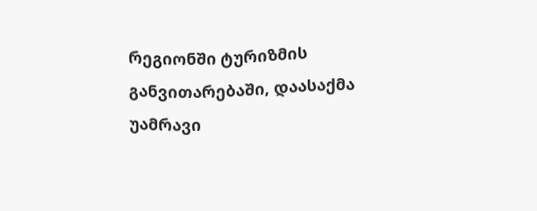რეგიონში ტურიზმის განვითარებაში, დაასაქმა უამრავი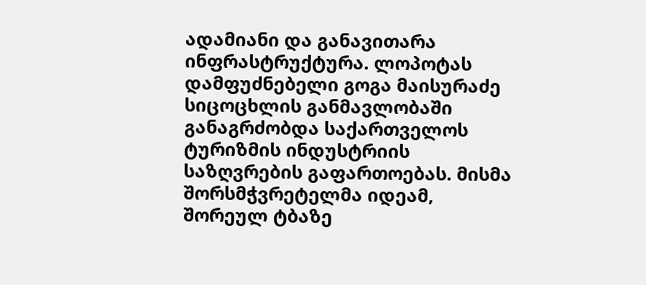ადამიანი და განავითარა ინფრასტრუქტურა. ლოპოტას დამფუძნებელი გოგა მაისურაძე სიცოცხლის განმავლობაში განაგრძობდა საქართველოს ტურიზმის ინდუსტრიის საზღვრების გაფართოებას. მისმა შორსმჭვრეტელმა იდეამ, შორეულ ტბაზე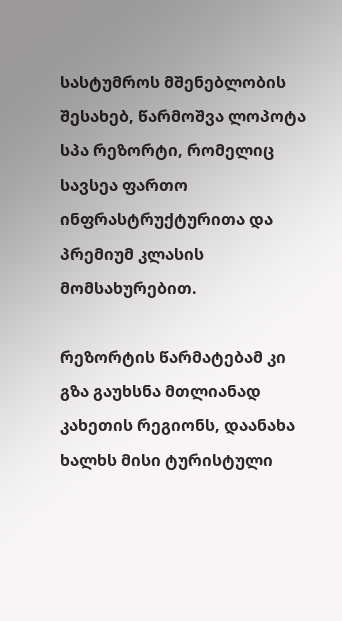სასტუმროს მშენებლობის შესახებ, წარმოშვა ლოპოტა სპა რეზორტი, რომელიც სავსეა ფართო ინფრასტრუქტურითა და პრემიუმ კლასის მომსახურებით.

რეზორტის წარმატებამ კი გზა გაუხსნა მთლიანად კახეთის რეგიონს, დაანახა ხალხს მისი ტურისტული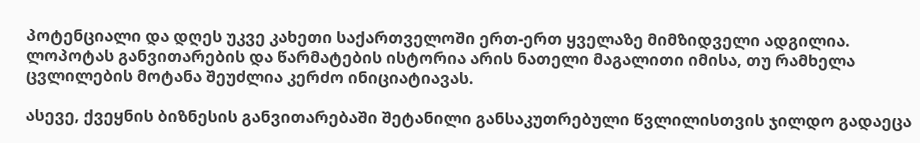პოტენციალი და დღეს უკვე კახეთი საქართველოში ერთ-ერთ ყველაზე მიმზიდველი ადგილია. ლოპოტას განვითარების და წარმატების ისტორია არის ნათელი მაგალითი იმისა, თუ რამხელა ცვლილების მოტანა შეუძლია კერძო ინიციატიავას.

ასევე, ქვეყნის ბიზნესის განვითარებაში შეტანილი განსაკუთრებული წვლილისთვის ჯილდო გადაეცა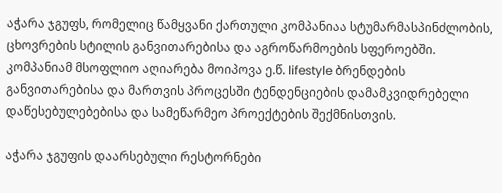აჭარა ჯგუფს, რომელიც წამყვანი ქართული კომპანიაა სტუმარმასპინძლობის, ცხოვრების სტილის განვითარებისა და აგროწარმოების სფეროებში. კომპანიამ მსოფლიო აღიარება მოიპოვა ე.წ. lifestyle ბრენდების განვითარებისა და მართვის პროცესში ტენდენციების დამამკვიდრებელი დაწესებულებებისა და სამეწარმეო პროექტების შექმნისთვის.

აჭარა ჯგუფის დაარსებული რესტორნები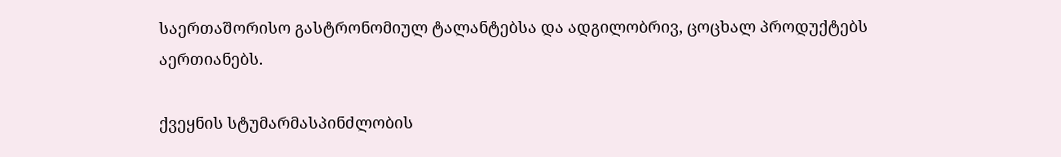საერთაშორისო გასტრონომიულ ტალანტებსა და ადგილობრივ, ცოცხალ პროდუქტებს აერთიანებს.

ქვეყნის სტუმარმასპინძლობის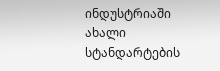ინდუსტრიაში ახალი სტანდარტების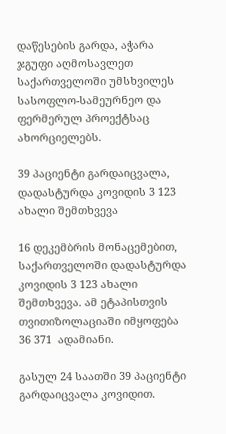დაწესების გარდა, აჭარა ჯგუფი აღმოსავლეთ საქართველოში უმსხვილეს სასოფლო-სამეურნეო და ფერმერულ პროექტსაც ახორციელებს.

39 პაციენტი გარდაიცვალა, დადასტურდა კოვიდის 3 123 ახალი შემთხვევა

16 დეკემბრის მონაცემებით, საქართველოში დადასტურდა კოვიდის 3 123 ახალი შემთხვევა. ამ ეტაპისთვის თვითიზოლაციაში იმყოფება 36 371  ადამიანი.

გასულ 24 საათში 39 პაციენტი გარდაიცვალა კოვიდით.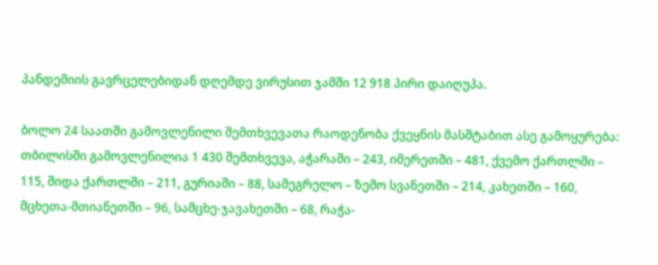პანდემიის გავრცელებიდან დღემდე ვირუსით ჯამში 12 918 პირი დაიღუპა.

ბოლო 24 საათში გამოვლენილი შემთხვევათა რაოდენობა ქვეყნის მასშტაბით ასე გამოყურება: თბილისში გამოვლენილია 1 430 შემთხვევა, აჭარაში – 243, იმერეთში – 481, ქვემო ქართლში – 115, შიდა ქართლში – 211, გურიაში – 88, სამეგრელო – ზემო სვანეთში – 214, კახეთში – 160, მცხეთა-მთიანეთში – 96, სამცხე-ჯავახეთში – 68, რაჭა-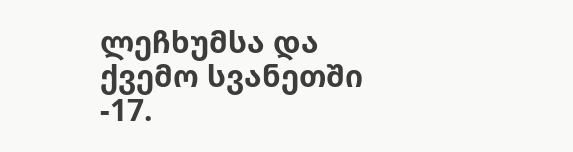ლეჩხუმსა და ქვემო სვანეთში -17.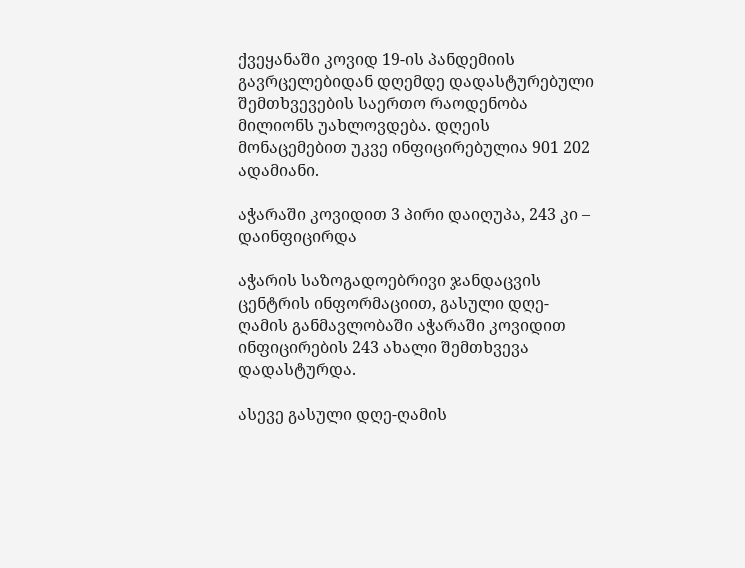ქვეყანაში კოვიდ 19-ის პანდემიის გავრცელებიდან დღემდე დადასტურებული შემთხვევების საერთო რაოდენობა მილიონს უახლოვდება. დღეის მონაცემებით უკვე ინფიცირებულია 901 202 ადამიანი.

აჭარაში კოვიდით 3 პირი დაიღუპა, 243 კი – დაინფიცირდა

აჭარის საზოგადოებრივი ჯანდაცვის ცენტრის ინფორმაციით, გასული დღე-ღამის განმავლობაში აჭარაში კოვიდით ინფიცირების 243 ახალი შემთხვევა დადასტურდა.

ასევე გასული დღე-ღამის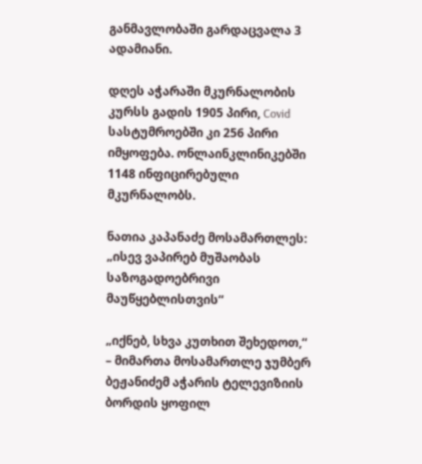განმავლობაში გარდაცვალა 3 ადამიანი.

დღეს აჭარაში მკურნალობის კურსს გადის 1905 პირი, Covid სასტუმროებში კი 256 პირი იმყოფება. ონლაინკლინიკებში 1148 ინფიცირებული მკურნალობს.

ნათია კაპანაძე მოსამართლეს: „ისევ ვაპირებ მუშაობას საზოგადოებრივი მაუწყებლისთვის“

„იქნებ, სხვა კუთხით შეხედოთ,“ – მიმართა მოსამართლე ჯუმბერ ბეჟანიძემ აჭარის ტელევიზიის ბორდის ყოფილ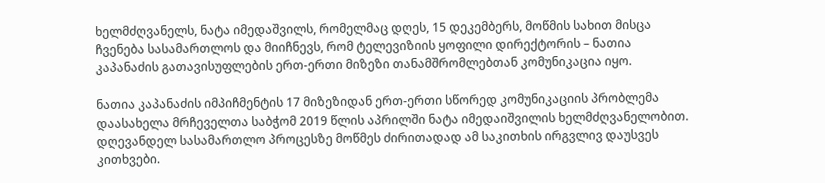ხელმძღვანელს, ნატა იმედაშვილს, რომელმაც დღეს, 15 დეკემბერს, მოწმის სახით მისცა ჩვენება სასამართლოს და მიიჩნევს, რომ ტელევიზიის ყოფილი დირექტორის – ნათია კაპანაძის გათავისუფლების ერთ-ერთი მიზეზი თანამშრომლებთან კომუნიკაცია იყო.

ნათია კაპანაძის იმპიჩმენტის 17 მიზეზიდან ერთ-ერთი სწორედ კომუნიკაციის პრობლემა დაასახელა მრჩეველთა საბჭომ 2019 წლის აპრილში ნატა იმედაიშვილის ხელმძღვანელობით. დღევანდელ სასამართლო პროცესზე მოწმეს ძირითადად ამ საკითხის ირგვლივ დაუსვეს კითხვები.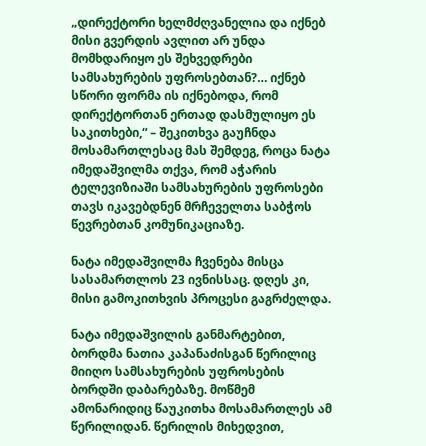„დირექტორი ხელმძღვანელია და იქნებ მისი გვერდის ავლით არ უნდა მომხდარიყო ეს შეხვედრები სამსახურების უფროსებთან?… იქნებ სწორი ფორმა ის იქნებოდა, რომ დირექტორთან ერთად დასმულიყო ეს საკითხები,“ – შეკითხვა გაუჩნდა მოსამართლესაც მას შემდეგ, როცა ნატა იმედაშვილმა თქვა, რომ აჭარის ტელევიზიაში სამსახურების უფროსები თავს იკავებდნენ მრჩეველთა საბჭოს წევრებთან კომუნიკაციაზე.

ნატა იმედაშვილმა ჩვენება მისცა სასამართლოს 23 ივნისსაც. დღეს კი, მისი გამოკითხვის პროცესი გაგრძელდა.

ნატა იმედაშვილის განმარტებით, ბორდმა ნათია კაპანაძისგან წერილიც მიიღო სამსახურების უფროსების ბორდში დაბარებაზე. მოწმემ ამონარიდიც წაუკითხა მოსამართლეს ამ წერილიდან. წერილის მიხედვით,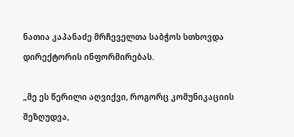ნათია კაპანაძე მრჩეველთა საბჭოს სთხოვდა დირექტორის ინფორმირებას.

„მე ეს წერილი აღვიქვი, როგორც კომუნიკაციის შეზღუდვა,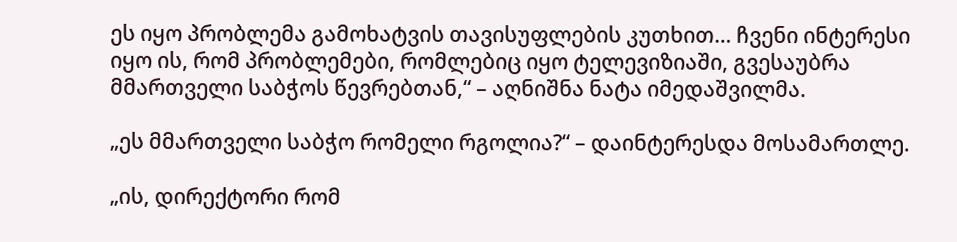ეს იყო პრობლემა გამოხატვის თავისუფლების კუთხით… ჩვენი ინტერესი იყო ის, რომ პრობლემები, რომლებიც იყო ტელევიზიაში, გვესაუბრა მმართველი საბჭოს წევრებთან,“ – აღნიშნა ნატა იმედაშვილმა.

„ეს მმართველი საბჭო რომელი რგოლია?“ – დაინტერესდა მოსამართლე.

„ის, დირექტორი რომ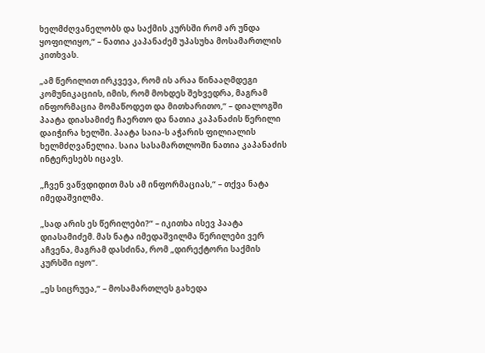ხელმძღვანელობს და საქმის კურსში რომ არ უნდა ყოფილიყო,“ – ნათია კაპანაძემ უპასუხა მოსამართლის კითხვას.

„ამ წერილით ირკვევა, რომ ის არაა წინააღმდეგი კომუნიკაციის, იმის, რომ მოხდეს შეხვედრა, მაგრამ ინფორმაცია მომაწოდეთ და მითხარითო,“ – დიალოგში პაატა დიასამიძე ჩაერთო და ნათია კაპანაძის წერილი დაიჭირა ხელში. პაატა საია-ს აჭარის ფილიალის ხელმძღვანელია. საია სასამართლოში ნათია კაპანაძის ინტერესებს იცავს.

„ჩვენ ვაწვდიდით მას ამ ინფორმაციას,“ – თქვა ნატა იმედაშვილმა.

„სად არის ეს წერილები?“ – იკითხა ისევ პაატა დიასამიძემ. მას ნატა იმედაშვილმა წერილები ვერ აჩვენა, მაგრამ დასძინა, რომ „დირექტორი საქმის კურსში იყო“.

„ეს სიცრუეა,“ – მოსამართლეს გახედა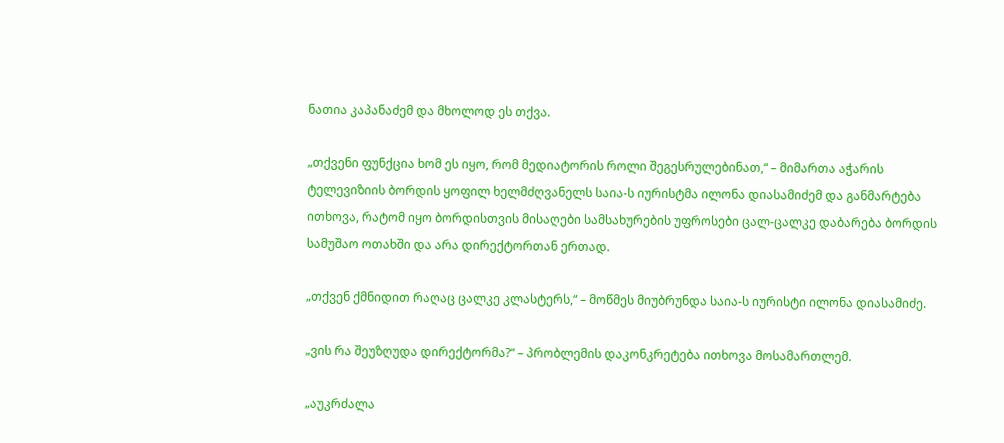ნათია კაპანაძემ და მხოლოდ ეს თქვა.

„თქვენი ფუნქცია ხომ ეს იყო, რომ მედიატორის როლი შეგესრულებინათ,“ – მიმართა აჭარის ტელევიზიის ბორდის ყოფილ ხელმძღვანელს საია-ს იურისტმა ილონა დიასამიძემ და განმარტება ითხოვა, რატომ იყო ბორდისთვის მისაღები სამსახურების უფროსები ცალ-ცალკე დაბარება ბორდის სამუშაო ოთახში და არა დირექტორთან ერთად.

„თქვენ ქმნიდით რაღაც ცალკე კლასტერს,“ – მოწმეს მიუბრუნდა საია-ს იურისტი ილონა დიასამიძე.

„ვის რა შეუზღუდა დირექტორმა?“ – პრობლემის დაკონკრეტება ითხოვა მოსამართლემ.

„აუკრძალა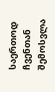საერთოდ ჩვენთან შემოსვლა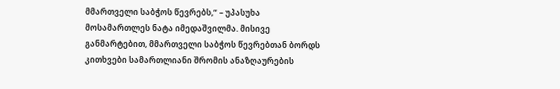მმართველი საბჭოს წევრებს,“ – უპასუხა მოსამართლეს ნატა იმედაშვილმა. მისივე განმარტებით, მმართველი საბჭოს წევრებთან ბორდს კითხვები სამართლიანი შრომის ანაზღაურების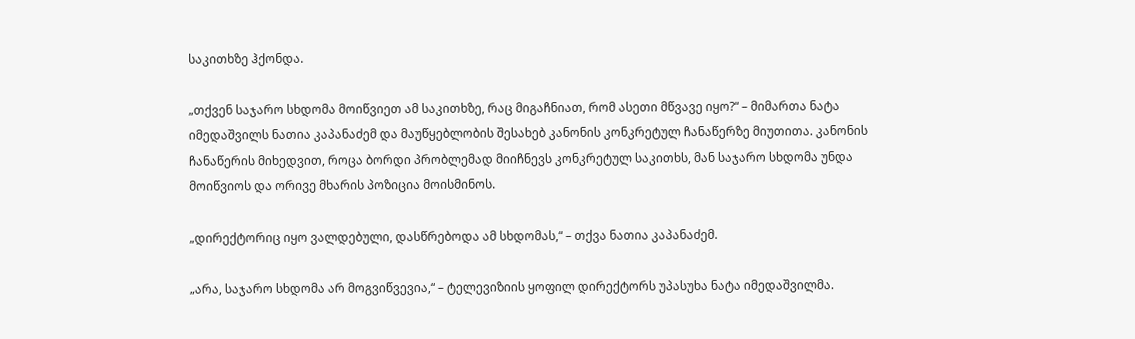საკითხზე ჰქონდა.

„თქვენ საჯარო სხდომა მოიწვიეთ ამ საკითხზე, რაც მიგაჩნიათ, რომ ასეთი მწვავე იყო?“ – მიმართა ნატა იმედაშვილს ნათია კაპანაძემ და მაუწყებლობის შესახებ კანონის კონკრეტულ ჩანაწერზე მიუთითა. კანონის ჩანაწერის მიხედვით, როცა ბორდი პრობლემად მიიჩნევს კონკრეტულ საკითხს, მან საჯარო სხდომა უნდა მოიწვიოს და ორივე მხარის პოზიცია მოისმინოს.

„დირექტორიც იყო ვალდებული, დასწრებოდა ამ სხდომას,“ – თქვა ნათია კაპანაძემ.

„არა, საჯარო სხდომა არ მოგვიწვევია,“ – ტელევიზიის ყოფილ დირექტორს უპასუხა ნატა იმედაშვილმა.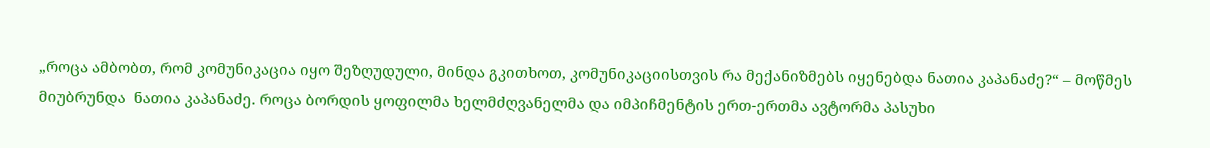„როცა ამბობთ, რომ კომუნიკაცია იყო შეზღუდული, მინდა გკითხოთ, კომუნიკაციისთვის რა მექანიზმებს იყენებდა ნათია კაპანაძე?“ – მოწმეს მიუბრუნდა  ნათია კაპანაძე. როცა ბორდის ყოფილმა ხელმძღვანელმა და იმპიჩმენტის ერთ-ერთმა ავტორმა პასუხი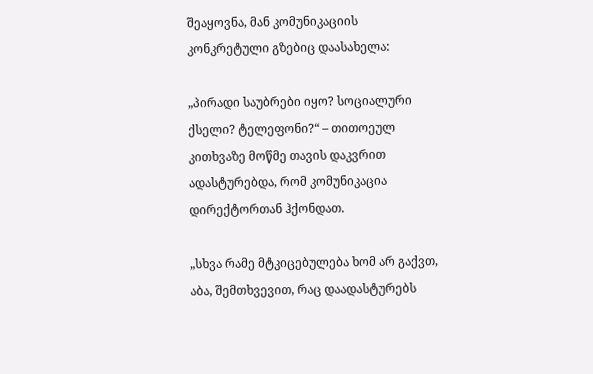შეაყოვნა, მან კომუნიკაციის კონკრეტული გზებიც დაასახელა:

„პირადი საუბრები იყო? სოციალური ქსელი? ტელეფონი?“ – თითოეულ კითხვაზე მოწმე თავის დაკვრით ადასტურებდა, რომ კომუნიკაცია დირექტორთან ჰქონდათ.

„სხვა რამე მტკიცებულება ხომ არ გაქვთ, აბა, შემთხვევით, რაც დაადასტურებს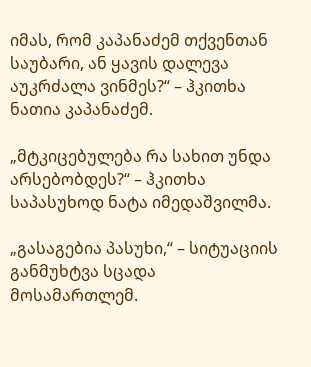იმას, რომ კაპანაძემ თქვენთან საუბარი, ან ყავის დალევა აუკრძალა ვინმეს?“ – ჰკითხა  ნათია კაპანაძემ.

„მტკიცებულება რა სახით უნდა არსებობდეს?“ – ჰკითხა საპასუხოდ ნატა იმედაშვილმა.

„გასაგებია პასუხი,“ – სიტუაციის განმუხტვა სცადა მოსამართლემ.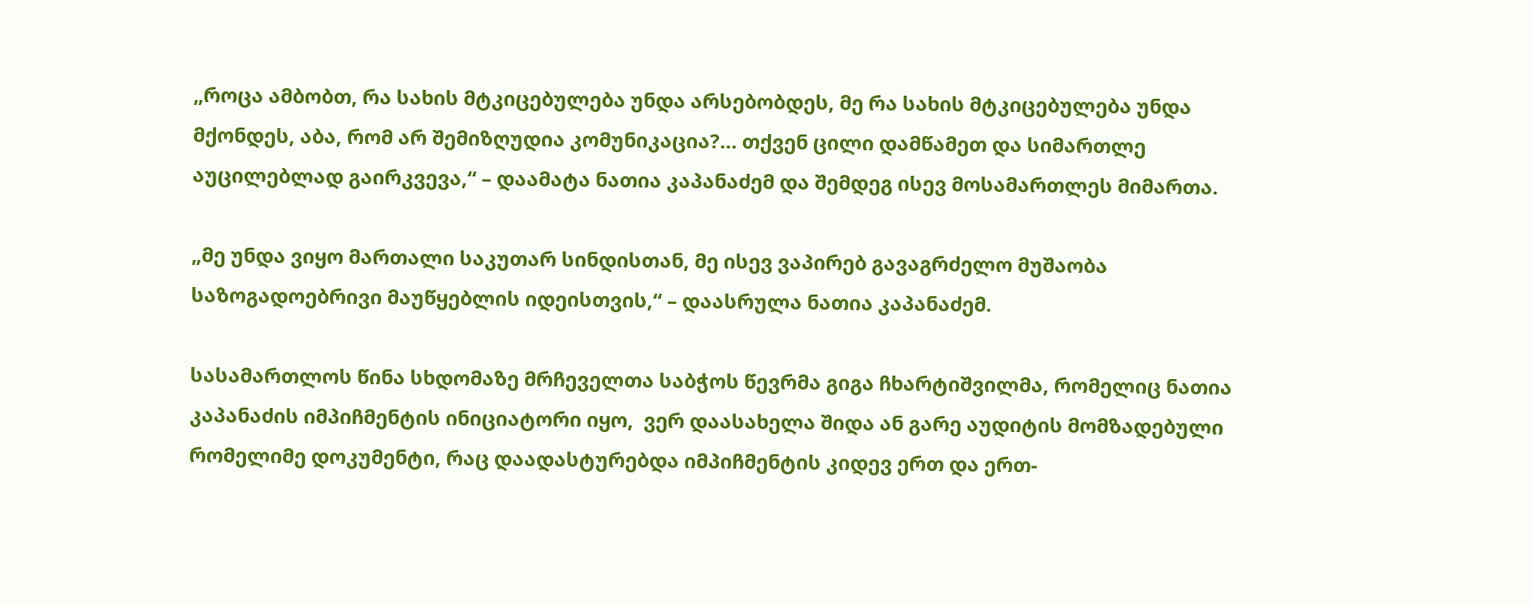„როცა ამბობთ, რა სახის მტკიცებულება უნდა არსებობდეს, მე რა სახის მტკიცებულება უნდა მქონდეს, აბა, რომ არ შემიზღუდია კომუნიკაცია?… თქვენ ცილი დამწამეთ და სიმართლე აუცილებლად გაირკვევა,“ – დაამატა ნათია კაპანაძემ და შემდეგ ისევ მოსამართლეს მიმართა.

„მე უნდა ვიყო მართალი საკუთარ სინდისთან, მე ისევ ვაპირებ გავაგრძელო მუშაობა საზოგადოებრივი მაუწყებლის იდეისთვის,“ – დაასრულა ნათია კაპანაძემ.

სასამართლოს წინა სხდომაზე მრჩეველთა საბჭოს წევრმა გიგა ჩხარტიშვილმა, რომელიც ნათია კაპანაძის იმპიჩმენტის ინიციატორი იყო,  ვერ დაასახელა შიდა ან გარე აუდიტის მომზადებული რომელიმე დოკუმენტი, რაც დაადასტურებდა იმპიჩმენტის კიდევ ერთ და ერთ-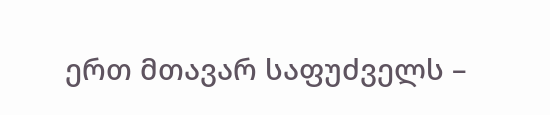ერთ მთავარ საფუძველს –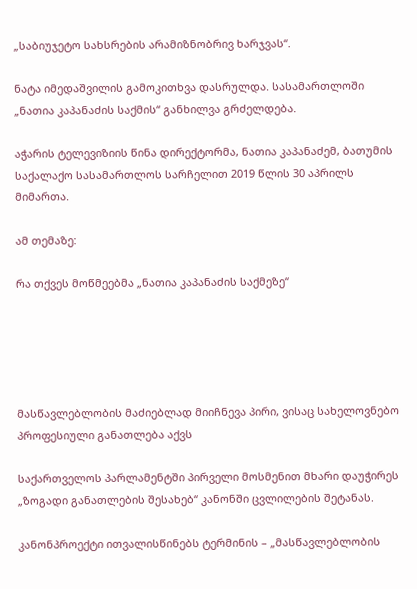„საბიუჯეტო სახსრების არამიზნობრივ ხარჯვას“.

ნატა იმედაშვილის გამოკითხვა დასრულდა. სასამართლოში „ნათია კაპანაძის საქმის“ განხილვა გრძელდება.

აჭარის ტელევიზიის წინა დირექტორმა, ნათია კაპანაძემ, ბათუმის საქალაქო სასამართლოს სარჩელით 2019 წლის 30 აპრილს მიმართა.

ამ თემაზე:

რა თქვეს მოწმეებმა „ნათია კაპანაძის საქმეზე“





მასწავლებლობის მაძიებლად მიიჩნევა პირი, ვისაც სახელოვნებო პროფესიული განათლება აქვს

საქართველოს პარლამენტში პირველი მოსმენით მხარი დაუჭირეს „ზოგადი განათლების შესახებ“ კანონში ცვლილების შეტანას.

კანონპროექტი ითვალისწინებს ტერმინის – „მასწავლებლობის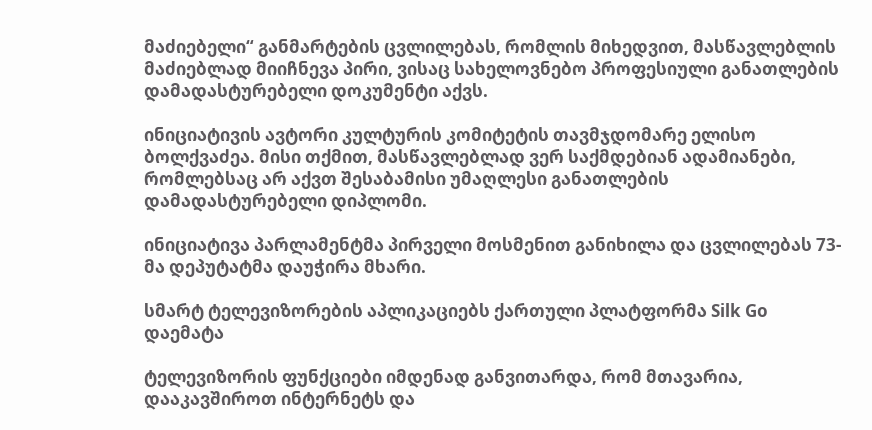მაძიებელი“ განმარტების ცვლილებას, რომლის მიხედვით, მასწავლებლის მაძიებლად მიიჩნევა პირი, ვისაც სახელოვნებო პროფესიული განათლების დამადასტურებელი დოკუმენტი აქვს.

ინიციატივის ავტორი კულტურის კომიტეტის თავმჯდომარე ელისო ბოლქვაძეა. მისი თქმით, მასწავლებლად ვერ საქმდებიან ადამიანები, რომლებსაც არ აქვთ შესაბამისი უმაღლესი განათლების დამადასტურებელი დიპლომი.

ინიციატივა პარლამენტმა პირველი მოსმენით განიხილა და ცვლილებას 73-მა დეპუტატმა დაუჭირა მხარი.

სმარტ ტელევიზორების აპლიკაციებს ქართული პლატფორმა Silk Go დაემატა

ტელევიზორის ფუნქციები იმდენად განვითარდა, რომ მთავარია, დააკავშიროთ ინტერნეტს და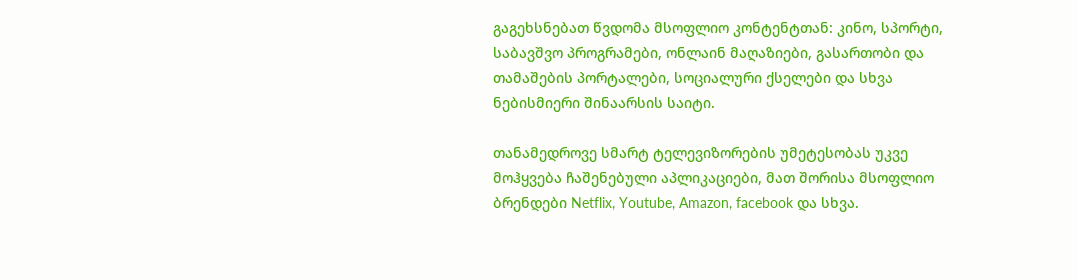გაგეხსნებათ წვდომა მსოფლიო კონტენტთან: კინო, სპორტი, საბავშვო პროგრამები, ონლაინ მაღაზიები, გასართობი და თამაშების პორტალები, სოციალური ქსელები და სხვა ნებისმიერი შინაარსის საიტი.

თანამედროვე სმარტ ტელევიზორების უმეტესობას უკვე მოჰყვება ჩაშენებული აპლიკაციები, მათ შორისა მსოფლიო ბრენდები Netflix, Youtube, Amazon, facebook და სხვა.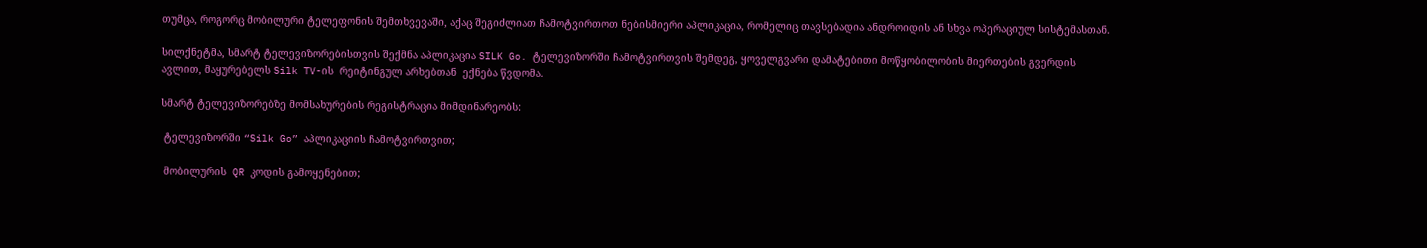თუმცა, როგორც მობილური ტელეფონის შემთხვევაში, აქაც შეგიძლიათ ჩამოტვირთოთ ნებისმიერი აპლიკაცია, რომელიც თავსებადია ანდროიდის ან სხვა ოპერაციულ სისტემასთან.

სილქნეტმა, სმარტ ტელევიზორებისთვის შექმნა აპლიკაცია SILK Go. ტელევიზორში ჩამოტვირთვის შემდეგ, ყოველგვარი დამატებითი მოწყობილობის მიერთების გვერდის ავლით, მაყურებელს Silk TV-ის  რეიტინგულ არხებთან  ექნება წვდომა.

სმარტ ტელევიზორებზე მომსახურების რეგისტრაცია მიმდინარეობს:

 ტელევიზორში “Silk Go” აპლიკაციის ჩამოტვირთვით;

 მობილურის  QR კოდის გამოყენებით;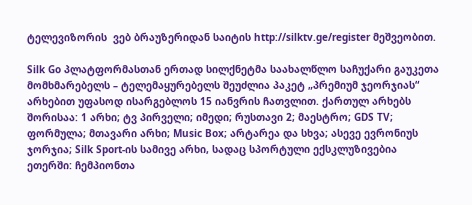ტელევიზორის  ვებ ბრაუზერიდან საიტის http://silktv.ge/register მეშვეობით.

Silk Go პლატფორმასთან ერთად სილქნეტმა საახალწლო საჩუქარი გაუკეთა მომხმარებელს – ტელემაყურებელს შეუძლია პაკეტ „პრემიუმ ჯეორჯიას“ არხებით უფასოდ ისარგებლოს 15 იანვრის ჩათვლით. ქართულ არხებს შორისაა: 1 არხი; ტვ პირველი; იმედი; რუსთავი 2; მაესტრო; GDS TV; ფორმულა; მთავარი არხი; Music Box; არტარეა და სხვა; ასევე ევრონიუს ჯორჯია; Silk Sport-ის სამივე არხი, სადაც სპორტული ექსკლუზივებია ეთერში: ჩემპიონთა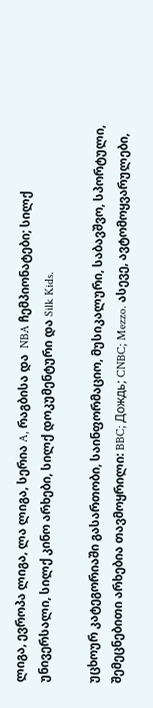ლიგა, ევროპა ლიგა, ლა ლიგა, სერია A, რაგბისა და  NBA ჩემპიონატები; სილქ უნივერსალი, სილქ კინო არხები, სილქ დოკუმენტური და Silk Kids.

უცხოურ კატეგორიაში გასართობი, საინფორმაციო, მუსიკალური, საბავშვო, სპორტული, შემეცნებითი არხებია თავმოყრილი: BBC; Дождь; CNBC; Mezzo. ასევე, ავტომოყვარულები,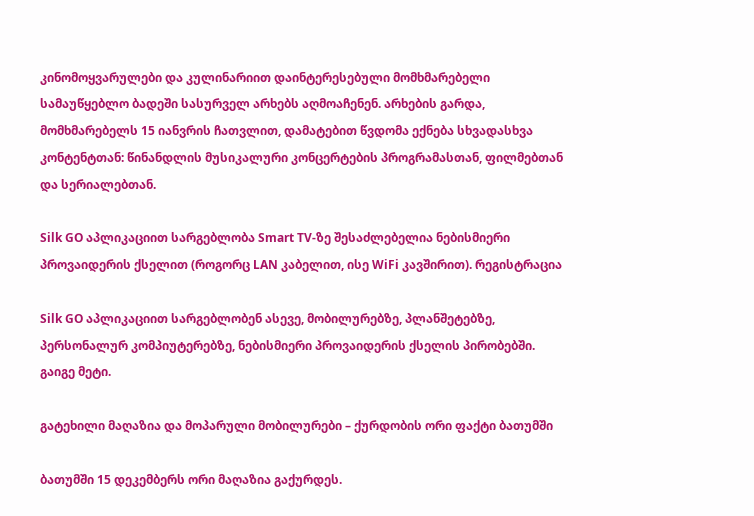კინომოყვარულები და კულინარიით დაინტერესებული მომხმარებელი სამაუწყებლო ბადეში სასურველ არხებს აღმოაჩენენ. არხების გარდა, მომხმარებელს 15 იანვრის ჩათვლით, დამატებით წვდომა ექნება სხვადასხვა კონტენტთან: წინანდლის მუსიკალური კონცერტების პროგრამასთან, ფილმებთან და სერიალებთან.

Silk GO აპლიკაციით სარგებლობა Smart TV-ზე შესაძლებელია ნებისმიერი პროვაიდერის ქსელით (როგორც LAN კაბელით, ისე WiFi კავშირით). რეგისტრაცია

Silk GO აპლიკაციით სარგებლობენ ასევე, მობილურებზე, პლანშეტებზე, პერსონალურ კომპიუტერებზე, ნებისმიერი პროვაიდერის ქსელის პირობებში. გაიგე მეტი.

გატეხილი მაღაზია და მოპარული მობილურები – ქურდობის ორი ფაქტი ბათუმში

ბათუმში 15 დეკემბერს ორი მაღაზია გაქურდეს.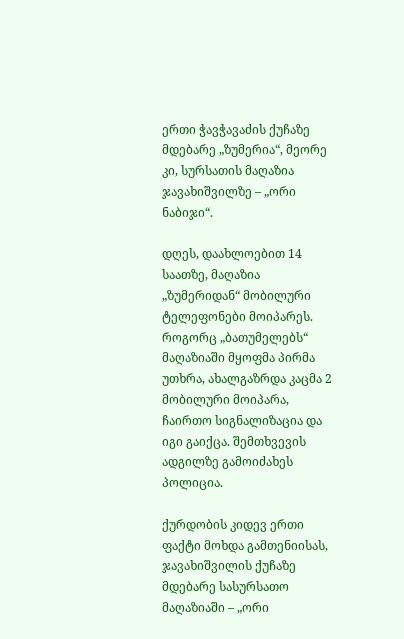ერთი ჭავჭავაძის ქუჩაზე მდებარე „ზუმერია“, მეორე კი, სურსათის მაღაზია ჯავახიშვილზე – „ორი ნაბიჯი“.

დღეს, დაახლოებით 14 საათზე, მაღაზია „ზუმერიდან“ მობილური ტელეფონები მოიპარეს. როგორც „ბათუმელებს“ მაღაზიაში მყოფმა პირმა უთხრა, ახალგაზრდა კაცმა 2 მობილური მოიპარა, ჩაირთო სიგნალიზაცია და იგი გაიქცა. შემთხვევის ადგილზე გამოიძახეს პოლიცია.

ქურდობის კიდევ ერთი ფაქტი მოხდა გამთენიისას, ჯავახიშვილის ქუჩაზე მდებარე სასურსათო მაღაზიაში – „ორი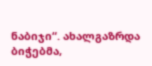ნაბიჯი“. ახალგაზრდა ბიჭებმა,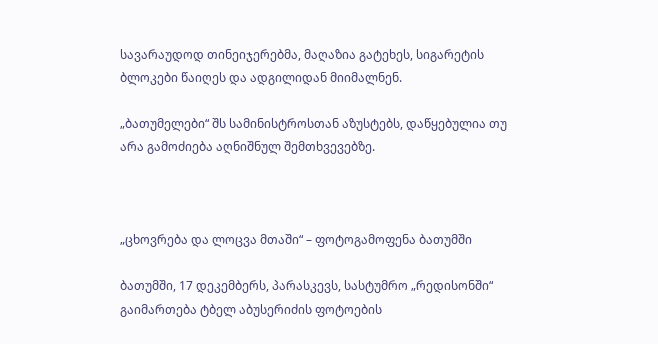სავარაუდოდ თინეიჯერებმა, მაღაზია გატეხეს, სიგარეტის ბლოკები წაიღეს და ადგილიდან მიიმალნენ.

„ბათუმელები“ შს სამინისტროსთან აზუსტებს, დაწყებულია თუ არა გამოძიება აღნიშნულ შემთხვევებზე.



„ცხოვრება და ლოცვა მთაში“ – ფოტოგამოფენა ბათუმში

ბათუმში, 17 დეკემბერს, პარასკევს, სასტუმრო „რედისონში“ გაიმართება ტბელ აბუსერიძის ფოტოების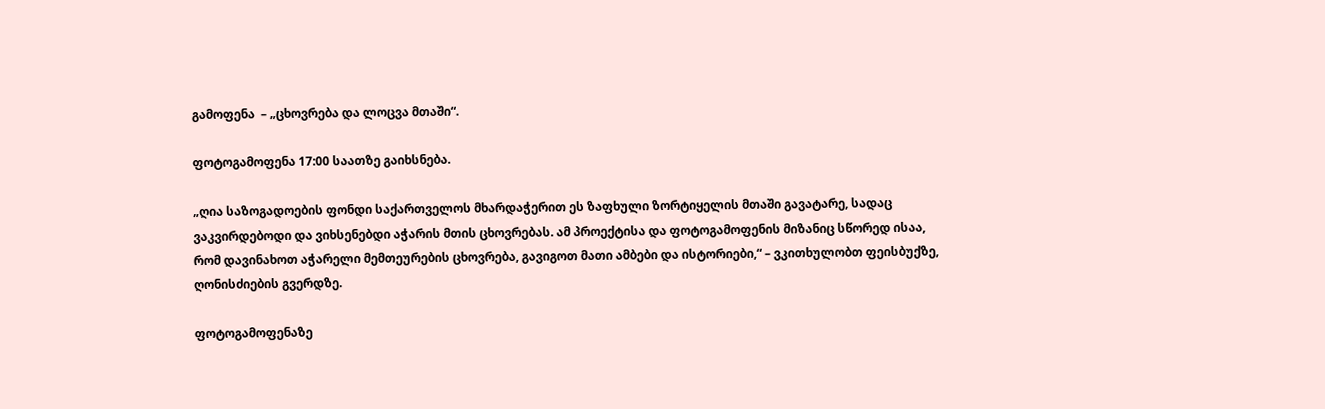გამოფენა  – „ცხოვრება და ლოცვა მთაში“.

ფოტოგამოფენა 17:00 საათზე გაიხსნება.

„ღია საზოგადოების ფონდი საქართველოს მხარდაჭერით ეს ზაფხული ზორტიყელის მთაში გავატარე, სადაც ვაკვირდებოდი და ვიხსენებდი აჭარის მთის ცხოვრებას. ამ პროექტისა და ფოტოგამოფენის მიზანიც სწორედ ისაა, რომ დავინახოთ აჭარელი მემთეურების ცხოვრება, გავიგოთ მათი ამბები და ისტორიები,“ – ვკითხულობთ ფეისბუქზე, ღონისძიების გვერდზე.

ფოტოგამოფენაზე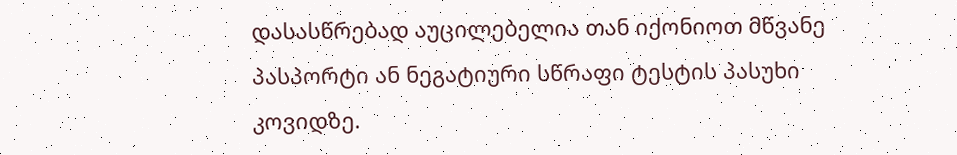დასასწრებად აუცილებელია თან იქონიოთ მწვანე პასპორტი ან ნეგატიური სწრაფი ტესტის პასუხი კოვიდზე.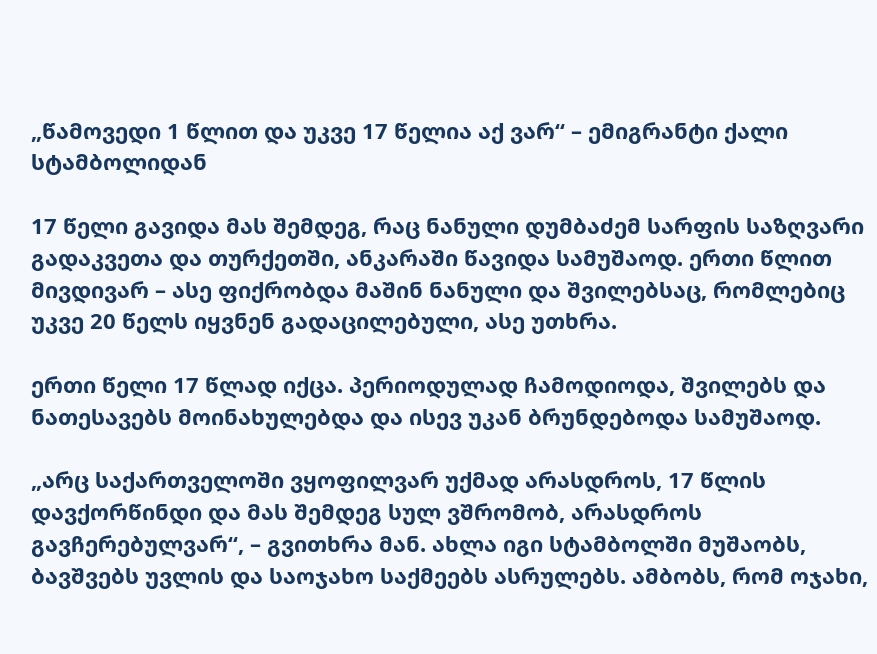„წამოვედი 1 წლით და უკვე 17 წელია აქ ვარ“ – ემიგრანტი ქალი სტამბოლიდან

17 წელი გავიდა მას შემდეგ, რაც ნანული დუმბაძემ სარფის საზღვარი გადაკვეთა და თურქეთში, ანკარაში წავიდა სამუშაოდ. ერთი წლით მივდივარ – ასე ფიქრობდა მაშინ ნანული და შვილებსაც, რომლებიც უკვე 20 წელს იყვნენ გადაცილებული, ასე უთხრა.

ერთი წელი 17 წლად იქცა. პერიოდულად ჩამოდიოდა, შვილებს და ნათესავებს მოინახულებდა და ისევ უკან ბრუნდებოდა სამუშაოდ.

„არც საქართველოში ვყოფილვარ უქმად არასდროს, 17 წლის დავქორწინდი და მას შემდეგ სულ ვშრომობ, არასდროს გავჩერებულვარ“, – გვითხრა მან. ახლა იგი სტამბოლში მუშაობს, ბავშვებს უვლის და საოჯახო საქმეებს ასრულებს. ამბობს, რომ ოჯახი,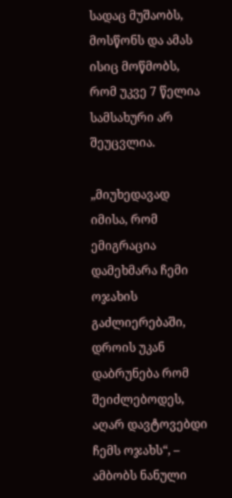სადაც მუშაობს, მოსწონს და ამას ისიც მოწმობს, რომ უკვე 7 წელია სამსახური არ შეუცვლია.

„მიუხედავად იმისა, რომ ემიგრაცია დამეხმარა ჩემი ოჯახის გაძლიერებაში, დროის უკან დაბრუნება რომ შეიძლებოდეს, აღარ დავტოვებდი ჩემს ოჯახს“, – ამბობს ნანული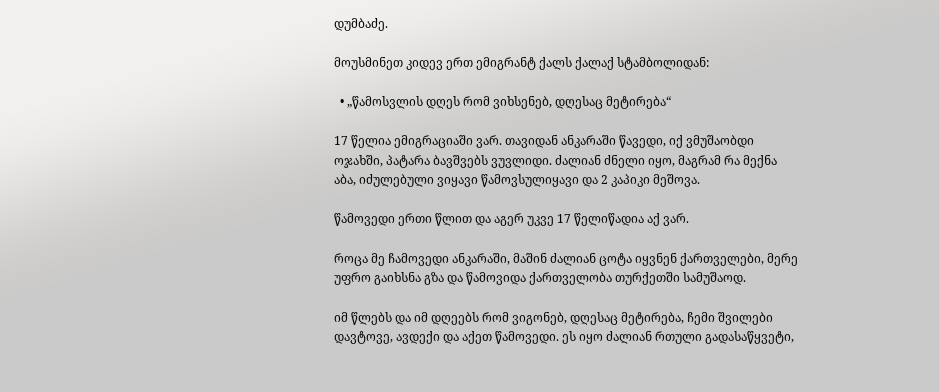დუმბაძე.

მოუსმინეთ კიდევ ერთ ემიგრანტ ქალს ქალაქ სტამბოლიდან:

  • „წამოსვლის დღეს რომ ვიხსენებ, დღესაც მეტირება“

17 წელია ემიგრაციაში ვარ. თავიდან ანკარაში წავედი, იქ ვმუშაობდი ოჯახში, პატარა ბავშვებს ვუვლიდი. ძალიან ძნელი იყო, მაგრამ რა მექნა აბა, იძულებული ვიყავი წამოვსულიყავი და 2 კაპიკი მეშოვა.

წამოვედი ერთი წლით და აგერ უკვე 17 წელიწადია აქ ვარ.

როცა მე ჩამოვედი ანკარაში, მაშინ ძალიან ცოტა იყვნენ ქართველები, მერე უფრო გაიხსნა გზა და წამოვიდა ქართველობა თურქეთში სამუშაოდ.

იმ წლებს და იმ დღეებს რომ ვიგონებ, დღესაც მეტირება, ჩემი შვილები დავტოვე, ავდექი და აქეთ წამოვედი. ეს იყო ძალიან რთული გადასაწყვეტი,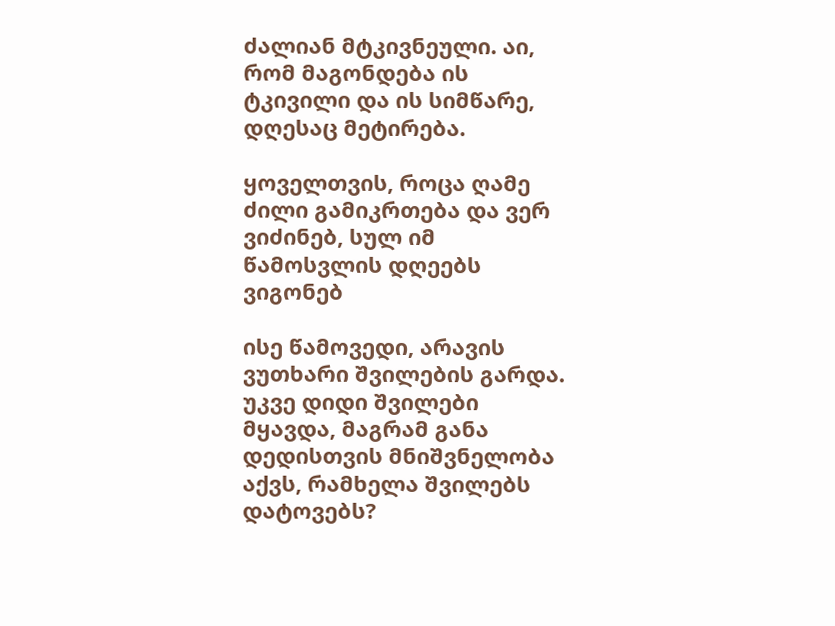ძალიან მტკივნეული. აი, რომ მაგონდება ის ტკივილი და ის სიმწარე, დღესაც მეტირება.

ყოველთვის, როცა ღამე ძილი გამიკრთება და ვერ ვიძინებ, სულ იმ წამოსვლის დღეებს ვიგონებ

ისე წამოვედი, არავის ვუთხარი შვილების გარდა. უკვე დიდი შვილები მყავდა, მაგრამ განა დედისთვის მნიშვნელობა აქვს, რამხელა შვილებს დატოვებს?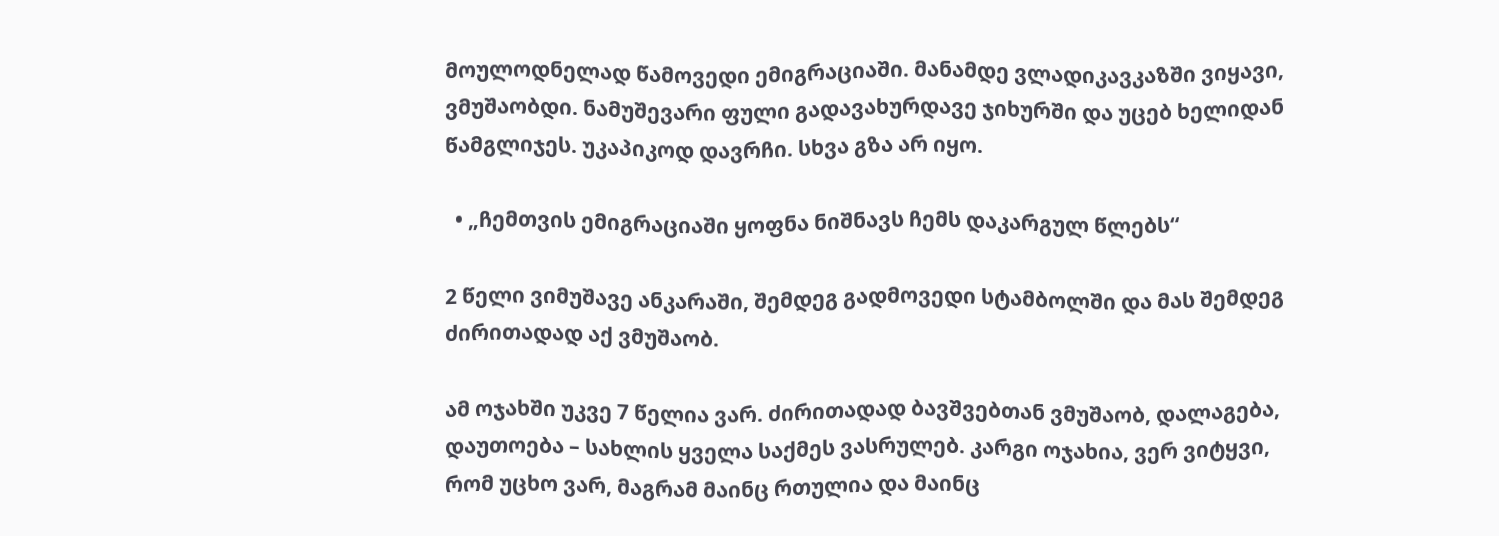მოულოდნელად წამოვედი ემიგრაციაში. მანამდე ვლადიკავკაზში ვიყავი, ვმუშაობდი. ნამუშევარი ფული გადავახურდავე ჯიხურში და უცებ ხელიდან წამგლიჯეს. უკაპიკოდ დავრჩი. სხვა გზა არ იყო.

  • „ჩემთვის ემიგრაციაში ყოფნა ნიშნავს ჩემს დაკარგულ წლებს“

2 წელი ვიმუშავე ანკარაში, შემდეგ გადმოვედი სტამბოლში და მას შემდეგ ძირითადად აქ ვმუშაობ.

ამ ოჯახში უკვე 7 წელია ვარ. ძირითადად ბავშვებთან ვმუშაობ, დალაგება, დაუთოება – სახლის ყველა საქმეს ვასრულებ. კარგი ოჯახია, ვერ ვიტყვი, რომ უცხო ვარ, მაგრამ მაინც რთულია და მაინც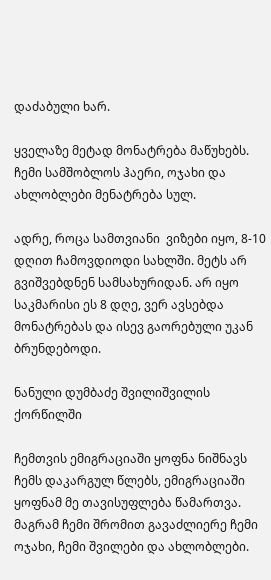დაძაბული ხარ.

ყველაზე მეტად მონატრება მაწუხებს. ჩემი სამშობლოს ჰაერი, ოჯახი და ახლობლები მენატრება სულ.

ადრე, როცა სამთვიანი  ვიზები იყო, 8-10 დღით ჩამოვდიოდი სახლში. მეტს არ გვიშვებდნენ სამსახურიდან. არ იყო საკმარისი ეს 8 დღე, ვერ ავსებდა მონატრებას და ისევ გაორებული უკან ბრუნდებოდი.

ნანული დუმბაძე შვილიშვილის ქორწილში

ჩემთვის ემიგრაციაში ყოფნა ნიშნავს ჩემს დაკარგულ წლებს, ემიგრაციაში ყოფნამ მე თავისუფლება წამართვა. მაგრამ ჩემი შრომით გავაძლიერე ჩემი ოჯახი, ჩემი შვილები და ახლობლები.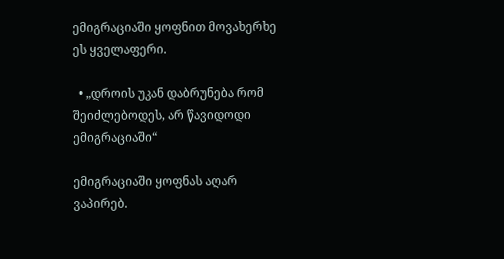ემიგრაციაში ყოფნით მოვახერხე ეს ყველაფერი.

  • „დროის უკან დაბრუნება რომ შეიძლებოდეს, არ წავიდოდი ემიგრაციაში“

ემიგრაციაში ყოფნას აღარ ვაპირებ.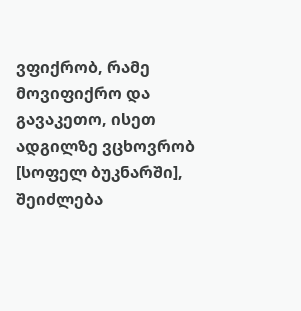ვფიქრობ, რამე მოვიფიქრო და გავაკეთო, ისეთ ადგილზე ვცხოვრობ [სოფელ ბუკნარში], შეიძლება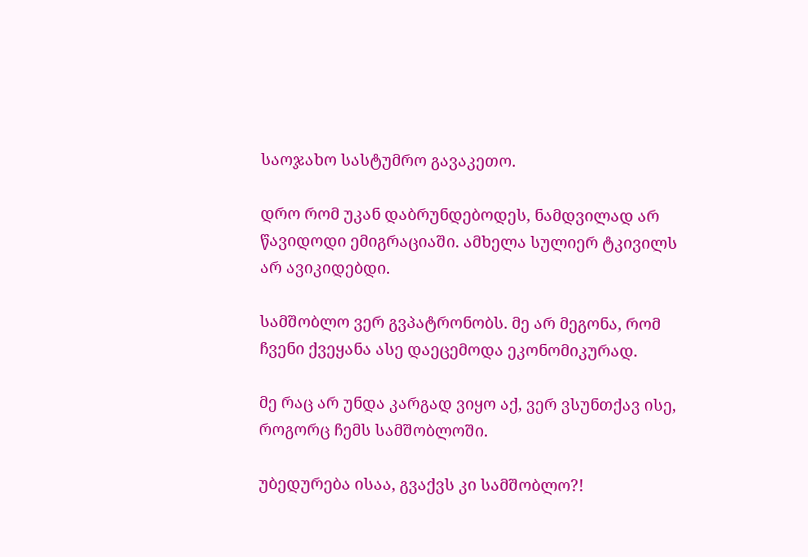საოჯახო სასტუმრო გავაკეთო.

დრო რომ უკან დაბრუნდებოდეს, ნამდვილად არ წავიდოდი ემიგრაციაში. ამხელა სულიერ ტკივილს არ ავიკიდებდი.

სამშობლო ვერ გვპატრონობს. მე არ მეგონა, რომ ჩვენი ქვეყანა ასე დაეცემოდა ეკონომიკურად.

მე რაც არ უნდა კარგად ვიყო აქ, ვერ ვსუნთქავ ისე, როგორც ჩემს სამშობლოში.

უბედურება ისაა, გვაქვს კი სამშობლო?!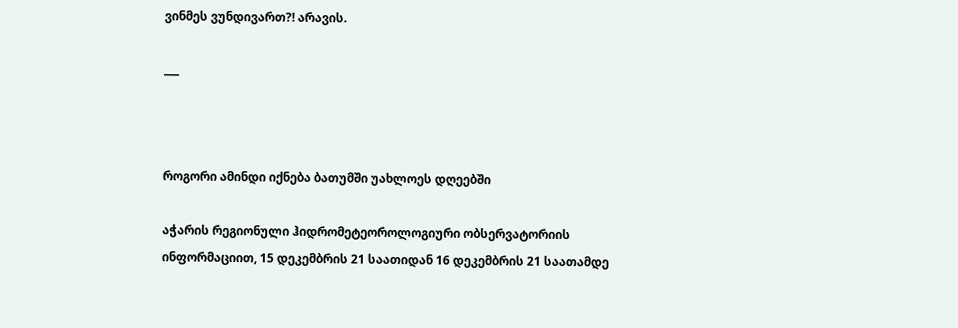ვინმეს ვუნდივართ?! არავის.

___



როგორი ამინდი იქნება ბათუმში უახლოეს დღეებში

აჭარის რეგიონული ჰიდრომეტეოროლოგიური ობსერვატორიის ინფორმაციით, 15 დეკემბრის 21 საათიდან 16 დეკემბრის 21 საათამდე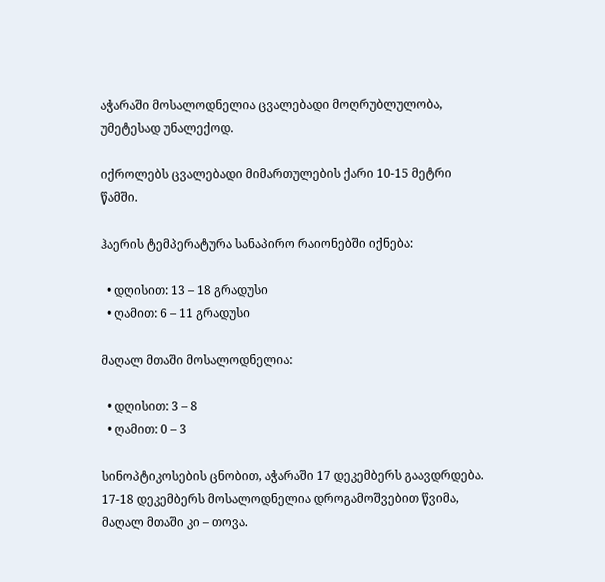აჭარაში მოსალოდნელია ცვალებადი მოღრუბლულობა, უმეტესად უნალექოდ.

იქროლებს ცვალებადი მიმართულების ქარი 10-15 მეტრი წამში.

ჰაერის ტემპერატურა სანაპირო რაიონებში იქნება:

  • დღისით: 13 – 18 გრადუსი
  • ღამით: 6 – 11 გრადუსი

მაღალ მთაში მოსალოდნელია:

  • დღისით: 3 – 8
  • ღამით: 0 – 3

სინოპტიკოსების ცნობით, აჭარაში 17 დეკემბერს გაავდრდება. 17-18 დეკემბერს მოსალოდნელია დროგამოშვებით წვიმა, მაღალ მთაში კი – თოვა.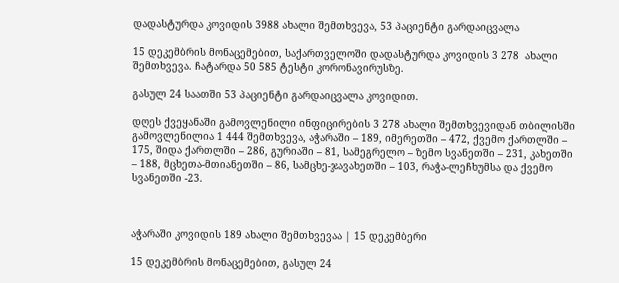დადასტურდა კოვიდის 3988 ახალი შემთხვევა, 53 პაციენტი გარდაიცვალა

15 დეკემბრის მონაცემებით, საქართველოში დადასტურდა კოვიდის 3 278  ახალი შემთხვევა. ჩატარდა 50 585 ტესტი კორონავირუსზე.

გასულ 24 საათში 53 პაციენტი გარდაიცვალა კოვიდით.

დღეს ქვეყანაში გამოვლენილი ინფიცირების 3 278 ახალი შემთხვევიდან თბილისში გამოვლენილია 1 444 შემთხვევა, აჭარაში – 189, იმერეთში – 472, ქვემო ქართლში – 175, შიდა ქართლში – 286, გურიაში – 81, სამეგრელო – ზემო სვანეთში – 231, კახეთში – 188, მცხეთა-მთიანეთში – 86, სამცხე-ჯავახეთში – 103, რაჭა-ლეჩხუმსა და ქვემო სვანეთში -23.



აჭარაში კოვიდის 189 ახალი შემთხვევაა | 15 დეკემბერი

15 დეკემბრის მონაცემებით, გასულ 24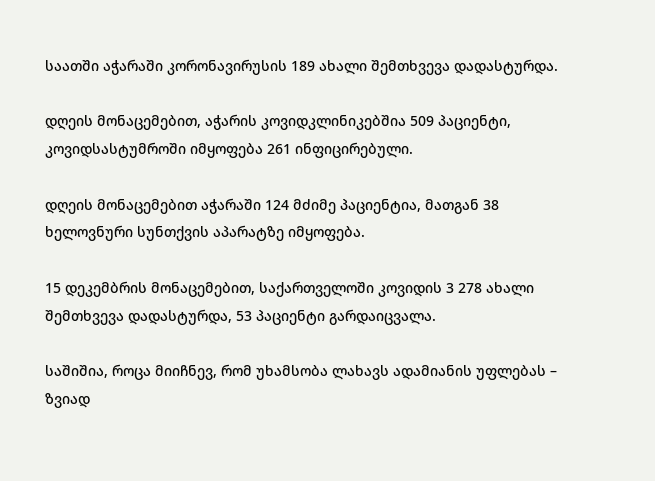საათში აჭარაში კორონავირუსის 189 ახალი შემთხვევა დადასტურდა.

დღეის მონაცემებით, აჭარის კოვიდკლინიკებშია 509 პაციენტი, კოვიდსასტუმროში იმყოფება 261 ინფიცირებული.

დღეის მონაცემებით აჭარაში 124 მძიმე პაციენტია, მათგან 38 ხელოვნური სუნთქვის აპარატზე იმყოფება.

15 დეკემბრის მონაცემებით, საქართველოში კოვიდის 3 278 ახალი შემთხვევა დადასტურდა, 53 პაციენტი გარდაიცვალა.

საშიშია, როცა მიიჩნევ, რომ უხამსობა ლახავს ადამიანის უფლებას – ზვიად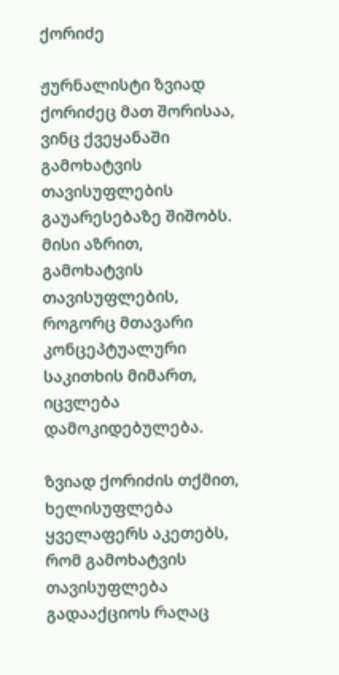ქორიძე

ჟურნალისტი ზვიად ქორიძეც მათ შორისაა, ვინც ქვეყანაში გამოხატვის თავისუფლების გაუარესებაზე შიშობს. მისი აზრით, გამოხატვის თავისუფლების, როგორც მთავარი კონცეპტუალური საკითხის მიმართ, იცვლება დამოკიდებულება.

ზვიად ქორიძის თქმით, ხელისუფლება ყველაფერს აკეთებს, რომ გამოხატვის თავისუფლება გადააქციოს რაღაც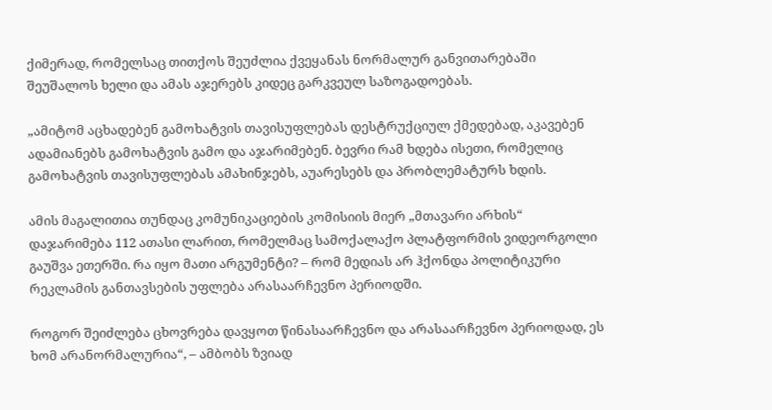ქიმერად, რომელსაც თითქოს შეუძლია ქვეყანას ნორმალურ განვითარებაში შეუშალოს ხელი და ამას აჯერებს კიდეც გარკვეულ საზოგადოებას.

„ამიტომ აცხადებენ გამოხატვის თავისუფლებას დესტრუქციულ ქმედებად, აკავებენ ადამიანებს გამოხატვის გამო და აჯარიმებენ. ბევრი რამ ხდება ისეთი, რომელიც გამოხატვის თავისუფლებას ამახინჯებს, აუარესებს და პრობლემატურს ხდის.

ამის მაგალითია თუნდაც კომუნიკაციების კომისიის მიერ „მთავარი არხის“ დაჯარიმება 112 ათასი ლარით, რომელმაც სამოქალაქო პლატფორმის ვიდეორგოლი გაუშვა ეთერში. რა იყო მათი არგუმენტი? – რომ მედიას არ ჰქონდა პოლიტიკური რეკლამის განთავსების უფლება არასაარჩევნო პერიოდში.

როგორ შეიძლება ცხოვრება დავყოთ წინასაარჩევნო და არასაარჩევნო პერიოდად, ეს ხომ არანორმალურია“, – ამბობს ზვიად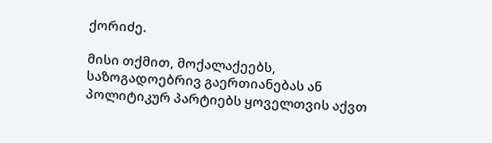ქორიძე.

მისი თქმით, მოქალაქეებს, საზოგადოებრივ გაერთიანებას ან პოლიტიკურ პარტიებს ყოველთვის აქვთ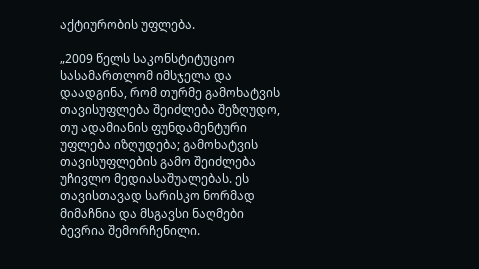აქტიურობის უფლება.

„2009 წელს საკონსტიტუციო სასამართლომ იმსჯელა და დაადგინა, რომ თურმე გამოხატვის თავისუფლება შეიძლება შეზღუდო, თუ ადამიანის ფუნდამენტური უფლება იზღუდება; გამოხატვის თავისუფლების გამო შეიძლება უჩივლო მედიასაშუალებას. ეს თავისთავად სარისკო ნორმად მიმაჩნია და მსგავსი ნაღმები ბევრია შემორჩენილი.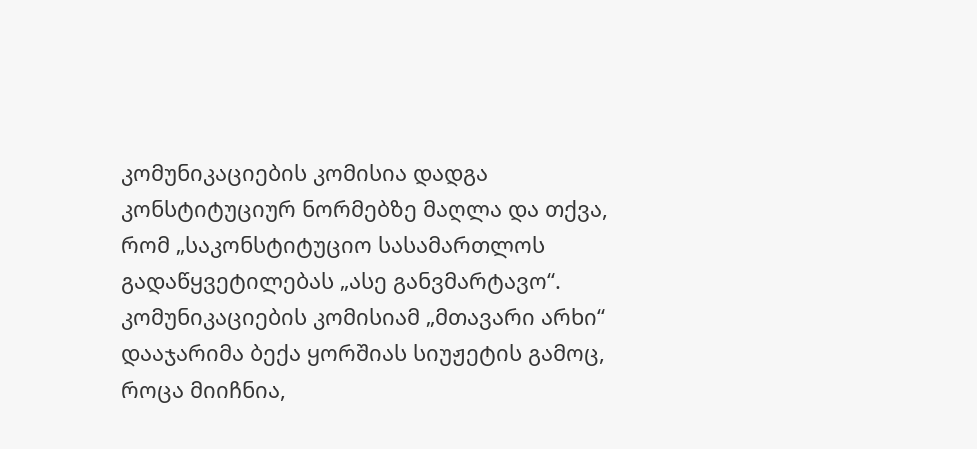კომუნიკაციების კომისია დადგა კონსტიტუციურ ნორმებზე მაღლა და თქვა, რომ „საკონსტიტუციო სასამართლოს გადაწყვეტილებას „ასე განვმარტავო“. კომუნიკაციების კომისიამ „მთავარი არხი“ დააჯარიმა ბექა ყორშიას სიუჟეტის გამოც, როცა მიიჩნია,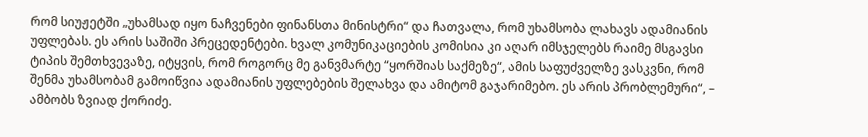რომ სიუჟეტში „უხამსად იყო ნაჩვენები ფინანსთა მინისტრი“ და ჩათვალა, რომ უხამსობა ლახავს ადამიანის უფლებას. ეს არის საშიში პრეცედენტები. ხვალ კომუნიკაციების კომისია კი აღარ იმსჯელებს რაიმე მსგავსი ტიპის შემთხვევაზე, იტყვის, რომ როგორც მე განვმარტე “ყორშიას საქმეზე“, ამის საფუძველზე ვასკვნი, რომ შენმა უხამსობამ გამოიწვია ადამიანის უფლებების შელახვა და ამიტომ გაჯარიმებო. ეს არის პრობლემური“, – ამბობს ზვიად ქორიძე.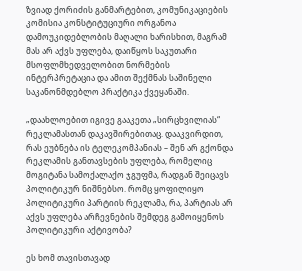ზვიად ქორიძის განმარტებით, კომუნიკაციების კომისია კონსტიტუციური ორგანოა დამოუკიდებლობის მაღალი ხარისხით, მაგრამ მას არ აქვს უფლება, დაიწყოს საკუთარი მსოფლმხედველობით ნორმების ინტერპრეტაცია და ამით შექმნას საშინელი საკანონმდებლო პრაქტიკა ქვეყანაში.

„დაახლოებით იგივე გააკეთა „სირცხვილიას“ რეკლამასთან დაკავშირებითაც. დააკვირდით, რას ეუბნება ის ტელეკომპანიას – შენ არ გქონდა რეკლამის განთავსების უფლება, რომელიც მოგიტანა სამოქალაქო ჯგუფმა, რადგან შეიცავს პოლიტიკურ ნიშნებსო. რომც ყოფილიყო პოლიტიკური პარტიის რეკლამა, რა, პარტიას არ აქვს უფლება არჩევნების შემდეგ გამოიყენოს პოლიტიკური აქტივობა?

ეს ხომ თავისთავად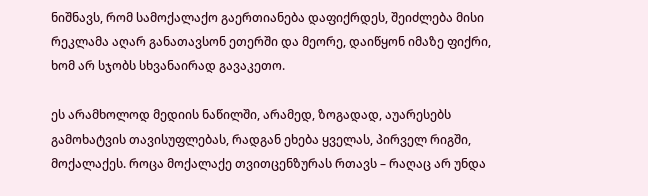ნიშნავს, რომ სამოქალაქო გაერთიანება დაფიქრდეს, შეიძლება მისი რეკლამა აღარ განათავსონ ეთერში და მეორე, დაიწყონ იმაზე ფიქრი, ხომ არ სჯობს სხვანაირად გავაკეთო.

ეს არამხოლოდ მედიის ნაწილში, არამედ, ზოგადად, აუარესებს გამოხატვის თავისუფლებას, რადგან ეხება ყველას, პირველ რიგში, მოქალაქეს. როცა მოქალაქე თვითცენზურას რთავს – რაღაც არ უნდა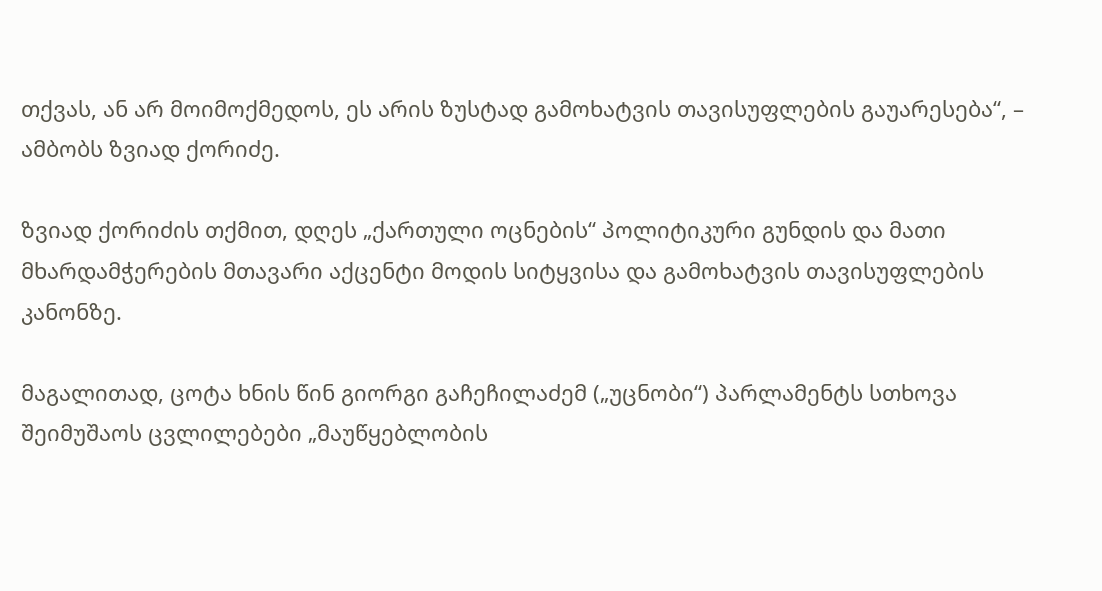თქვას, ან არ მოიმოქმედოს, ეს არის ზუსტად გამოხატვის თავისუფლების გაუარესება“, – ამბობს ზვიად ქორიძე.

ზვიად ქორიძის თქმით, დღეს „ქართული ოცნების“ პოლიტიკური გუნდის და მათი მხარდამჭერების მთავარი აქცენტი მოდის სიტყვისა და გამოხატვის თავისუფლების კანონზე.

მაგალითად, ცოტა ხნის წინ გიორგი გაჩეჩილაძემ („უცნობი“) პარლამენტს სთხოვა შეიმუშაოს ცვლილებები „მაუწყებლობის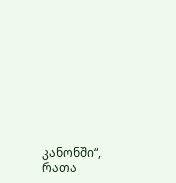კანონში“, რათა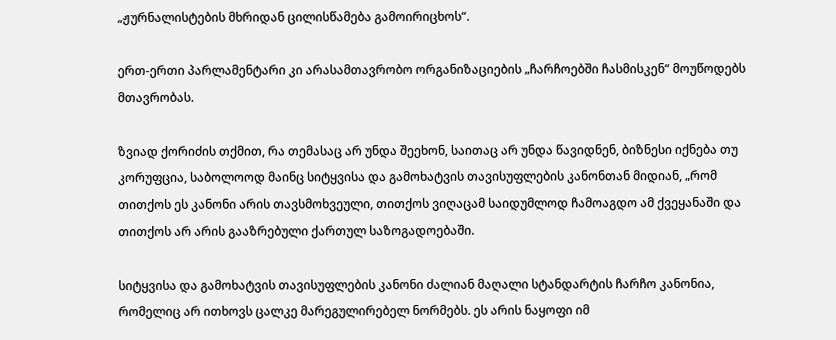„ჟურნალისტების მხრიდან ცილისწამება გამოირიცხოს“.

ერთ-ერთი პარლამენტარი კი არასამთავრობო ორგანიზაციების „ჩარჩოებში ჩასმისკენ“ მოუწოდებს მთავრობას.

ზვიად ქორიძის თქმით, რა თემასაც არ უნდა შეეხონ, საითაც არ უნდა წავიდნენ, ბიზნესი იქნება თუ კორუფცია, საბოლოოდ მაინც სიტყვისა და გამოხატვის თავისუფლების კანონთან მიდიან, „რომ თითქოს ეს კანონი არის თავსმოხვეული, თითქოს ვიღაცამ საიდუმლოდ ჩამოაგდო ამ ქვეყანაში და თითქოს არ არის გააზრებული ქართულ საზოგადოებაში.

სიტყვისა და გამოხატვის თავისუფლების კანონი ძალიან მაღალი სტანდარტის ჩარჩო კანონია, რომელიც არ ითხოვს ცალკე მარეგულირებელ ნორმებს. ეს არის ნაყოფი იმ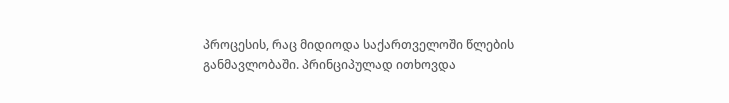პროცესის, რაც მიდიოდა საქართველოში წლების განმავლობაში. პრინციპულად ითხოვდა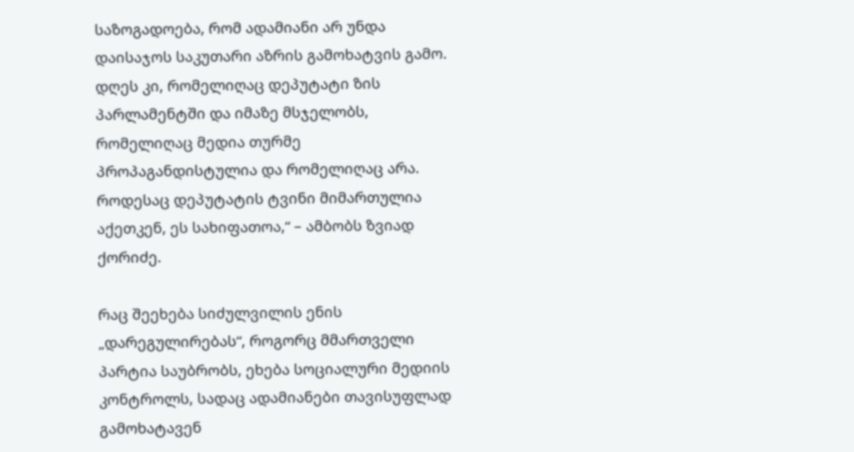საზოგადოება, რომ ადამიანი არ უნდა დაისაჯოს საკუთარი აზრის გამოხატვის გამო. დღეს კი, რომელიღაც დეპუტატი ზის პარლამენტში და იმაზე მსჯელობს, რომელიღაც მედია თურმე პროპაგანდისტულია და რომელიღაც არა. როდესაც დეპუტატის ტვინი მიმართულია აქეთკენ, ეს სახიფათოა,“ – ამბობს ზვიად ქორიძე.

რაც შეეხება სიძულვილის ენის „დარეგულირებას“, როგორც მმართველი პარტია საუბრობს, ეხება სოციალური მედიის კონტროლს, სადაც ადამიანები თავისუფლად გამოხატავენ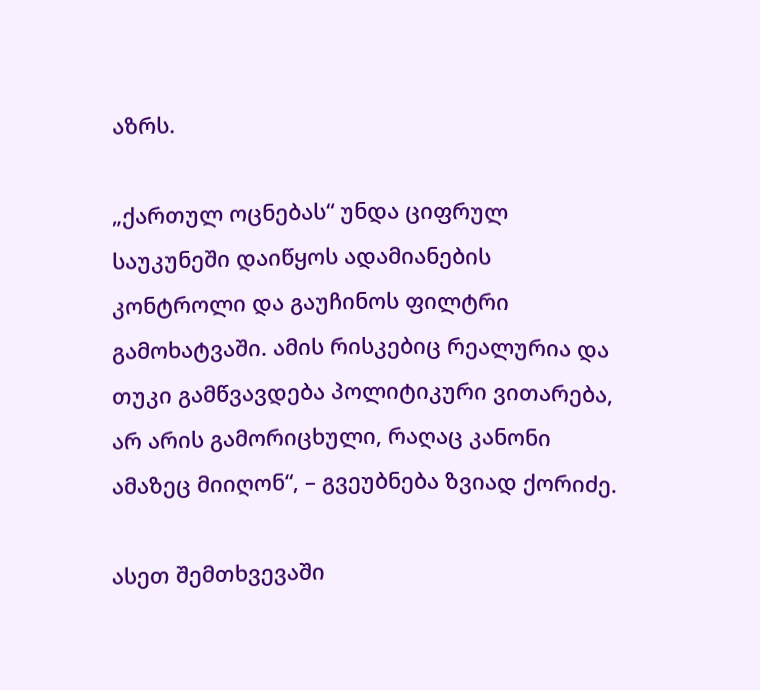აზრს.

„ქართულ ოცნებას“ უნდა ციფრულ საუკუნეში დაიწყოს ადამიანების კონტროლი და გაუჩინოს ფილტრი გამოხატვაში. ამის რისკებიც რეალურია და თუკი გამწვავდება პოლიტიკური ვითარება, არ არის გამორიცხული, რაღაც კანონი ამაზეც მიიღონ“, – გვეუბნება ზვიად ქორიძე.

ასეთ შემთხვევაში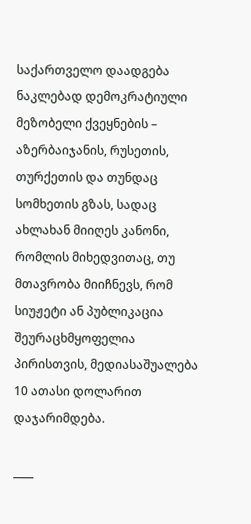საქართველო დაადგება ნაკლებად დემოკრატიული მეზობელი ქვეყნების – აზერბაიჯანის, რუსეთის, თურქეთის და თუნდაც სომხეთის გზას, სადაც ახლახან მიიღეს კანონი, რომლის მიხედვითაც, თუ მთავრობა მიიჩნევს, რომ სიუჟეტი ან პუბლიკაცია შეურაცხმყოფელია პირისთვის, მედიასაშუალება 10 ათასი დოლარით დაჯარიმდება.

____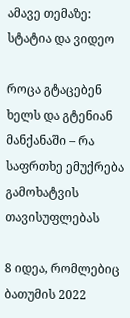ამავე თემაზე: სტატია და ვიდეო

როცა გტაცებენ ხელს და გტენიან მანქანაში – რა საფრთხე ემუქრება გამოხატვის თავისუფლებას

8 იდეა, რომლებიც ბათუმის 2022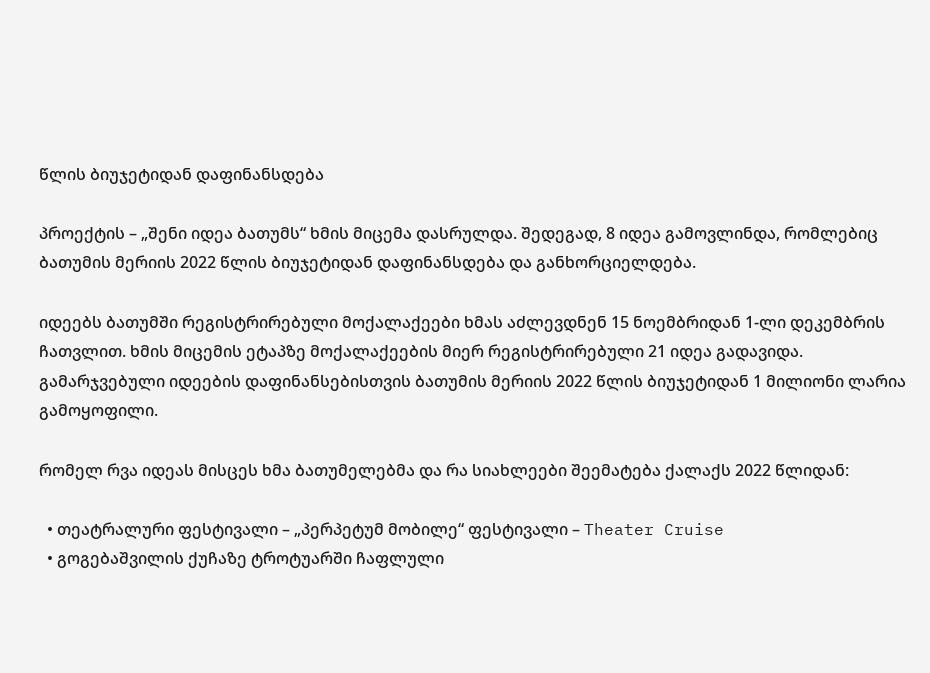წლის ბიუჯეტიდან დაფინანსდება

პროექტის – „შენი იდეა ბათუმს“ ხმის მიცემა დასრულდა. შედეგად, 8 იდეა გამოვლინდა, რომლებიც ბათუმის მერიის 2022 წლის ბიუჯეტიდან დაფინანსდება და განხორციელდება.

იდეებს ბათუმში რეგისტრირებული მოქალაქეები ხმას აძლევდნენ 15 ნოემბრიდან 1-ლი დეკემბრის ჩათვლით. ხმის მიცემის ეტაპზე მოქალაქეების მიერ რეგისტრირებული 21 იდეა გადავიდა. გამარჯვებული იდეების დაფინანსებისთვის ბათუმის მერიის 2022 წლის ბიუჯეტიდან 1 მილიონი ლარია გამოყოფილი.

რომელ რვა იდეას მისცეს ხმა ბათუმელებმა და რა სიახლეები შეემატება ქალაქს 2022 წლიდან:

  • თეატრალური ფესტივალი – „პერპეტუმ მობილე“ ფესტივალი – Theater Cruise
  • გოგებაშვილის ქუჩაზე ტროტუარში ჩაფლული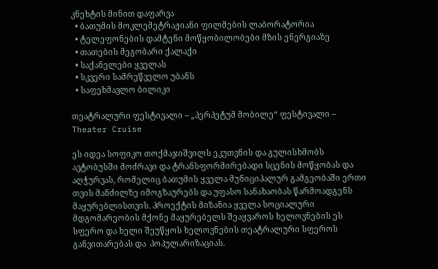კნეხტის მინით დაფარვა
  • ბათუმის მოკლემეტრაჟიანი ფილმების ლაბორატორია
  • ტელეფონების დამტენი მოწყობილობები მზის ენერგიაზე
  • თათების მეგობარი ქალაქი
  • საქანელები ყველას
  • სკვერი სამრეწველო უბანს
  • საფეხმავლო ბილიკი

თეატრალური ფესტივალი – „პერპეტუმ მობილე“ ფესტივალი – Theater Cruise

ეს იდეა სოფიკო თოქმაჯიშვილს ეკუთვნის და გულისხმობს ავტობუსში მოძრავი და ტრანსფორმირებადი სცენის მოწყობას და აღჭურვას, რომელიც ბათუმის ყველა მუნიციპალურ გამგეობაში ერთი თვის მანძილზე იმოგზაურებს და უფასო სანახაობას წარმოადგენს მაყურებლისთვის. პროექტის მიზანია ყველა სოციალური მდგომარეობის მქონე მაყურებელს შეაყვაროს ხელოვნების ეს სფერო და ხელი შეუწყოს ხელოვნების თეატრალური სფეროს განვითარებას და  პოპულარიზაციას.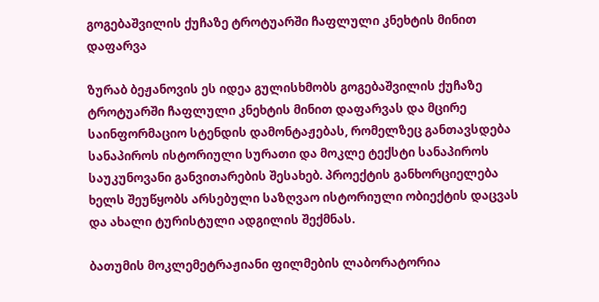გოგებაშვილის ქუჩაზე ტროტუარში ჩაფლული კნეხტის მინით დაფარვა

ზურაბ ბეჟანოვის ეს იდეა გულისხმობს გოგებაშვილის ქუჩაზე ტროტუარში ჩაფლული კნეხტის მინით დაფარვას და მცირე საინფორმაციო სტენდის დამონტაჟებას, რომელზეც განთავსდება სანაპიროს ისტორიული სურათი და მოკლე ტექსტი სანაპიროს საუკუნოვანი განვითარების შესახებ. პროექტის განხორციელება ხელს შეუწყობს არსებული საზღვაო ისტორიული ობიექტის დაცვას და ახალი ტურისტული ადგილის შექმნას.

ბათუმის მოკლემეტრაჟიანი ფილმების ლაბორატორია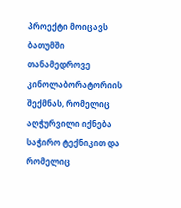პროექტი მოიცავს ბათუმში თანამედროვე კინოლაბორატორიის შექმნას, რომელიც  აღჭურვილი იქნება საჭირო ტექნიკით და რომელიც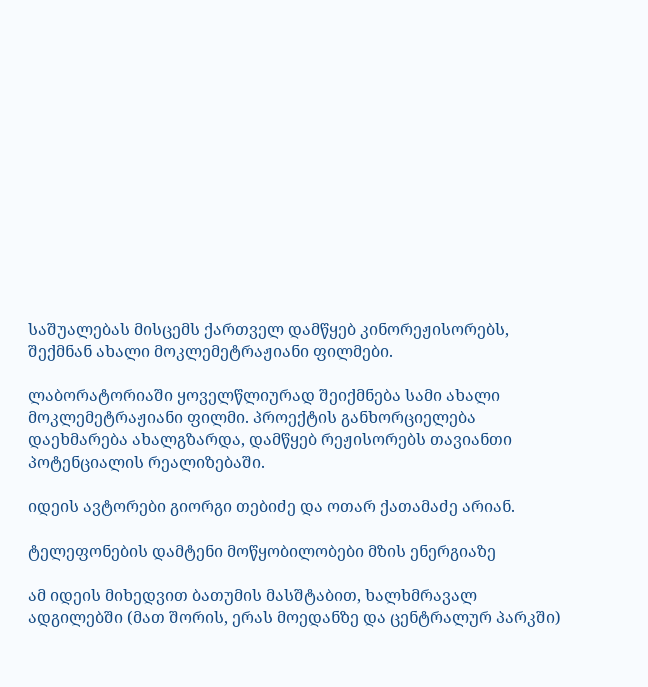საშუალებას მისცემს ქართველ დამწყებ კინორეჟისორებს, შექმნან ახალი მოკლემეტრაჟიანი ფილმები.

ლაბორატორიაში ყოველწლიურად შეიქმნება სამი ახალი მოკლემეტრაჟიანი ფილმი. პროექტის განხორციელება დაეხმარება ახალგზარდა, დამწყებ რეჟისორებს თავიანთი პოტენციალის რეალიზებაში.

იდეის ავტორები გიორგი თებიძე და ოთარ ქათამაძე არიან.

ტელეფონების დამტენი მოწყობილობები მზის ენერგიაზე

ამ იდეის მიხედვით ბათუმის მასშტაბით, ხალხმრავალ ადგილებში (მათ შორის, ერას მოედანზე და ცენტრალურ პარკში)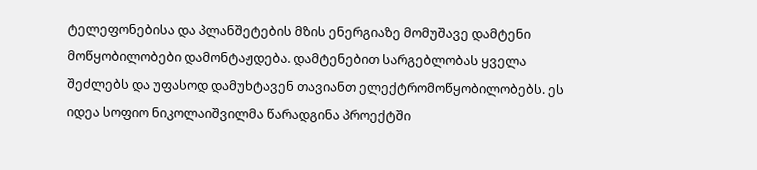ტელეფონებისა და პლანშეტების მზის ენერგიაზე მომუშავე დამტენი მოწყობილობები დამონტაჟდება. დამტენებით სარგებლობას ყველა შეძლებს და უფასოდ დამუხტავენ თავიანთ ელექტრომოწყობილობებს. ეს იდეა სოფიო ნიკოლაიშვილმა წარადგინა პროექტში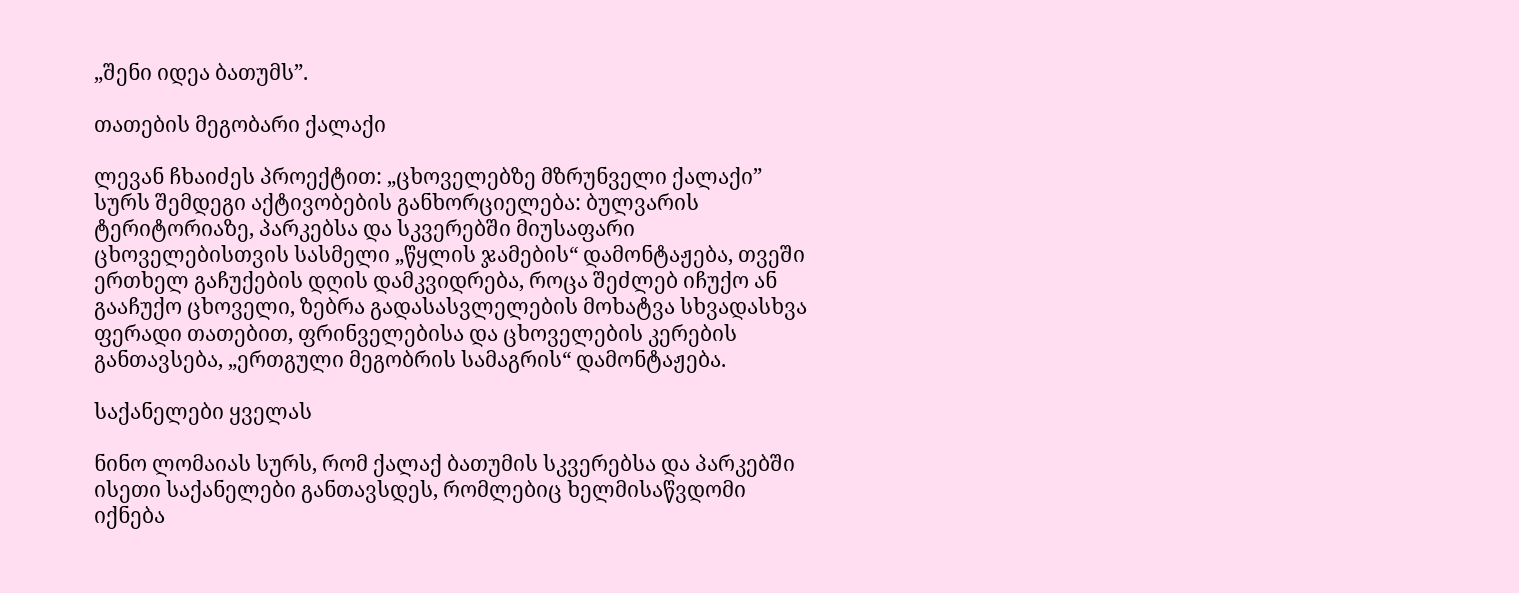„შენი იდეა ბათუმს”.

თათების მეგობარი ქალაქი

ლევან ჩხაიძეს პროექტით: „ცხოველებზე მზრუნველი ქალაქი” სურს შემდეგი აქტივობების განხორციელება: ბულვარის ტერიტორიაზე, პარკებსა და სკვერებში მიუსაფარი ცხოველებისთვის სასმელი „წყლის ჯამების“ დამონტაჟება, თვეში ერთხელ გაჩუქების დღის დამკვიდრება, როცა შეძლებ იჩუქო ან გააჩუქო ცხოველი, ზებრა გადასასვლელების მოხატვა სხვადასხვა ფერადი თათებით, ფრინველებისა და ცხოველების კერების განთავსება, „ერთგული მეგობრის სამაგრის“ დამონტაჟება.

საქანელები ყველას

ნინო ლომაიას სურს, რომ ქალაქ ბათუმის სკვერებსა და პარკებში ისეთი საქანელები განთავსდეს, რომლებიც ხელმისაწვდომი იქნება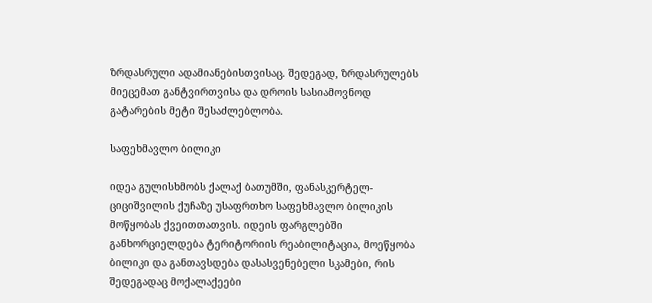ზრდასრული ადამიანებისთვისაც. შედეგად, ზრდასრულებს მიეცემათ განტვირთვისა და დროის სასიამოვნოდ გატარების მეტი შესაძლებლობა.

საფეხმავლო ბილიკი

იდეა გულისხმობს ქალაქ ბათუმში, ფანასკერტელ-ციციშვილის ქუჩაზე უსაფრთხო საფეხმავლო ბილიკის მოწყობას ქვეითთათვის. იდეის ფარგლებში განხორციელდება ტერიტორიის რეაბილიტაცია, მოეწყობა ბილიკი და განთავსდება დასასვენებელი სკამები, რის შედეგადაც მოქალაქეები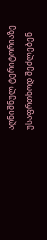აღნიშნულ ტერიტორიაზე უსაფრთხოდ შეძლებენ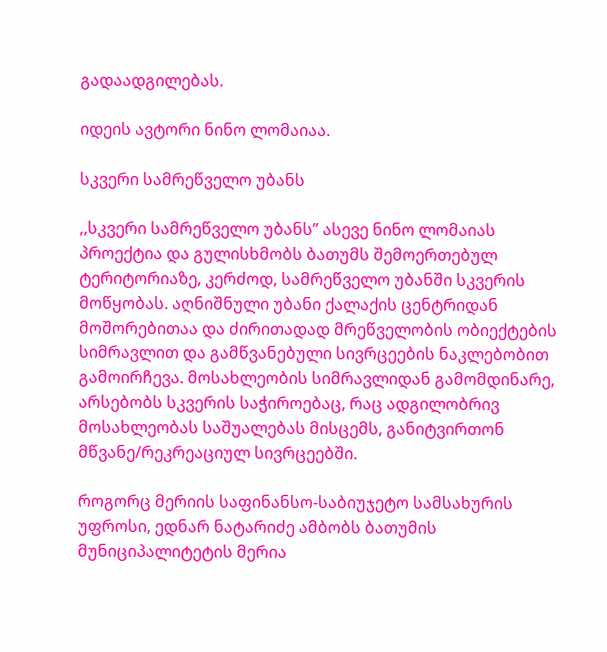გადაადგილებას.

იდეის ავტორი ნინო ლომაიაა.

სკვერი სამრეწველო უბანს

,,სკვერი სამრეწველო უბანს” ასევე ნინო ლომაიას პროექტია და გულისხმობს ბათუმს შემოერთებულ ტერიტორიაზე, კერძოდ, სამრეწველო უბანში სკვერის მოწყობას. აღნიშნული უბანი ქალაქის ცენტრიდან მოშორებითაა და ძირითადად მრეწველობის ობიექტების სიმრავლით და გამწვანებული სივრცეების ნაკლებობით გამოირჩევა. მოსახლეობის სიმრავლიდან გამომდინარე, არსებობს სკვერის საჭიროებაც, რაც ადგილობრივ მოსახლეობას საშუალებას მისცემს, განიტვირთონ მწვანე/რეკრეაციულ სივრცეებში.

როგორც მერიის საფინანსო-საბიუჯეტო სამსახურის უფროსი, ედნარ ნატარიძე ამბობს ბათუმის მუნიციპალიტეტის მერია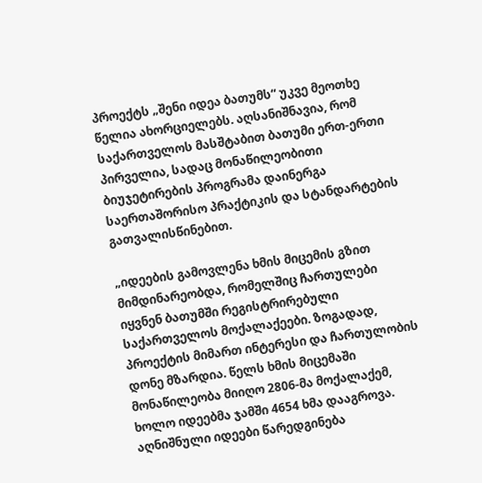პროექტს „შენი იდეა ბათუმს“ უკვე მეოთხე წელია ახორციელებს. აღსანიშნავია, რომ საქართველოს მასშტაბით ბათუმი ერთ-ერთი პირველია, სადაც მონაწილეობითი ბიუჯეტირების პროგრამა დაინერგა საერთაშორისო პრაქტიკის და სტანდარტების გათვალისწინებით.

„იდეების გამოვლენა ხმის მიცემის გზით მიმდინარეობდა, რომელშიც ჩართულები იყვნენ ბათუმში რეგისტრირებული საქართველოს მოქალაქეები. ზოგადად, პროექტის მიმართ ინტერესი და ჩართულობის დონე მზარდია. წელს ხმის მიცემაში მონაწილეობა მიიღო 2806-მა მოქალაქემ, ხოლო იდეებმა ჯამში 4654 ხმა დააგროვა. აღნიშნული იდეები წარედგინება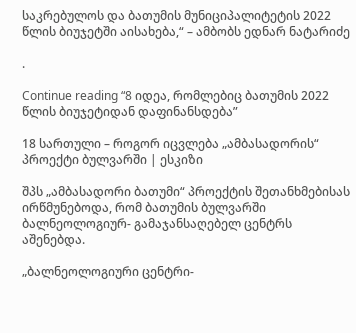საკრებულოს და ბათუმის მუნიციპალიტეტის 2022 წლის ბიუჯეტში აისახება,“ – ამბობს ედნარ ნატარიძე

.

Continue reading “8 იდეა, რომლებიც ბათუმის 2022 წლის ბიუჯეტიდან დაფინანსდება”

18 სართული – როგორ იცვლება „ამბასადორის“ პროექტი ბულვარში | ესკიზი

შპს „ამბასადორი ბათუმი“ პროექტის შეთანხმებისას ირწმუნებოდა, რომ ბათუმის ბულვარში ბალნეოლოგიურ- გამაჯანსაღებელ ცენტრს აშენებდა.

„ბალნეოლოგიური ცენტრი-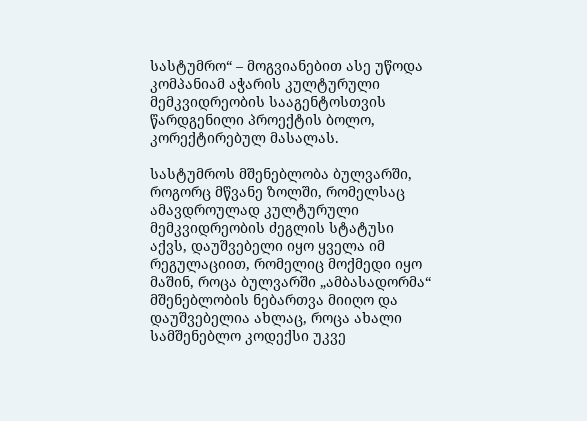სასტუმრო“ – მოგვიანებით ასე უწოდა კომპანიამ აჭარის კულტურული მემკვიდრეობის სააგენტოსთვის წარდგენილი პროექტის ბოლო, კორექტირებულ მასალას.

სასტუმროს მშენებლობა ბულვარში, როგორც მწვანე ზოლში, რომელსაც ამავდროულად კულტურული მემკვიდრეობის ძეგლის სტატუსი აქვს, დაუშვებელი იყო ყველა იმ რეგულაციით, რომელიც მოქმედი იყო მაშინ, როცა ბულვარში „ამბასადორმა“ მშენებლობის ნებართვა მიიღო და დაუშვებელია ახლაც, როცა ახალი სამშენებლო კოდექსი უკვე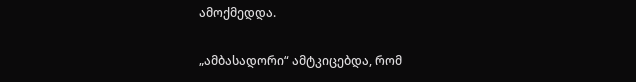ამოქმედდა.

„ამბასადორი“ ამტკიცებდა, რომ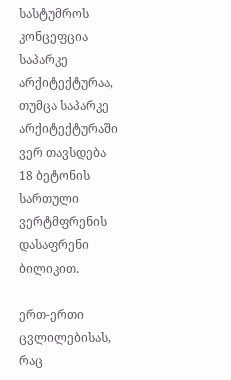სასტუმროს კონცეფცია საპარკე არქიტექტურაა, თუმცა საპარკე არქიტექტურაში ვერ თავსდება 18 ბეტონის სართული ვერტმფრენის დასაფრენი ბილიკით.

ერთ-ერთი ცვლილებისას, რაც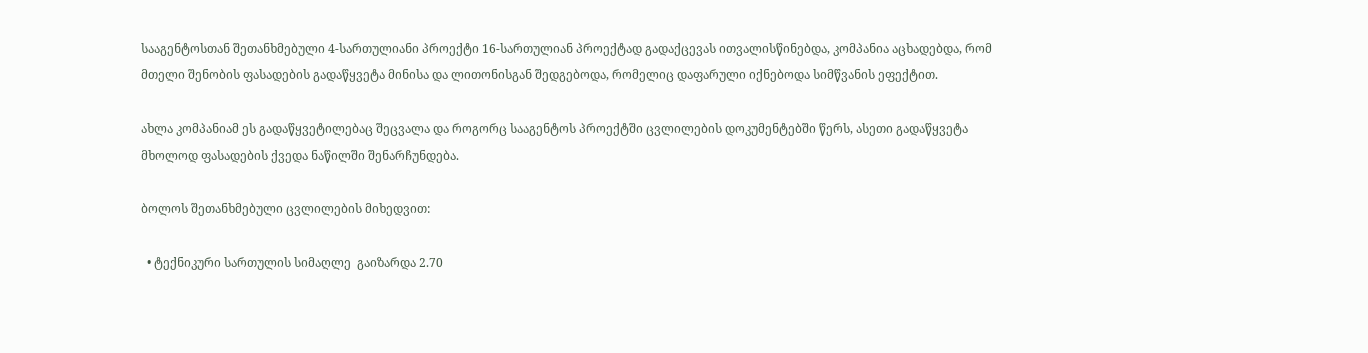სააგენტოსთან შეთანხმებული 4-სართულიანი პროექტი 16-სართულიან პროექტად გადაქცევას ითვალისწინებდა, კომპანია აცხადებდა, რომ მთელი შენობის ფასადების გადაწყვეტა მინისა და ლითონისგან შედგებოდა, რომელიც დაფარული იქნებოდა სიმწვანის ეფექტით.

ახლა კომპანიამ ეს გადაწყვეტილებაც შეცვალა და როგორც სააგენტოს პროექტში ცვლილების დოკუმენტებში წერს, ასეთი გადაწყვეტა მხოლოდ ფასადების ქვედა ნაწილში შენარჩუნდება.

ბოლოს შეთანხმებული ცვლილების მიხედვით:

  • ტექნიკური სართულის სიმაღლე  გაიზარდა 2.70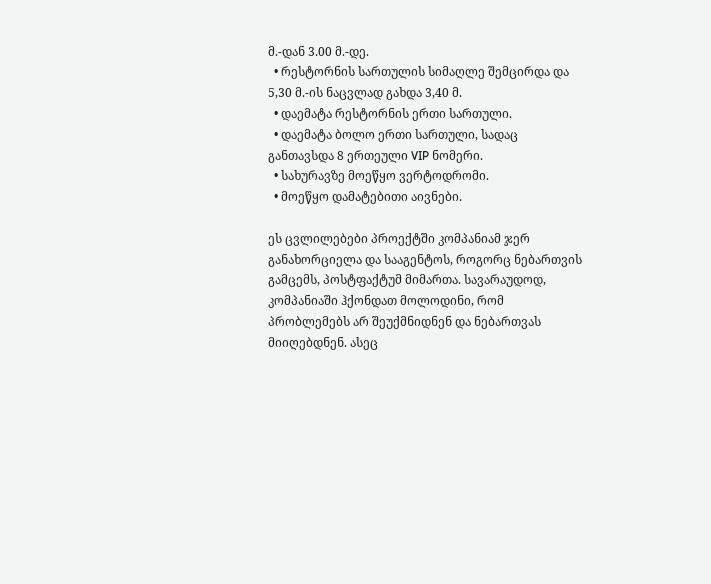მ.-დან 3.00 მ.-დე.
  • რესტორნის სართულის სიმაღლე შემცირდა და 5,30 მ.-ის ნაცვლად გახდა 3,40 მ.
  • დაემატა რესტორნის ერთი სართული.
  • დაემატა ბოლო ერთი სართული, სადაც განთავსდა 8 ერთეული VIP ნომერი.
  • სახურავზე მოეწყო ვერტოდრომი.
  • მოეწყო დამატებითი აივნები.

ეს ცვლილებები პროექტში კომპანიამ ჯერ განახორციელა და სააგენტოს, როგორც ნებართვის გამცემს, პოსტფაქტუმ მიმართა. სავარაუდოდ, კომპანიაში ჰქონდათ მოლოდინი, რომ პრობლემებს არ შეუქმნიდნენ და ნებართვას მიიღებდნენ. ასეც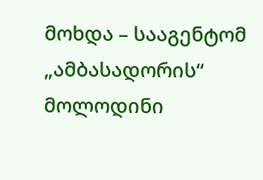მოხდა – სააგენტომ „ამბასადორის“ მოლოდინი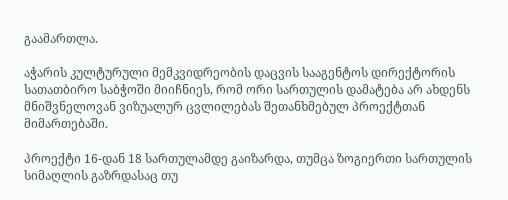გაამართლა.

აჭარის კულტურული მემკვიდრეობის დაცვის სააგენტოს დირექტორის სათათბირო საბჭოში მიიჩნიეს, რომ ორი სართულის დამატება არ ახდენს მნიშვნელოვან ვიზუალურ ცვლილებას შეთანხმებულ პროექტთან მიმართებაში.

პროექტი 16-დან 18 სართულამდე გაიზარდა, თუმცა ზოგიერთი სართულის სიმაღლის გაზრდასაც თუ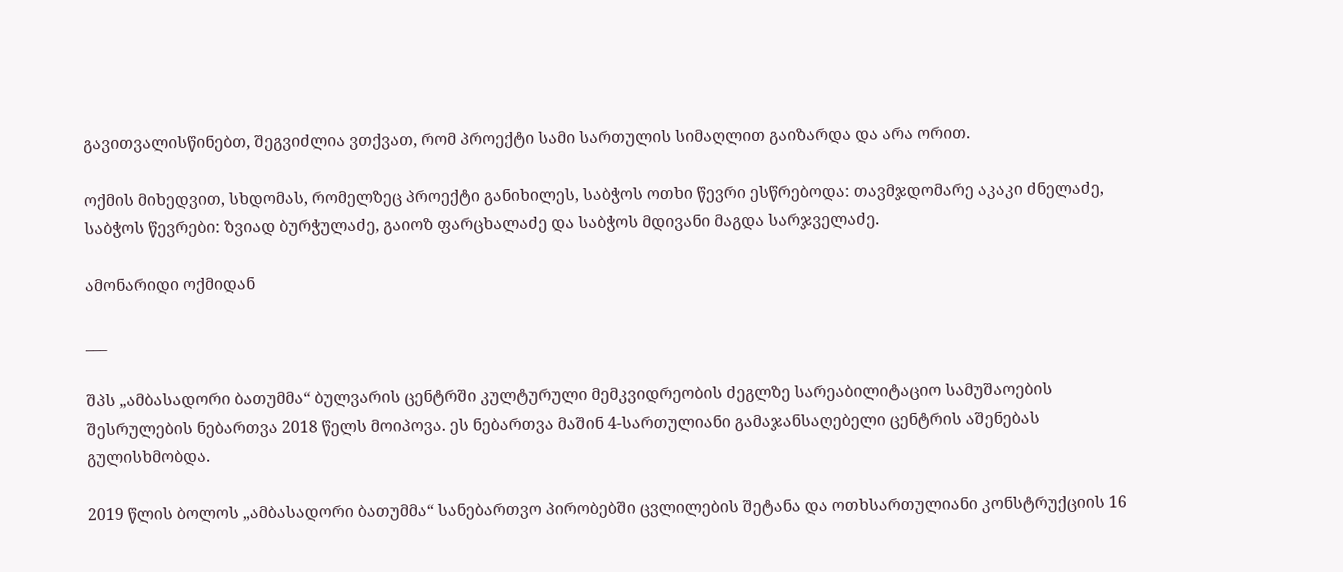გავითვალისწინებთ, შეგვიძლია ვთქვათ, რომ პროექტი სამი სართულის სიმაღლით გაიზარდა და არა ორით.

ოქმის მიხედვით, სხდომას, რომელზეც პროექტი განიხილეს, საბჭოს ოთხი წევრი ესწრებოდა: თავმჯდომარე აკაკი ძნელაძე, საბჭოს წევრები: ზვიად ბურჭულაძე, გაიოზ ფარცხალაძე და საბჭოს მდივანი მაგდა სარჯველაძე.

ამონარიდი ოქმიდან

___

შპს „ამბასადორი ბათუმმა“ ბულვარის ცენტრში კულტურული მემკვიდრეობის ძეგლზე სარეაბილიტაციო სამუშაოების შესრულების ნებართვა 2018 წელს მოიპოვა. ეს ნებართვა მაშინ 4-სართულიანი გამაჯანსაღებელი ცენტრის აშენებას გულისხმობდა.

2019 წლის ბოლოს „ამბასადორი ბათუმმა“ სანებართვო პირობებში ცვლილების შეტანა და ოთხსართულიანი კონსტრუქციის 16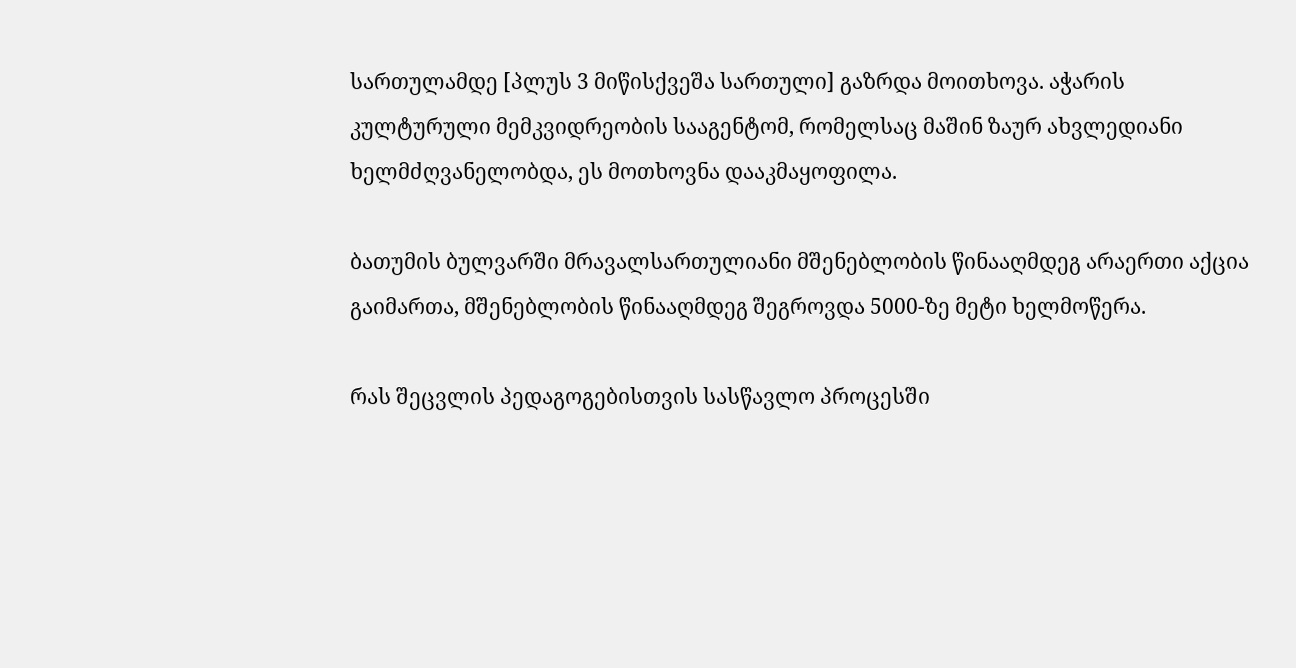სართულამდე [პლუს 3 მიწისქვეშა სართული] გაზრდა მოითხოვა. აჭარის კულტურული მემკვიდრეობის სააგენტომ, რომელსაც მაშინ ზაურ ახვლედიანი ხელმძღვანელობდა, ეს მოთხოვნა დააკმაყოფილა.

ბათუმის ბულვარში მრავალსართულიანი მშენებლობის წინააღმდეგ არაერთი აქცია გაიმართა, მშენებლობის წინააღმდეგ შეგროვდა 5000-ზე მეტი ხელმოწერა.

რას შეცვლის პედაგოგებისთვის სასწავლო პროცესში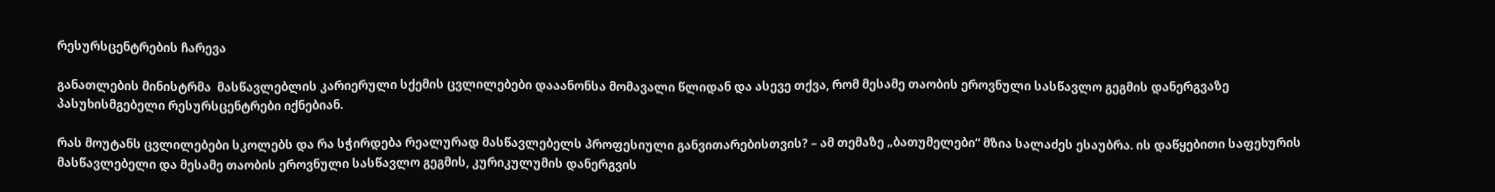რესურსცენტრების ჩარევა

განათლების მინისტრმა  მასწავლებლის კარიერული სქემის ცვლილებები დააანონსა მომავალი წლიდან და ასევე თქვა, რომ მესამე თაობის ეროვნული სასწავლო გეგმის დანერგვაზე პასუხისმგებელი რესურსცენტრები იქნებიან.

რას მოუტანს ცვლილებები სკოლებს და რა სჭირდება რეალურად მასწავლებელს პროფესიული განვითარებისთვის? – ამ თემაზე „ბათუმელები“ მზია სალაძეს ესაუბრა. ის დაწყებითი საფეხურის მასწავლებელი და მესამე თაობის ეროვნული სასწავლო გეგმის, კურიკულუმის დანერგვის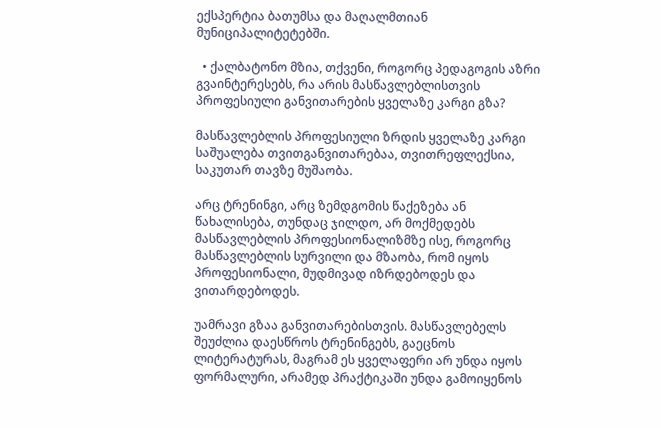ექსპერტია ბათუმსა და მაღალმთიან მუნიციპალიტეტებში.

  • ქალბატონო მზია, თქვენი, როგორც პედაგოგის აზრი გვაინტერესებს, რა არის მასწავლებლისთვის პროფესიული განვითარების ყველაზე კარგი გზა?

მასწავლებლის პროფესიული ზრდის ყველაზე კარგი საშუალება თვითგანვითარებაა, თვითრეფლექსია, საკუთარ თავზე მუშაობა.

არც ტრენინგი, არც ზემდგომის წაქეზება ან წახალისება, თუნდაც ჯილდო, არ მოქმედებს მასწავლებლის პროფესიონალიზმზე ისე, როგორც მასწავლებლის სურვილი და მზაობა, რომ იყოს პროფესიონალი, მუდმივად იზრდებოდეს და ვითარდებოდეს.

უამრავი გზაა განვითარებისთვის. მასწავლებელს შეუძლია დაესწროს ტრენინგებს, გაეცნოს ლიტერატურას, მაგრამ ეს ყველაფერი არ უნდა იყოს ფორმალური, არამედ პრაქტიკაში უნდა გამოიყენოს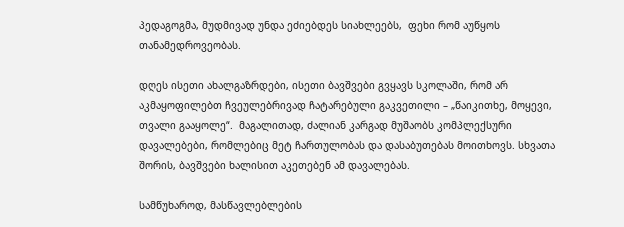პედაგოგმა, მუდმივად უნდა ეძიებდეს სიახლეებს,  ფეხი რომ აუწყოს თანამედროვეობას.

დღეს ისეთი ახალგაზრდები, ისეთი ბავშვები გვყავს სკოლაში, რომ არ აკმაყოფილებთ ჩვეულებრივად ჩატარებული გაკვეთილი – „წაიკითხე, მოყევი, თვალი გააყოლე“.  მაგალითად, ძალიან კარგად მუშაობს კომპლექსური დავალებები, რომლებიც მეტ ჩართულობას და დასაბუთებას მოითხოვს. სხვათა შორის, ბავშვები ხალისით აკეთებენ ამ დავალებას.

სამწუხაროდ, მასწავლებლების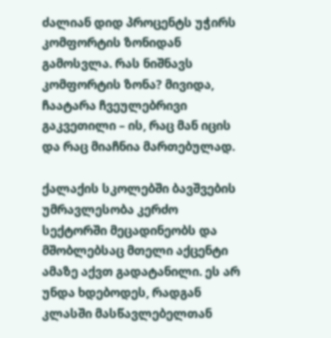ძალიან დიდ პროცენტს უჭირს კომფორტის ზონიდან გამოსვლა. რას ნიშნავს კომფორტის ზონა? მივიდა, ჩაატარა ჩვეულებრივი გაკვეთილი – ის, რაც მან იცის და რაც მიაჩნია მართებულად.

ქალაქის სკოლებში ბავშვების უმრავლესობა კერძო სექტორში მეცადინეობს და მშობლებსაც მთელი აქცენტი ამაზე აქვთ გადატანილი. ეს არ უნდა ხდებოდეს, რადგან კლასში მასწავლებელთან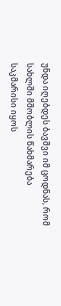უნდა იღებდეს ბავშვი იმ ცოდნას, რომ სახლში მშობლის წახმარება საკმარისი იყოს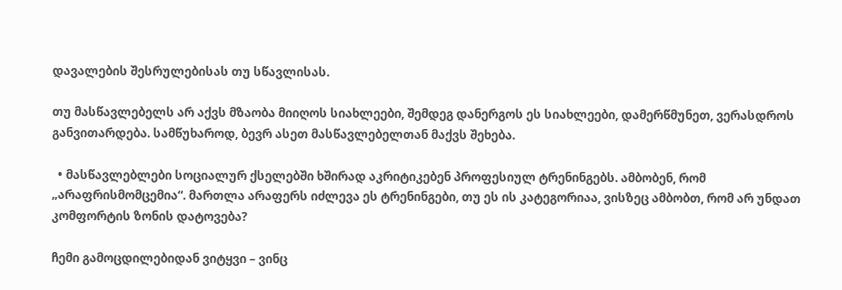დავალების შესრულებისას თუ სწავლისას.

თუ მასწავლებელს არ აქვს მზაობა მიიღოს სიახლეები, შემდეგ დანერგოს ეს სიახლეები, დამერწმუნეთ, ვერასდროს განვითარდება. სამწუხაროდ, ბევრ ასეთ მასწავლებელთან მაქვს შეხება.

  • მასწავლებლები სოციალურ ქსელებში ხშირად აკრიტიკებენ პროფესიულ ტრენინგებს. ამბობენ, რომ „არაფრისმომცემია“. მართლა არაფერს იძლევა ეს ტრენინგები, თუ ეს ის კატეგორიაა, ვისზეც ამბობთ, რომ არ უნდათ კომფორტის ზონის დატოვება?

ჩემი გამოცდილებიდან ვიტყვი – ვინც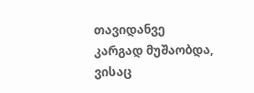თავიდანვე კარგად მუშაობდა, ვისაც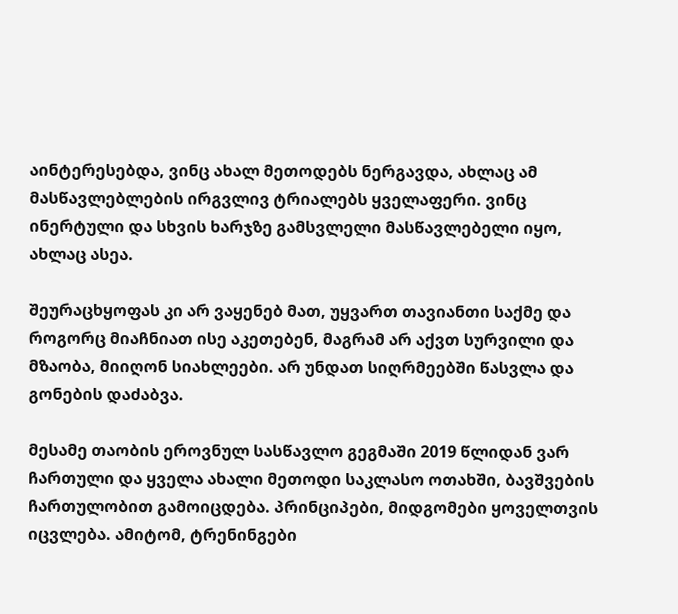აინტერესებდა, ვინც ახალ მეთოდებს ნერგავდა, ახლაც ამ მასწავლებლების ირგვლივ ტრიალებს ყველაფერი. ვინც ინერტული და სხვის ხარჯზე გამსვლელი მასწავლებელი იყო, ახლაც ასეა.

შეურაცხყოფას კი არ ვაყენებ მათ, უყვართ თავიანთი საქმე და როგორც მიაჩნიათ ისე აკეთებენ, მაგრამ არ აქვთ სურვილი და მზაობა, მიიღონ სიახლეები. არ უნდათ სიღრმეებში წასვლა და გონების დაძაბვა.

მესამე თაობის ეროვნულ სასწავლო გეგმაში 2019 წლიდან ვარ ჩართული და ყველა ახალი მეთოდი საკლასო ოთახში, ბავშვების ჩართულობით გამოიცდება. პრინციპები, მიდგომები ყოველთვის იცვლება. ამიტომ, ტრენინგები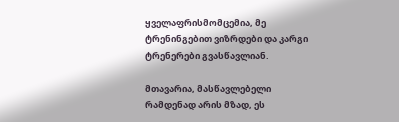ყველაფრისმომცემია, მე ტრენინგებით ვიზრდები და კარგი ტრენერები გვასწავლიან.

მთავარია, მასწავლებელი რამდენად არის მზად, ეს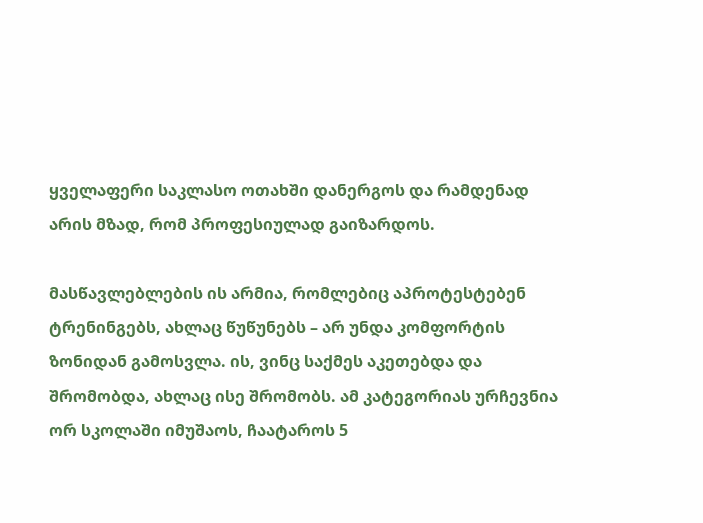ყველაფერი საკლასო ოთახში დანერგოს და რამდენად არის მზად, რომ პროფესიულად გაიზარდოს.

მასწავლებლების ის არმია, რომლებიც აპროტესტებენ ტრენინგებს, ახლაც წუწუნებს – არ უნდა კომფორტის ზონიდან გამოსვლა. ის, ვინც საქმეს აკეთებდა და შრომობდა, ახლაც ისე შრომობს. ამ კატეგორიას ურჩევნია ორ სკოლაში იმუშაოს, ჩაატაროს 5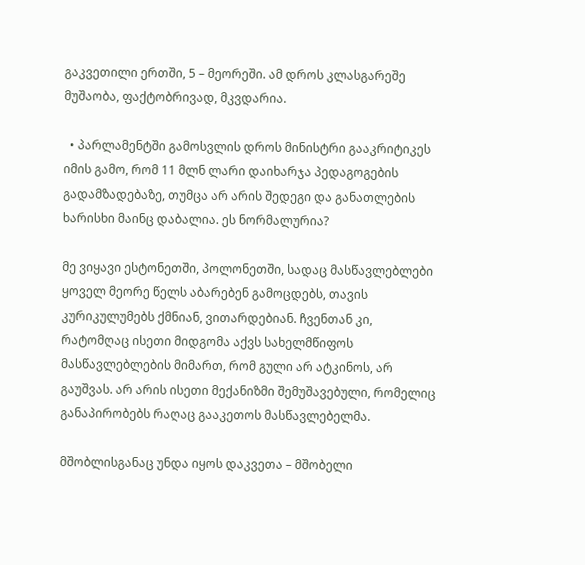გაკვეთილი ერთში, 5 – მეორეში. ამ დროს კლასგარეშე მუშაობა, ფაქტობრივად, მკვდარია.

  • პარლამენტში გამოსვლის დროს მინისტრი გააკრიტიკეს იმის გამო, რომ 11 მლნ ლარი დაიხარჯა პედაგოგების გადამზადებაზე, თუმცა არ არის შედეგი და განათლების ხარისხი მაინც დაბალია. ეს ნორმალურია?

მე ვიყავი ესტონეთში, პოლონეთში, სადაც მასწავლებლები ყოველ მეორე წელს აბარებენ გამოცდებს, თავის კურიკულუმებს ქმნიან, ვითარდებიან. ჩვენთან კი, რატომღაც ისეთი მიდგომა აქვს სახელმწიფოს მასწავლებლების მიმართ, რომ გული არ ატკინოს, არ გაუშვას. არ არის ისეთი მექანიზმი შემუშავებული, რომელიც განაპირობებს რაღაც გააკეთოს მასწავლებელმა.

მშობლისგანაც უნდა იყოს დაკვეთა – მშობელი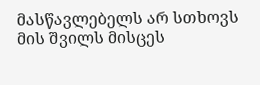მასწავლებელს არ სთხოვს მის შვილს მისცეს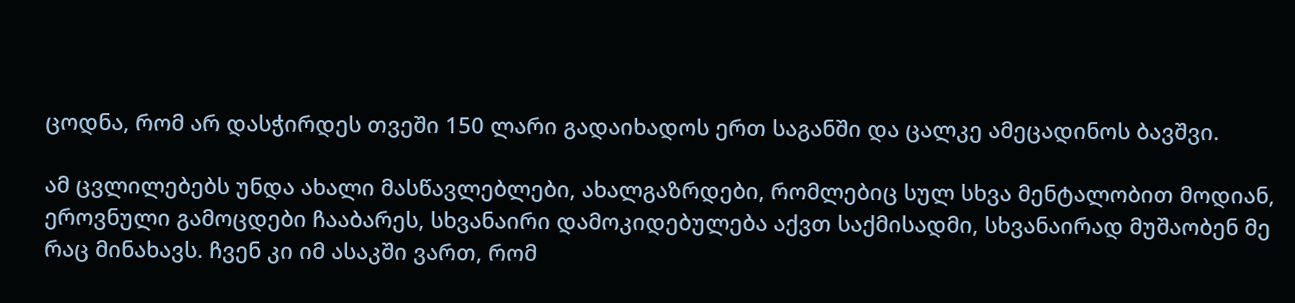ცოდნა, რომ არ დასჭირდეს თვეში 150 ლარი გადაიხადოს ერთ საგანში და ცალკე ამეცადინოს ბავშვი.

ამ ცვლილებებს უნდა ახალი მასწავლებლები, ახალგაზრდები, რომლებიც სულ სხვა მენტალობით მოდიან, ეროვნული გამოცდები ჩააბარეს, სხვანაირი დამოკიდებულება აქვთ საქმისადმი, სხვანაირად მუშაობენ მე რაც მინახავს. ჩვენ კი იმ ასაკში ვართ, რომ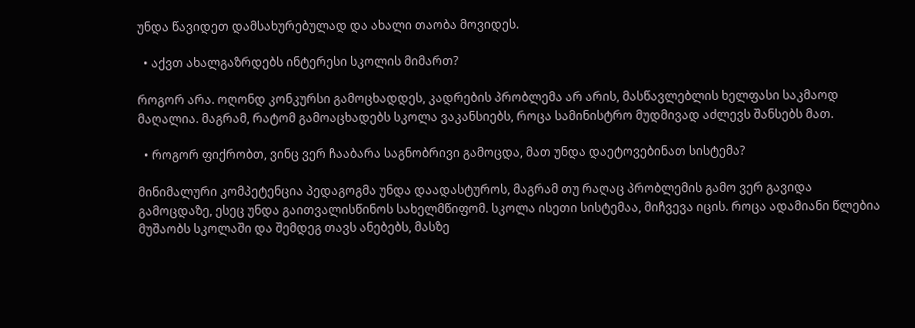უნდა წავიდეთ დამსახურებულად და ახალი თაობა მოვიდეს.

  • აქვთ ახალგაზრდებს ინტერესი სკოლის მიმართ?

როგორ არა. ოღონდ კონკურსი გამოცხადდეს, კადრების პრობლემა არ არის, მასწავლებლის ხელფასი საკმაოდ მაღალია. მაგრამ, რატომ გამოაცხადებს სკოლა ვაკანსიებს, როცა სამინისტრო მუდმივად აძლევს შანსებს მათ.

  • როგორ ფიქრობთ, ვინც ვერ ჩააბარა საგნობრივი გამოცდა, მათ უნდა დაეტოვებინათ სისტემა?

მინიმალური კომპეტენცია პედაგოგმა უნდა დაადასტუროს, მაგრამ თუ რაღაც პრობლემის გამო ვერ გავიდა გამოცდაზე, ესეც უნდა გაითვალისწინოს სახელმწიფომ. სკოლა ისეთი სისტემაა, მიჩვევა იცის. როცა ადამიანი წლებია მუშაობს სკოლაში და შემდეგ თავს ანებებს, მასზე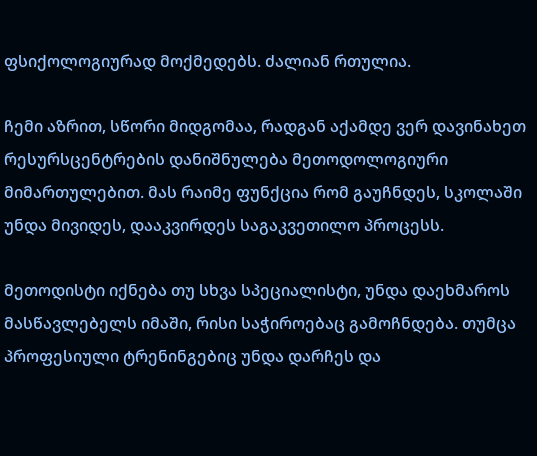ფსიქოლოგიურად მოქმედებს. ძალიან რთულია.

ჩემი აზრით, სწორი მიდგომაა, რადგან აქამდე ვერ დავინახეთ რესურსცენტრების დანიშნულება მეთოდოლოგიური მიმართულებით. მას რაიმე ფუნქცია რომ გაუჩნდეს, სკოლაში უნდა მივიდეს, დააკვირდეს საგაკვეთილო პროცესს.

მეთოდისტი იქნება თუ სხვა სპეციალისტი, უნდა დაეხმაროს მასწავლებელს იმაში, რისი საჭიროებაც გამოჩნდება. თუმცა პროფესიული ტრენინგებიც უნდა დარჩეს და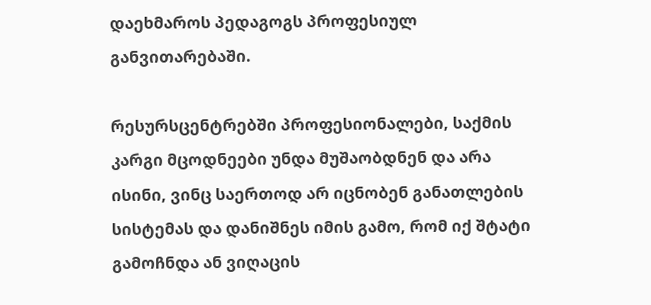დაეხმაროს პედაგოგს პროფესიულ განვითარებაში.

რესურსცენტრებში პროფესიონალები, საქმის კარგი მცოდნეები უნდა მუშაობდნენ და არა ისინი, ვინც საერთოდ არ იცნობენ განათლების სისტემას და დანიშნეს იმის გამო, რომ იქ შტატი გამოჩნდა ან ვიღაცის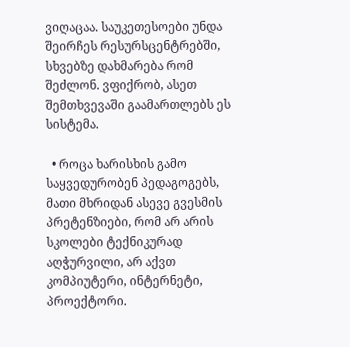ვიღაცაა. საუკეთესოები უნდა შეირჩეს რესურსცენტრებში, სხვებზე დახმარება რომ შეძლონ. ვფიქრობ, ასეთ შემთხვევაში გაამართლებს ეს სისტემა.

  • როცა ხარისხის გამო საყვედურობენ პედაგოგებს, მათი მხრიდან ასევე გვესმის პრეტენზიები, რომ არ არის სკოლები ტექნიკურად აღჭურვილი, არ აქვთ კომპიუტერი, ინტერნეტი, პროექტორი.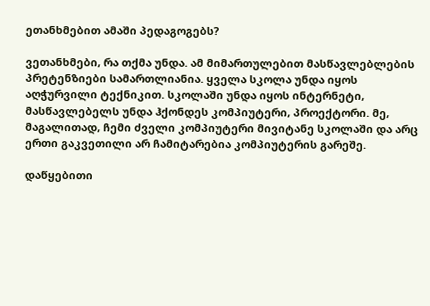ეთანხმებით ამაში პედაგოგებს?

ვეთანხმები, რა თქმა უნდა. ამ მიმართულებით მასწავლებლების პრეტენზიები სამართლიანია. ყველა სკოლა უნდა იყოს აღჭურვილი ტექნიკით. სკოლაში უნდა იყოს ინტერნეტი, მასწავლებელს უნდა ჰქონდეს კომპიუტერი, პროექტორი. მე, მაგალითად, ჩემი ძველი კომპიუტერი მივიტანე სკოლაში და არც ერთი გაკვეთილი არ ჩამიტარებია კომპიუტერის გარეშე.

დაწყებითი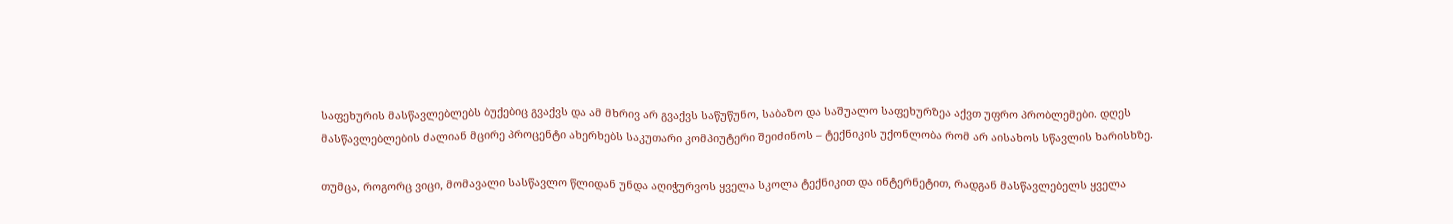საფეხურის მასწავლებლებს ბუქებიც გვაქვს და ამ მხრივ არ გვაქვს საწუწუნო, საბაზო და საშუალო საფეხურზეა აქვთ უფრო პრობლემები. დღეს მასწავლებლების ძალიან მცირე პროცენტი ახერხებს საკუთარი კომპიუტერი შეიძინოს – ტექნიკის უქონლობა რომ არ აისახოს სწავლის ხარისხზე.

თუმცა, როგორც ვიცი, მომავალი სასწავლო წლიდან უნდა აღიჭურვოს ყველა სკოლა ტექნიკით და ინტერნეტით, რადგან მასწავლებელს ყველა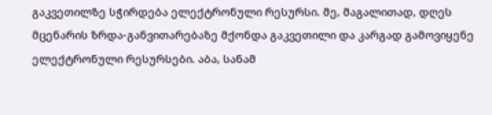გაკვეთილზე სჭირდება ელექტრონული რესურსი. მე, მაგალითად, დღეს მცენარის ზრდა-განვითარებაზე მქონდა გაკვეთილი და კარგად გამოვიყენე ელექტრონული რესურსები. აბა, სანამ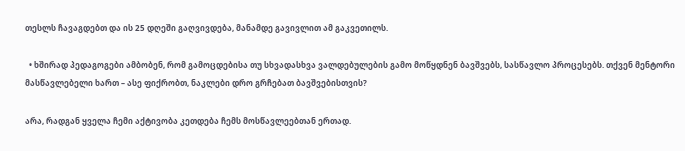თესლს ჩავაგდებთ და ის 25 დღეში გაღვივდება, მანამდე გავივლით ამ გაკვეთილს.

  • ხშირად პედაგოგები ამბობენ, რომ გამოცდებისა თუ სხვადასხვა ვალდებულების გამო მოწყდნენ ბავშვებს, სასწავლო პროცესებს. თქვენ მენტორი მასწავლებელი ხართ – ასე ფიქრობთ, ნაკლები დრო გრჩებათ ბავშვებისთვის?

არა, რადგან ყველა ჩემი აქტივობა კეთდება ჩემს მოსწავლეებთან ერთად.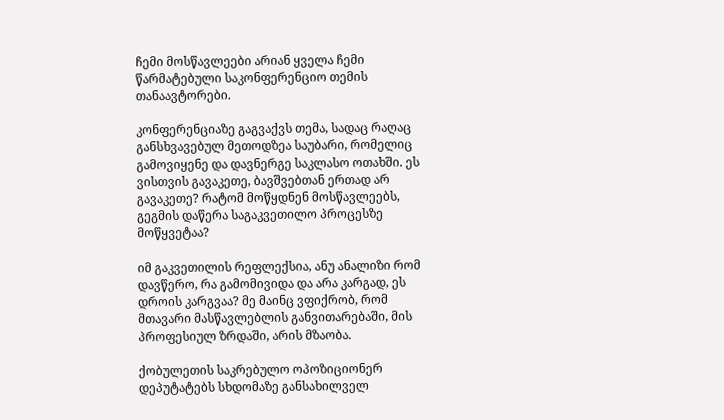ჩემი მოსწავლეები არიან ყველა ჩემი წარმატებული საკონფერენციო თემის თანაავტორები.

კონფერენციაზე გაგვაქვს თემა, სადაც რაღაც განსხვავებულ მეთოდზეა საუბარი, რომელიც გამოვიყენე და დავნერგე საკლასო ოთახში. ეს ვისთვის გავაკეთე, ბავშვებთან ერთად არ გავაკეთე? რატომ მოწყდნენ მოსწავლეებს, გეგმის დაწერა საგაკვეთილო პროცესზე მოწყვეტაა?

იმ გაკვეთილის რეფლექსია, ანუ ანალიზი რომ დავწერო, რა გამომივიდა და არა კარგად, ეს დროის კარგვაა? მე მაინც ვფიქრობ, რომ მთავარი მასწავლებლის განვითარებაში, მის პროფესიულ ზრდაში, არის მზაობა.

ქობულეთის საკრებულო ოპოზიციონერ დეპუტატებს სხდომაზე განსახილველ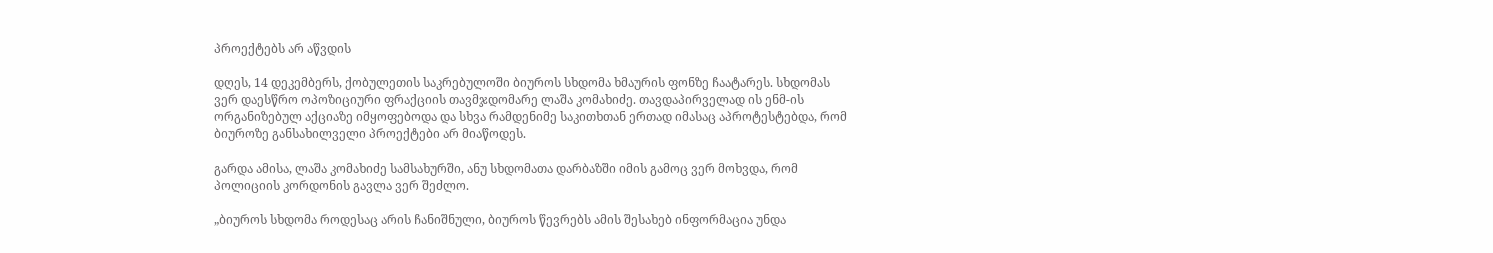პროექტებს არ აწვდის

დღეს, 14 დეკემბერს, ქობულეთის საკრებულოში ბიუროს სხდომა ხმაურის ფონზე ჩაატარეს. სხდომას ვერ დაესწრო ოპოზიციური ფრაქციის თავმჯდომარე ლაშა კომახიძე. თავდაპირველად ის ენმ-ის ორგანიზებულ აქციაზე იმყოფებოდა და სხვა რამდენიმე საკითხთან ერთად იმასაც აპროტესტებდა, რომ ბიუროზე განსახილველი პროექტები არ მიაწოდეს.

გარდა ამისა, ლაშა კომახიძე სამსახურში, ანუ სხდომათა დარბაზში იმის გამოც ვერ მოხვდა, რომ პოლიციის კორდონის გავლა ვერ შეძლო.

„ბიუროს სხდომა როდესაც არის ჩანიშნული, ბიუროს წევრებს ამის შესახებ ინფორმაცია უნდა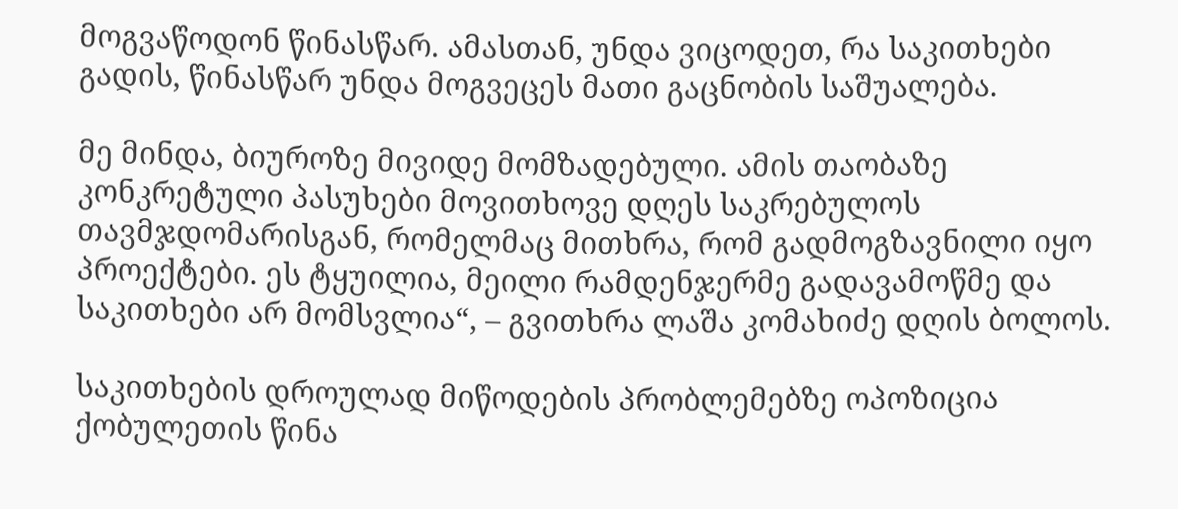მოგვაწოდონ წინასწარ. ამასთან, უნდა ვიცოდეთ, რა საკითხები გადის, წინასწარ უნდა მოგვეცეს მათი გაცნობის საშუალება.

მე მინდა, ბიუროზე მივიდე მომზადებული. ამის თაობაზე კონკრეტული პასუხები მოვითხოვე დღეს საკრებულოს თავმჯდომარისგან, რომელმაც მითხრა, რომ გადმოგზავნილი იყო პროექტები. ეს ტყუილია, მეილი რამდენჯერმე გადავამოწმე და საკითხები არ მომსვლია“, – გვითხრა ლაშა კომახიძე დღის ბოლოს.

საკითხების დროულად მიწოდების პრობლემებზე ოპოზიცია ქობულეთის წინა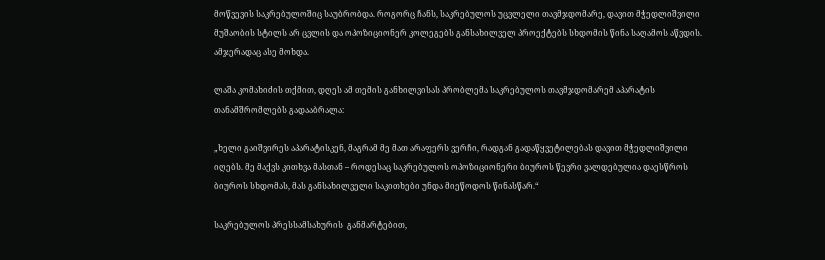მოწვევის საკრებულოშიც საუბრობდა. როგორც ჩანს, საკრებულოს უცვლელი თავმჯდომარე, დავით მჭედლიშვილი მუშაობის სტილს არ ცვლის და ოპოზიციონერ კოლეგებს განსახილველ პროექტებს სხდომის წინა საღამოს აწვდის. ამჯერადაც ასე მოხდა.

ლაშა კომახიძის თქმით, დღეს ამ თემის განხილვისას პრობლემა საკრებულოს თავმჯდომარემ აპარატის თანამშრომლებს გადააბრალა:

„ხელი გაიშვირეს აპარატისკენ, მაგრამ მე მათ არაფერს ვერჩი, რადგან გადაწყვეტილებას დავით მჭედლიშვილი იღებს. მე მაქვს კითხვა მასთან – როდესაც საკრებულოს ოპოზიციონერი ბიუროს წევრი ვალდებულია დაესწროს ბიუროს სხდომას, მას განსახილველი საკითხები უნდა მიეწოდოს წინასწარ.“

საკრებულოს პრესსამსახურის  განმარტებით,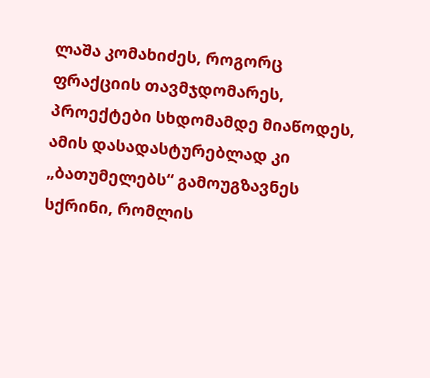ლაშა კომახიძეს, როგორც ფრაქციის თავმჯდომარეს, პროექტები სხდომამდე მიაწოდეს, ამის დასადასტურებლად კი „ბათუმელებს“ გამოუგზავნეს სქრინი, რომლის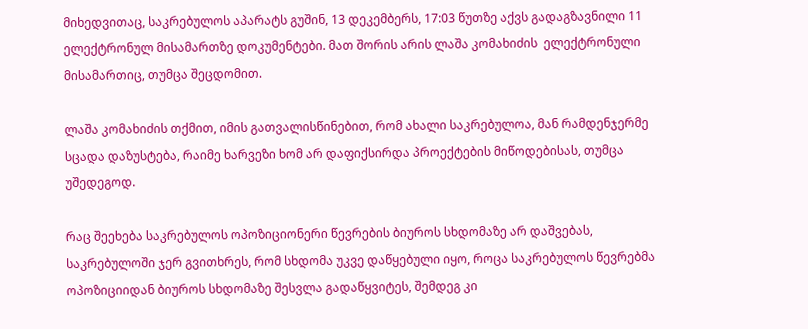მიხედვითაც, საკრებულოს აპარატს გუშინ, 13 დეკემბერს, 17:03 წუთზე აქვს გადაგზავნილი 11 ელექტრონულ მისამართზე დოკუმენტები. მათ შორის არის ლაშა კომახიძის  ელექტრონული მისამართიც, თუმცა შეცდომით.

ლაშა კომახიძის თქმით, იმის გათვალისწინებით, რომ ახალი საკრებულოა, მან რამდენჯერმე სცადა დაზუსტება, რაიმე ხარვეზი ხომ არ დაფიქსირდა პროექტების მიწოდებისას, თუმცა უშედეგოდ.

რაც შეეხება საკრებულოს ოპოზიციონერი წევრების ბიუროს სხდომაზე არ დაშვებას, საკრებულოში ჯერ გვითხრეს, რომ სხდომა უკვე დაწყებული იყო, როცა საკრებულოს წევრებმა ოპოზიციიდან ბიუროს სხდომაზე შესვლა გადაწყვიტეს, შემდეგ კი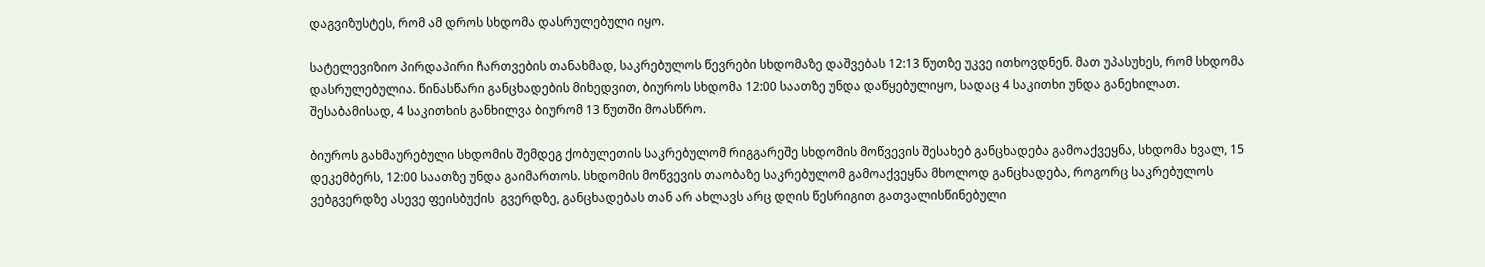დაგვიზუსტეს, რომ ამ დროს სხდომა დასრულებული იყო.

სატელევიზიო პირდაპირი ჩართვების თანახმად, საკრებულოს წევრები სხდომაზე დაშვებას 12:13 წუთზე უკვე ითხოვდნენ. მათ უპასუხეს, რომ სხდომა დასრულებულია. წინასწარი განცხადების მიხედვით, ბიუროს სხდომა 12:00 საათზე უნდა დაწყებულიყო, სადაც 4 საკითხი უნდა განეხილათ. შესაბამისად, 4 საკითხის განხილვა ბიურომ 13 წუთში მოასწრო.

ბიუროს გახმაურებული სხდომის შემდეგ ქობულეთის საკრებულომ რიგგარეშე სხდომის მოწვევის შესახებ განცხადება გამოაქვეყნა, სხდომა ხვალ, 15 დეკემბერს, 12:00 საათზე უნდა გაიმართოს. სხდომის მოწვევის თაობაზე საკრებულომ გამოაქვეყნა მხოლოდ განცხადება, როგორც საკრებულოს ვებგვერდზე ასევე ფეისბუქის  გვერდზე, განცხადებას თან არ ახლავს არც დღის წესრიგით გათვალისწინებული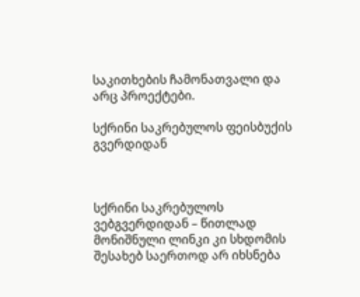საკითხების ჩამონათვალი და არც პროექტები.

სქრინი საკრებულოს ფეისბუქის გვერდიდან



სქრინი საკრებულოს ვებგვერდიდან – წითლად მონიშნული ლინკი კი სხდომის შესახებ საერთოდ არ იხსნება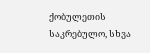ქობულეთის საკრებულო, სხვა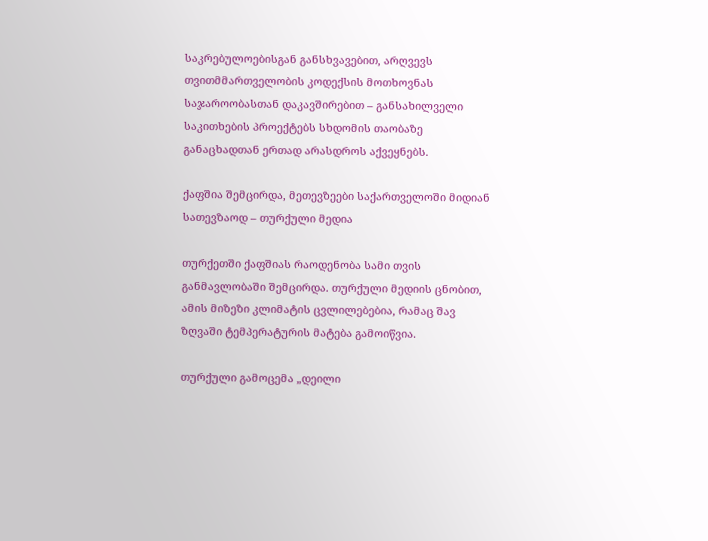საკრებულოებისგან განსხვავებით, არღვევს თვითმმართველობის კოდექსის მოთხოვნას საჯაროობასთან დაკავშირებით – განსახილველი საკითხების პროექტებს სხდომის თაობაზე განაცხადთან ერთად არასდროს აქვეყნებს.

ქაფშია შემცირდა, მეთევზეები საქართველოში მიდიან სათევზაოდ – თურქული მედია

თურქეთში ქაფშიას რაოდენობა სამი თვის განმავლობაში შემცირდა. თურქული მედიის ცნობით, ამის მიზეზი კლიმატის ცვლილებებია, რამაც შავ ზღვაში ტემპერატურის მატება გამოიწვია.

თურქული გამოცემა „დეილი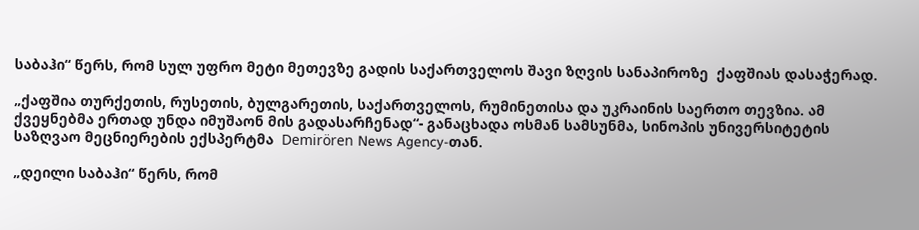საბაჰი“ წერს, რომ სულ უფრო მეტი მეთევზე გადის საქართველოს შავი ზღვის სანაპიროზე  ქაფშიას დასაჭერად.

„ქაფშია თურქეთის, რუსეთის, ბულგარეთის, საქართველოს, რუმინეთისა და უკრაინის საერთო თევზია. ამ ქვეყნებმა ერთად უნდა იმუშაონ მის გადასარჩენად“- განაცხადა ოსმან სამსუნმა, სინოპის უნივერსიტეტის საზღვაო მეცნიერების ექსპერტმა  Demirören News Agency-თან.

„დეილი საბაჰი“ წერს, რომ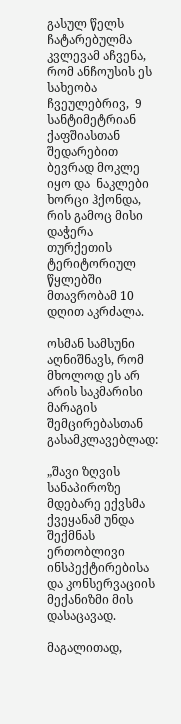გასულ წელს ჩატარებულმა კვლევამ აჩვენა, რომ ანჩოუსის ეს სახეობა ჩვეულებრივ,  9 სანტიმეტრიან ქაფშიასთან შედარებით ბევრად მოკლე იყო და  ნაკლები ხორცი ჰქონდა, რის გამოც მისი დაჭერა თურქეთის ტერიტორიულ წყლებში მთავრობამ 10 დღით აკრძალა.

ოსმან სამსუნი აღნიშნავს, რომ მხოლოდ ეს არ არის საკმარისი მარაგის შემცირებასთან გასამკლავებლად:

„შავი ზღვის სანაპიროზე მდებარე ექვსმა ქვეყანამ უნდა შექმნას ერთობლივი ინსპექტირებისა და კონსერვაციის მექანიზმი მის დასაცავად.

მაგალითად,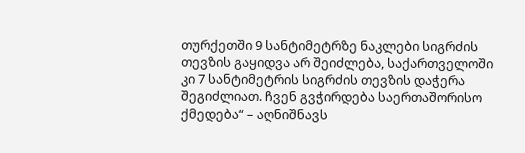თურქეთში 9 სანტიმეტრზე ნაკლები სიგრძის თევზის გაყიდვა არ შეიძლება, საქართველოში კი 7 სანტიმეტრის სიგრძის თევზის დაჭერა შეგიძლიათ. ჩვენ გვჭირდება საერთაშორისო ქმედება“ – აღნიშნავს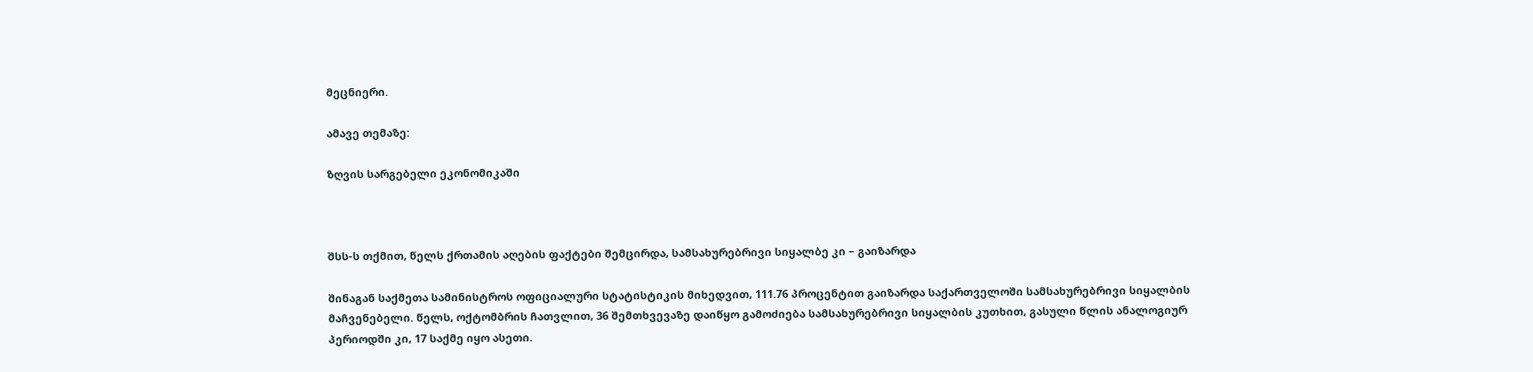მეცნიერი.

ამავე თემაზე:

ზღვის სარგებელი ეკონომიკაში



შსს-ს თქმით, წელს ქრთამის აღების ფაქტები შემცირდა, სამსახურებრივი სიყალბე კი – გაიზარდა

შინაგან საქმეთა სამინისტროს ოფიციალური სტატისტიკის მიხედვით, 111.76 პროცენტით გაიზარდა საქართველოში სამსახურებრივი სიყალბის მაჩვენებელი. წელს, ოქტომბრის ჩათვლით, 36 შემთხვევაზე დაიწყო გამოძიება სამსახურებრივი სიყალბის კუთხით, გასული წლის ანალოგიურ პერიოდში კი, 17 საქმე იყო ასეთი.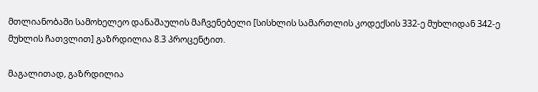მთლიანობაში სამოხელეო დანაშაულის მაჩვენებელი [სისხლის სამართლის კოდექსის 332-ე მუხლიდან 342-ე მუხლის ჩათვლით] გაზრდილია 8.3 პროცენტით.

მაგალითად, გაზრდილია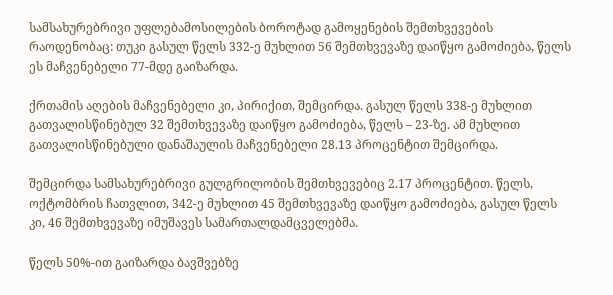სამსახურებრივი უფლებამოსილების ბოროტად გამოყენების შემთხვევების რაოდენობაც: თუკი გასულ წელს 332-ე მუხლით 56 შემთხვევაზე დაიწყო გამოძიება, წელს ეს მაჩვენებელი 77-მდე გაიზარდა.

ქრთამის აღების მაჩვენებელი კი, პირიქით, შემცირდა. გასულ წელს 338-ე მუხლით გათვალისწინებულ 32 შემთხვევაზე დაიწყო გამოძიება, წელს – 23-ზე. ამ მუხლით გათვალისწინებული დანაშაულის მაჩვენებელი 28.13 პროცენტით შემცირდა.

შემცირდა სამსახურებრივი გულგრილობის შემთხვევებიც 2.17 პროცენტით. წელს, ოქტომბრის ჩათვლით, 342-ე მუხლით 45 შემთხვევაზე დაიწყო გამოძიება, გასულ წელს კი, 46 შემთხვევაზე იმუშავეს სამართალდამცველებმა.

წელს 50%-ით გაიზარდა ბავშვებზე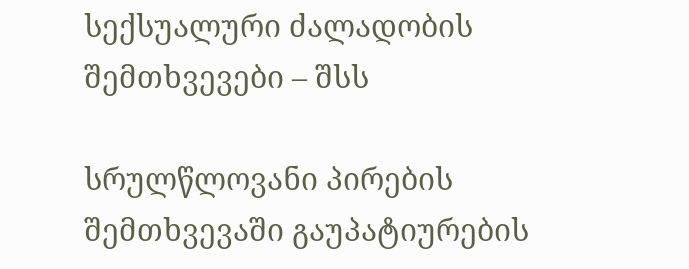სექსუალური ძალადობის შემთხვევები – შსს

სრულწლოვანი პირების შემთხვევაში გაუპატიურების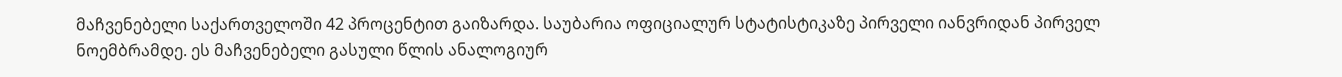მაჩვენებელი საქართველოში 42 პროცენტით გაიზარდა. საუბარია ოფიციალურ სტატისტიკაზე პირველი იანვრიდან პირველ ნოემბრამდე. ეს მაჩვენებელი გასული წლის ანალოგიურ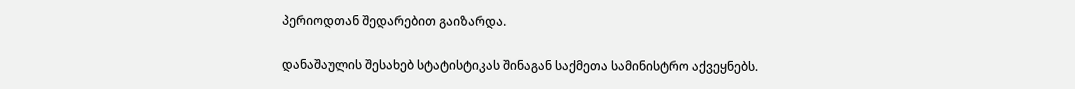პერიოდთან შედარებით გაიზარდა.

დანაშაულის შესახებ სტატისტიკას შინაგან საქმეთა სამინისტრო აქვეყნებს.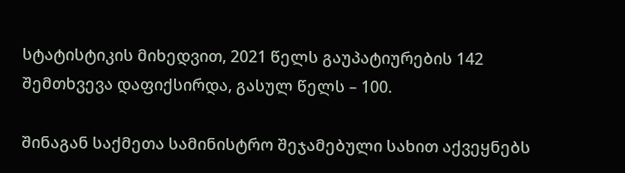სტატისტიკის მიხედვით, 2021 წელს გაუპატიურების 142 შემთხვევა დაფიქსირდა, გასულ წელს – 100.

შინაგან საქმეთა სამინისტრო შეჯამებული სახით აქვეყნებს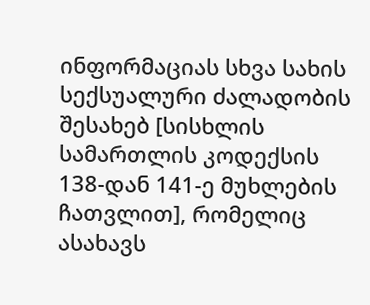ინფორმაციას სხვა სახის სექსუალური ძალადობის შესახებ [სისხლის სამართლის კოდექსის 138-დან 141-ე მუხლების ჩათვლით], რომელიც ასახავს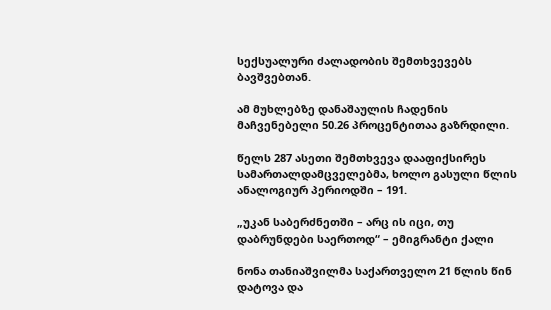სექსუალური ძალადობის შემთხვევებს ბავშვებთან.

ამ მუხლებზე დანაშაულის ჩადენის მაჩვენებელი 50.26 პროცენტითაა გაზრდილი.

წელს 287 ასეთი შემთხვევა დააფიქსირეს სამართალდამცველებმა, ხოლო გასული წლის ანალოგიურ პერიოდში – 191.

„უკან საბერძნეთში – არც ის იცი, თუ დაბრუნდები საერთოდ“ – ემიგრანტი ქალი

ნონა თანიაშვილმა საქართველო 21 წლის წინ დატოვა და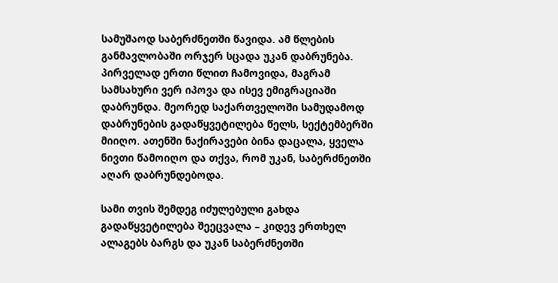სამუშაოდ საბერძნეთში წავიდა. ამ წლების განმავლობაში ორჯერ სცადა უკან დაბრუნება. პირველად ერთი წლით ჩამოვიდა, მაგრამ სამსახური ვერ იპოვა და ისევ ემიგრაციაში დაბრუნდა. მეორედ საქართველოში სამუდამოდ დაბრუნების გადაწყვეტილება წელს, სექტემბერში მიიღო. ათენში ნაქირავები ბინა დაცალა, ყველა ნივთი წამოიღო და თქვა, რომ უკან, საბერძნეთში აღარ დაბრუნდებოდა.

სამი თვის შემდეგ იძულებული გახდა გადაწყვეტილება შეეცვალა – კიდევ ერთხელ ალაგებს ბარგს და უკან საბერძნეთში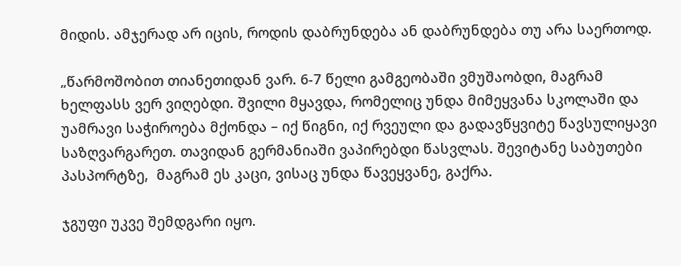მიდის. ამჯერად არ იცის, როდის დაბრუნდება ან დაბრუნდება თუ არა საერთოდ.

„წარმოშობით თიანეთიდან ვარ. 6-7 წელი გამგეობაში ვმუშაობდი, მაგრამ ხელფასს ვერ ვიღებდი. შვილი მყავდა, რომელიც უნდა მიმეყვანა სკოლაში და უამრავი საჭიროება მქონდა – იქ წიგნი, იქ რვეული და გადავწყვიტე წავსულიყავი საზღვარგარეთ. თავიდან გერმანიაში ვაპირებდი წასვლას. შევიტანე საბუთები პასპორტზე,  მაგრამ ეს კაცი, ვისაც უნდა წავეყვანე, გაქრა.

ჯგუფი უკვე შემდგარი იყო.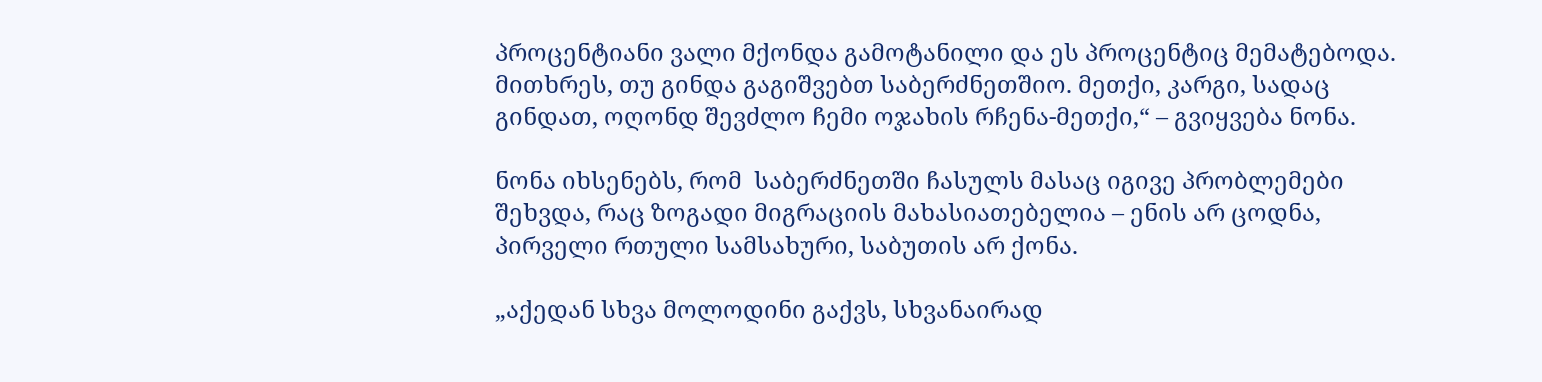პროცენტიანი ვალი მქონდა გამოტანილი და ეს პროცენტიც მემატებოდა. მითხრეს, თუ გინდა გაგიშვებთ საბერძნეთშიო. მეთქი, კარგი, სადაც გინდათ, ოღონდ შევძლო ჩემი ოჯახის რჩენა-მეთქი,“ – გვიყვება ნონა.

ნონა იხსენებს, რომ  საბერძნეთში ჩასულს მასაც იგივე პრობლემები შეხვდა, რაც ზოგადი მიგრაციის მახასიათებელია – ენის არ ცოდნა, პირველი რთული სამსახური, საბუთის არ ქონა.

„აქედან სხვა მოლოდინი გაქვს, სხვანაირად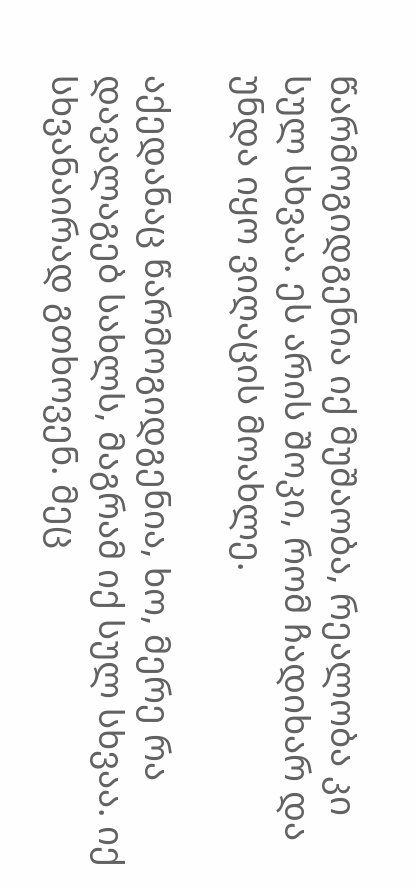წარმოგიდგენია იქ მუშაობა, რეალობა კი სულ სხვაა. ეს არის შოკი, რომ ჩადიხარ და უნდა იყო ვიღაცის მოახლე.

აქედანაც წარმოგიდგენია, ხო, მერე რა დავალაგებ სახლს, მაგრამ იქ სულ სხვაა. იქ სხვანაირად გთხოვენ. მეც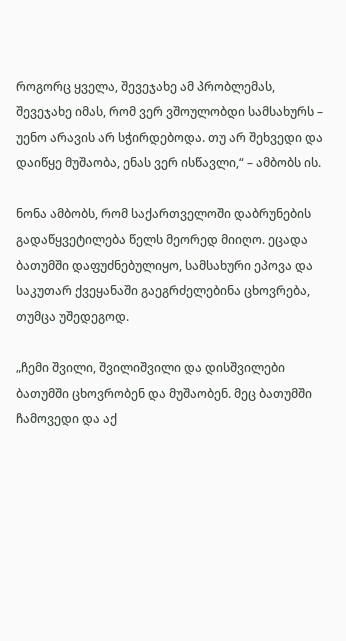როგორც ყველა, შევეჯახე ამ პრობლემას, შევეჯახე იმას, რომ ვერ ვშოულობდი სამსახურს – უენო არავის არ სჭირდებოდა. თუ არ შეხვედი და დაიწყე მუშაობა, ენას ვერ ისწავლი,“ – ამბობს ის.

ნონა ამბობს, რომ საქართველოში დაბრუნების გადაწყვეტილება წელს მეორედ მიიღო. ეცადა ბათუმში დაფუძნებულიყო, სამსახური ეპოვა და საკუთარ ქვეყანაში გაეგრძელებინა ცხოვრება, თუმცა უშედეგოდ.

„ჩემი შვილი, შვილიშვილი და დისშვილები ბათუმში ცხოვრობენ და მუშაობენ. მეც ბათუმში ჩამოვედი და აქ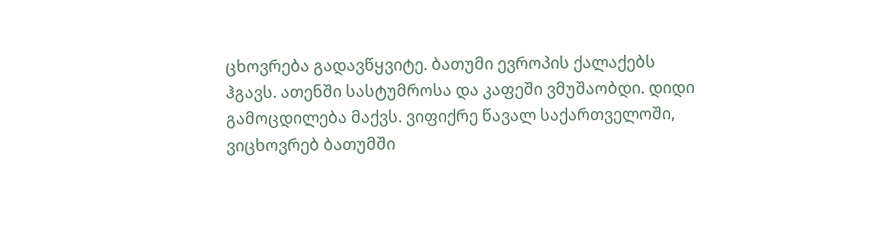ცხოვრება გადავწყვიტე. ბათუმი ევროპის ქალაქებს ჰგავს. ათენში სასტუმროსა და კაფეში ვმუშაობდი. დიდი გამოცდილება მაქვს. ვიფიქრე წავალ საქართველოში, ვიცხოვრებ ბათუმში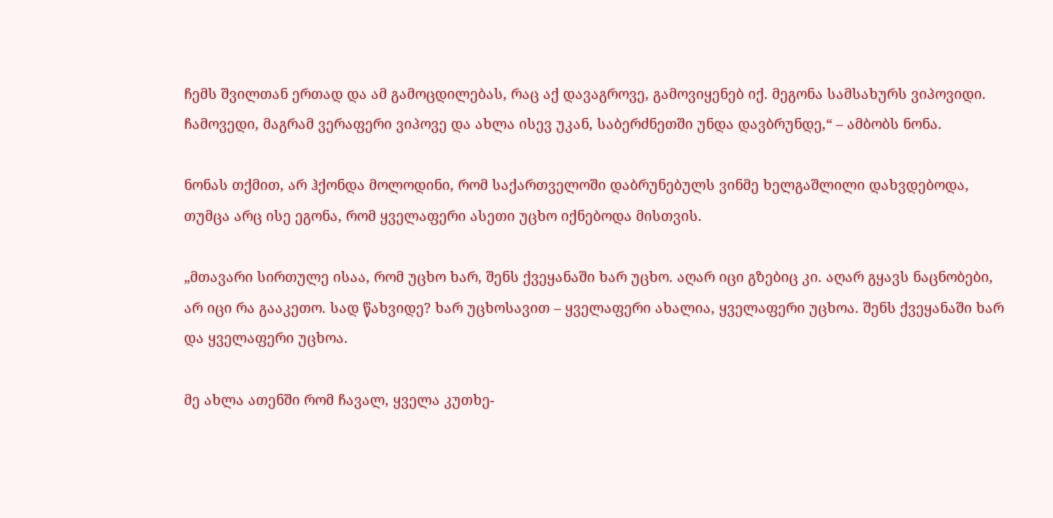ჩემს შვილთან ერთად და ამ გამოცდილებას, რაც აქ დავაგროვე, გამოვიყენებ იქ. მეგონა სამსახურს ვიპოვიდი. ჩამოვედი, მაგრამ ვერაფერი ვიპოვე და ახლა ისევ უკან, საბერძნეთში უნდა დავბრუნდე,“ – ამბობს ნონა.

ნონას თქმით, არ ჰქონდა მოლოდინი, რომ საქართველოში დაბრუნებულს ვინმე ხელგაშლილი დახვდებოდა, თუმცა არც ისე ეგონა, რომ ყველაფერი ასეთი უცხო იქნებოდა მისთვის.

„მთავარი სირთულე ისაა, რომ უცხო ხარ, შენს ქვეყანაში ხარ უცხო. აღარ იცი გზებიც კი. აღარ გყავს ნაცნობები, არ იცი რა გააკეთო. სად წახვიდე? ხარ უცხოსავით – ყველაფერი ახალია, ყველაფერი უცხოა. შენს ქვეყანაში ხარ და ყველაფერი უცხოა.

მე ახლა ათენში რომ ჩავალ, ყველა კუთხე-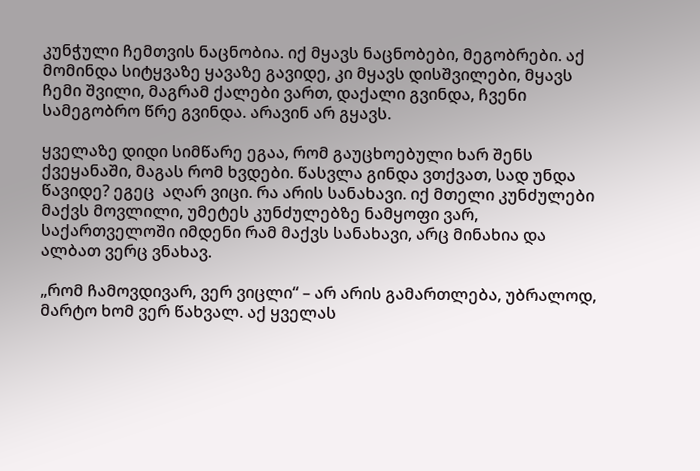კუნჭული ჩემთვის ნაცნობია. იქ მყავს ნაცნობები, მეგობრები. აქ მომინდა სიტყვაზე ყავაზე გავიდე, კი მყავს დისშვილები, მყავს ჩემი შვილი, მაგრამ ქალები ვართ, დაქალი გვინდა, ჩვენი სამეგობრო წრე გვინდა. არავინ არ გყავს.

ყველაზე დიდი სიმწარე ეგაა, რომ გაუცხოებული ხარ შენს ქვეყანაში, მაგას რომ ხვდები. წასვლა გინდა ვთქვათ, სად უნდა წავიდე? ეგეც  აღარ ვიცი. რა არის სანახავი. იქ მთელი კუნძულები მაქვს მოვლილი, უმეტეს კუნძულებზე ნამყოფი ვარ, საქართველოში იმდენი რამ მაქვს სანახავი, არც მინახია და ალბათ ვერც ვნახავ.

„რომ ჩამოვდივარ, ვერ ვიცლი“ – არ არის გამართლება, უბრალოდ, მარტო ხომ ვერ წახვალ. აქ ყველას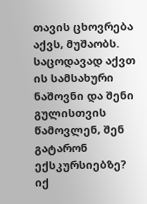თავის ცხოვრება აქვს, მუშაობს. საცოდავად აქვთ ის სამსახური ნაშოვნი და შენი გულისთვის წამოვლენ, შენ გატარონ ექსკურსიებზე? იქ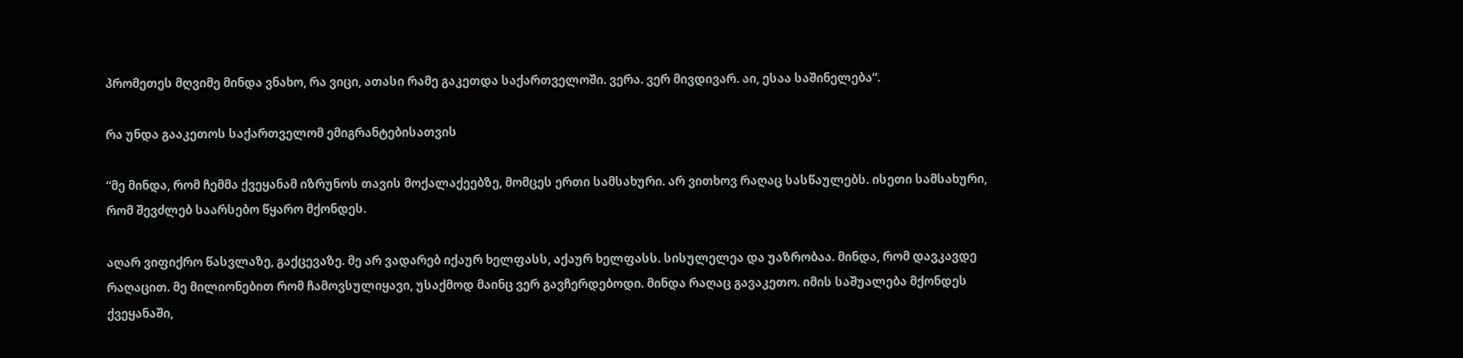პრომეთეს მღვიმე მინდა ვნახო, რა ვიცი, ათასი რამე გაკეთდა საქართველოში. ვერა. ვერ მივდივარ. აი, ესაა საშინელება“.

რა უნდა გააკეთოს საქართველომ ემიგრანტებისათვის

“მე მინდა, რომ ჩემმა ქვეყანამ იზრუნოს თავის მოქალაქეებზე, მომცეს ერთი სამსახური. არ ვითხოვ რაღაც სასწაულებს. ისეთი სამსახური, რომ შევძლებ საარსებო წყარო მქონდეს.

აღარ ვიფიქრო წასვლაზე, გაქცევაზე. მე არ ვადარებ იქაურ ხელფასს, აქაურ ხელფასს. სისულელეა და უაზრობაა. მინდა, რომ დავკავდე რაღაცით. მე მილიონებით რომ ჩამოვსულიყავი, უსაქმოდ მაინც ვერ გავჩერდებოდი. მინდა რაღაც გავაკეთო. იმის საშუალება მქონდეს ქვეყანაში,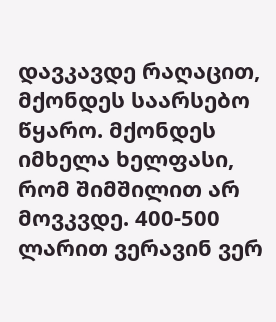დავკავდე რაღაცით, მქონდეს საარსებო წყარო. მქონდეს იმხელა ხელფასი, რომ შიმშილით არ მოვკვდე. 400-500 ლარით ვერავინ ვერ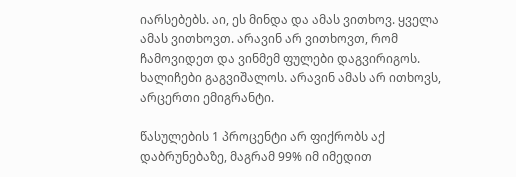იარსებებს. აი, ეს მინდა და ამას ვითხოვ. ყველა ამას ვითხოვთ. არავინ არ ვითხოვთ, რომ ჩამოვიდეთ და ვინმემ ფულები დაგვირიგოს. ხალიჩები გაგვიშალოს. არავინ ამას არ ითხოვს, არცერთი ემიგრანტი.

წასულების 1 პროცენტი არ ფიქრობს აქ დაბრუნებაზე, მაგრამ 99% იმ იმედით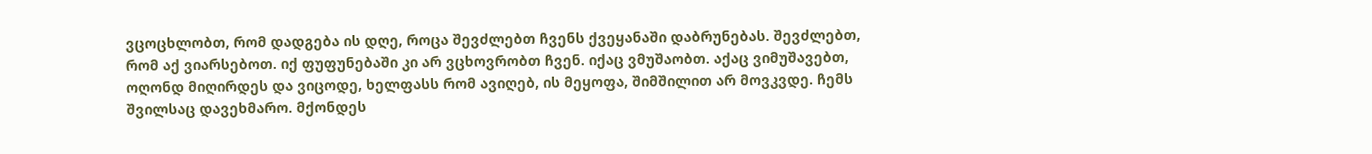ვცოცხლობთ, რომ დადგება ის დღე, როცა შევძლებთ ჩვენს ქვეყანაში დაბრუნებას. შევძლებთ, რომ აქ ვიარსებოთ. იქ ფუფუნებაში კი არ ვცხოვრობთ ჩვენ. იქაც ვმუშაობთ. აქაც ვიმუშავებთ, ოღონდ მიღირდეს და ვიცოდე, ხელფასს რომ ავიღებ, ის მეყოფა, შიმშილით არ მოვკვდე. ჩემს შვილსაც დავეხმარო. მქონდეს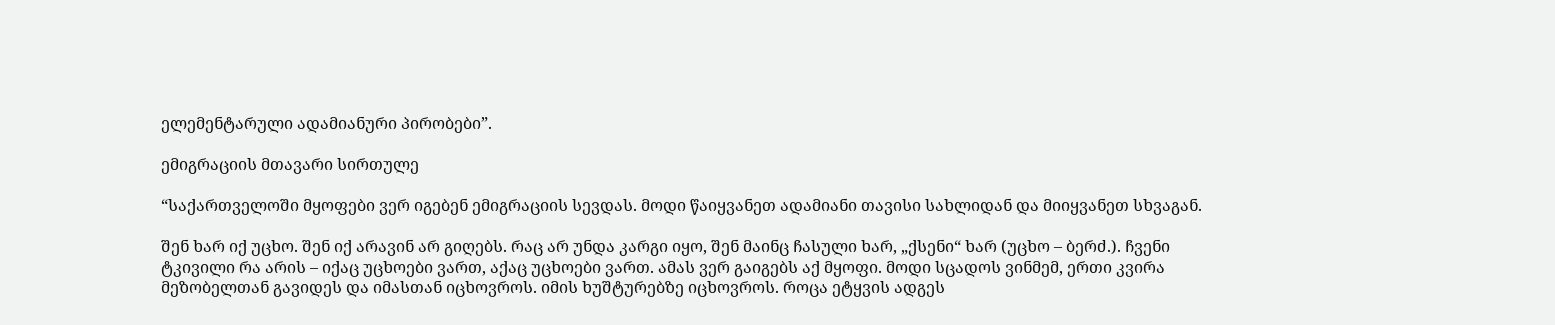ელემენტარული ადამიანური პირობები”.

ემიგრაციის მთავარი სირთულე

“საქართველოში მყოფები ვერ იგებენ ემიგრაციის სევდას. მოდი წაიყვანეთ ადამიანი თავისი სახლიდან და მიიყვანეთ სხვაგან.

შენ ხარ იქ უცხო. შენ იქ არავინ არ გიღებს. რაც არ უნდა კარგი იყო, შენ მაინც ჩასული ხარ, „ქსენი“ ხარ (უცხო – ბერძ.). ჩვენი ტკივილი რა არის – იქაც უცხოები ვართ, აქაც უცხოები ვართ. ამას ვერ გაიგებს აქ მყოფი. მოდი სცადოს ვინმემ, ერთი კვირა მეზობელთან გავიდეს და იმასთან იცხოვროს. იმის ხუშტურებზე იცხოვროს. როცა ეტყვის ადგეს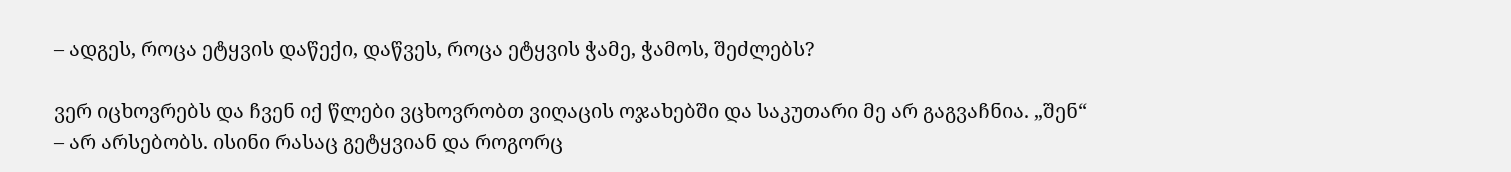– ადგეს, როცა ეტყვის დაწექი, დაწვეს, როცა ეტყვის ჭამე, ჭამოს, შეძლებს?

ვერ იცხოვრებს და ჩვენ იქ წლები ვცხოვრობთ ვიღაცის ოჯახებში და საკუთარი მე არ გაგვაჩნია. „შენ“ – არ არსებობს. ისინი რასაც გეტყვიან და როგორც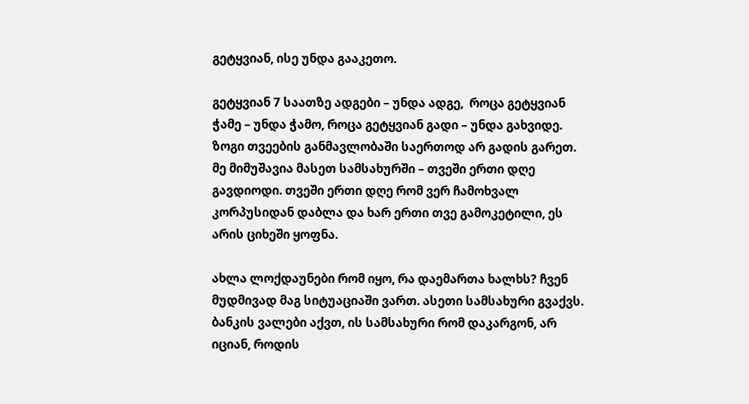გეტყვიან, ისე უნდა გააკეთო.

გეტყვიან 7 საათზე ადგები – უნდა ადგე,  როცა გეტყვიან ჭამე – უნდა ჭამო, როცა გეტყვიან გადი – უნდა გახვიდე. ზოგი თვეების განმავლობაში საერთოდ არ გადის გარეთ. მე მიმუშავია მასეთ სამსახურში – თვეში ერთი დღე გავდიოდი. თვეში ერთი დღე რომ ვერ ჩამოხვალ კორპუსიდან დაბლა და ხარ ერთი თვე გამოკეტილი, ეს არის ციხეში ყოფნა.

ახლა ლოქდაუნები რომ იყო, რა დაემართა ხალხს? ჩვენ მუდმივად მაგ სიტუაციაში ვართ. ასეთი სამსახური გვაქვს. ბანკის ვალები აქვთ, ის სამსახური რომ დაკარგონ, არ იციან, როდის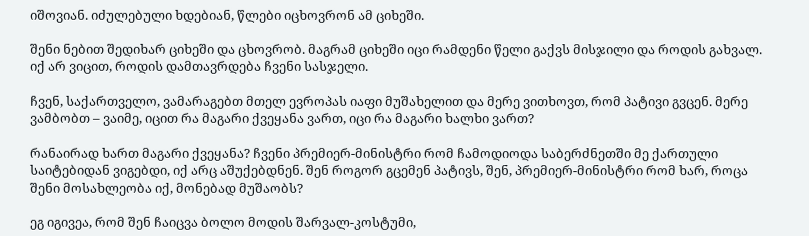იშოვიან. იძულებული ხდებიან, წლები იცხოვრონ ამ ციხეში.

შენი ნებით შედიხარ ციხეში და ცხოვრობ. მაგრამ ციხეში იცი რამდენი წელი გაქვს მისჯილი და როდის გახვალ. იქ არ ვიცით, როდის დამთავრდება ჩვენი სასჯელი.

ჩვენ, საქართველო, ვამარაგებთ მთელ ევროპას იაფი მუშახელით და მერე ვითხოვთ, რომ პატივი გვცენ. მერე ვამბობთ – ვაიმე, იცით რა მაგარი ქვეყანა ვართ, იცი რა მაგარი ხალხი ვართ?

რანაირად ხართ მაგარი ქვეყანა? ჩვენი პრემიერ-მინისტრი რომ ჩამოდიოდა საბერძნეთში მე ქართული საიტებიდან ვიგებდი, იქ არც აშუქებდნენ. შენ როგორ გცემენ პატივს, შენ, პრემიერ-მინისტრი რომ ხარ, როცა შენი მოსახლეობა იქ, მონებად მუშაობს?

ეგ იგივეა, რომ შენ ჩაიცვა ბოლო მოდის შარვალ-კოსტუმი,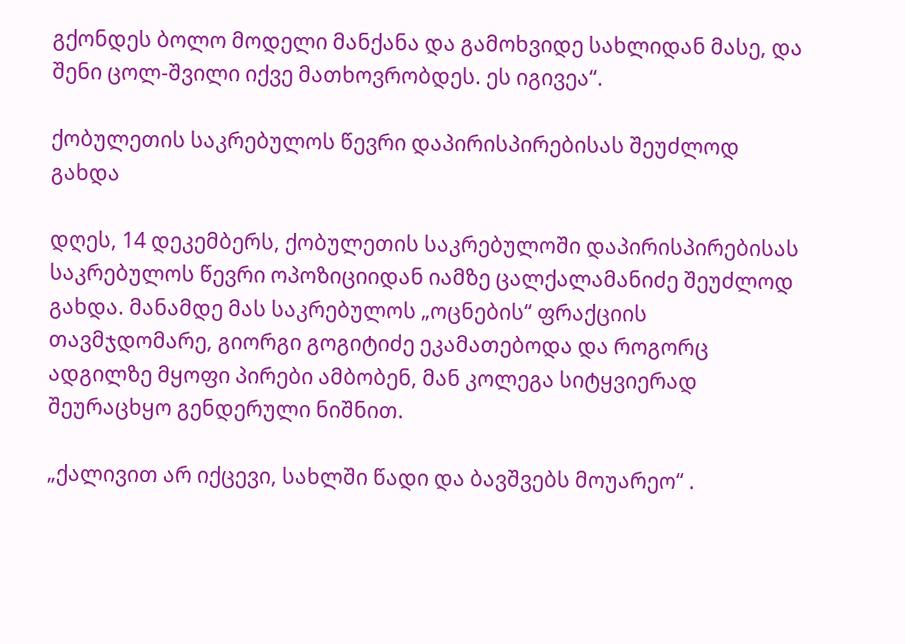გქონდეს ბოლო მოდელი მანქანა და გამოხვიდე სახლიდან მასე, და შენი ცოლ-შვილი იქვე მათხოვრობდეს. ეს იგივეა“.

ქობულეთის საკრებულოს წევრი დაპირისპირებისას შეუძლოდ გახდა

დღეს, 14 დეკემბერს, ქობულეთის საკრებულოში დაპირისპირებისას საკრებულოს წევრი ოპოზიციიდან იამზე ცალქალამანიძე შეუძლოდ გახდა. მანამდე მას საკრებულოს „ოცნების“ ფრაქციის თავმჯდომარე, გიორგი გოგიტიძე ეკამათებოდა და როგორც ადგილზე მყოფი პირები ამბობენ, მან კოლეგა სიტყვიერად შეურაცხყო გენდერული ნიშნით.

„ქალივით არ იქცევი, სახლში წადი და ბავშვებს მოუარეო“ .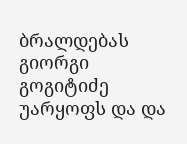ბრალდებას გიორგი გოგიტიძე უარყოფს და და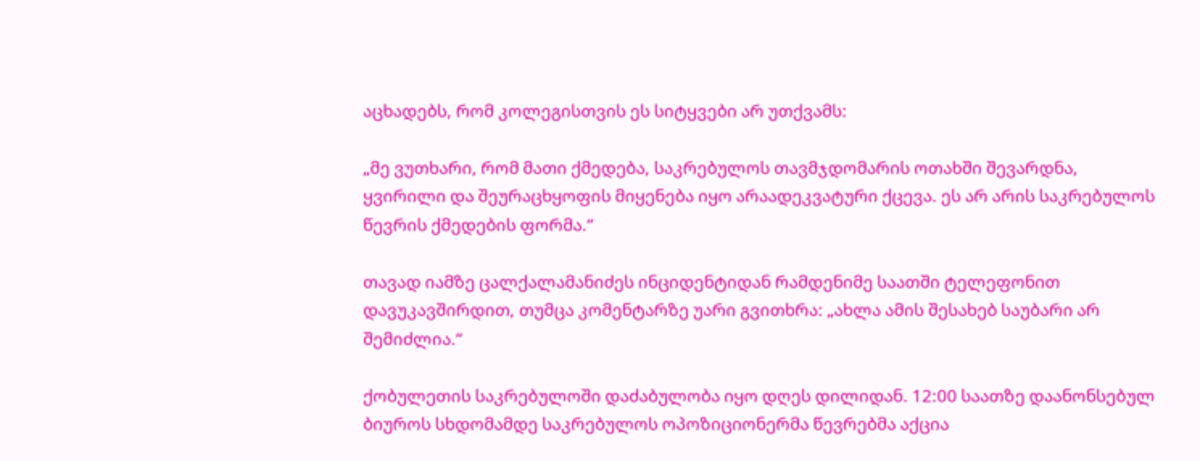აცხადებს, რომ კოლეგისთვის ეს სიტყვები არ უთქვამს:

„მე ვუთხარი, რომ მათი ქმედება, საკრებულოს თავმჯდომარის ოთახში შევარდნა, ყვირილი და შეურაცხყოფის მიყენება იყო არაადეკვატური ქცევა. ეს არ არის საკრებულოს წევრის ქმედების ფორმა.“

თავად იამზე ცალქალამანიძეს ინციდენტიდან რამდენიმე საათში ტელეფონით დავუკავშირდით, თუმცა კომენტარზე უარი გვითხრა: „ახლა ამის შესახებ საუბარი არ შემიძლია.“

ქობულეთის საკრებულოში დაძაბულობა იყო დღეს დილიდან. 12:00 საათზე დაანონსებულ ბიუროს სხდომამდე საკრებულოს ოპოზიციონერმა წევრებმა აქცია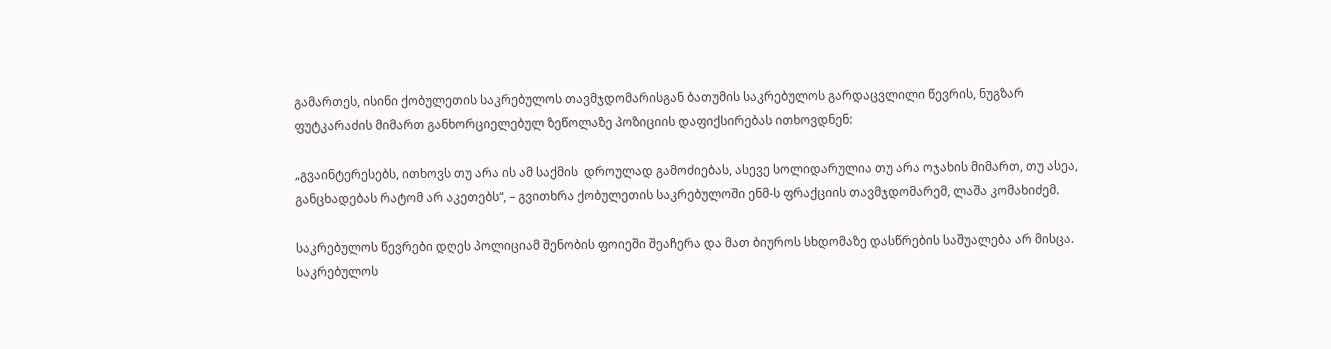გამართეს, ისინი ქობულეთის საკრებულოს თავმჯდომარისგან ბათუმის საკრებულოს გარდაცვლილი წევრის, ნუგზარ ფუტკარაძის მიმართ განხორციელებულ ზეწოლაზე პოზიციის დაფიქსირებას ითხოვდნენ:

„გვაინტერესებს, ითხოვს თუ არა ის ამ საქმის  დროულად გამოძიებას, ასევე სოლიდარულია თუ არა ოჯახის მიმართ, თუ ასეა, განცხადებას რატომ არ აკეთებს“, – გვითხრა ქობულეთის საკრებულოში ენმ-ს ფრაქციის თავმჯდომარემ, ლაშა კომახიძემ.

საკრებულოს წევრები დღეს პოლიციამ შენობის ფოიეში შეაჩერა და მათ ბიუროს სხდომაზე დასწრების საშუალება არ მისცა. საკრებულოს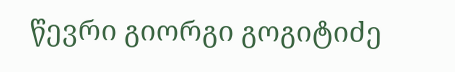წევრი გიორგი გოგიტიძე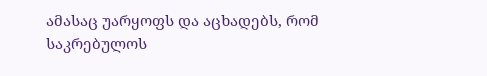ამასაც უარყოფს და აცხადებს, რომ საკრებულოს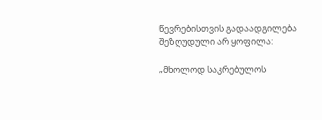წევრებისთვის გადაადგილება შეზღუდული არ ყოფილა:

„მხოლოდ საკრებულოს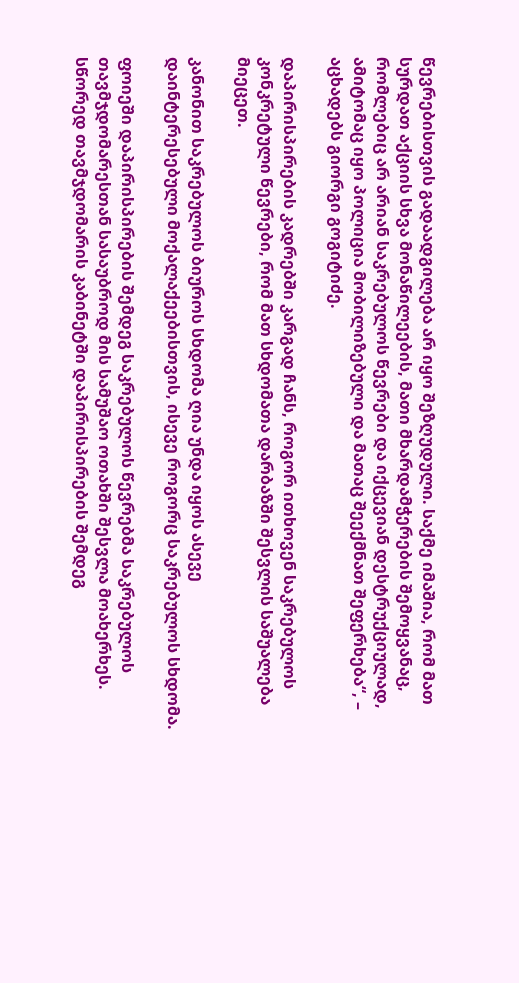წევრებისთვის გადაადგილება არ იყო შეზღუდული. საქმე იმაშია, რომ მათ სურდათ აქციის სხვა მონაწილეების, მათი მხარდამჭერების შემოყვანაც, რომლებიც არ არიან საკრებულოს წევრები და იქცევიან დესტრუქციულად, ამიტომაც იყო პოლიცია მობილიზებული და მათაც შეექმნათ შეფერხება“, – აცხადებს გიორგი გოგიტიძე.

დაპირისპირების კადრებში კარგად ჩანს, როგორ ითხოვენ საკრებულოს კონკრეტული წევრები, რომ მათ სხდომათა დარბაზში შესვლის საშუალება მიეცეთ.

კანონით საკრებულოს ბიუროს სხდომა ღია უნდა იყოს ასევე დაინტერესებული მოქალაქეებისთვის, ისევე როგორც საკრებულოს სხდომა.

ფოიეში დაპირისპირების შემდეგ საკრებულოს წევრებმა საკრებულოს თავმჯდომარესთან სასაუბროდ მის სამუშაო ოთახში შესვლა მოახერხეს. სწორედ თავმჯდომარის კაბინეტში დაპირისპირების შემდეგ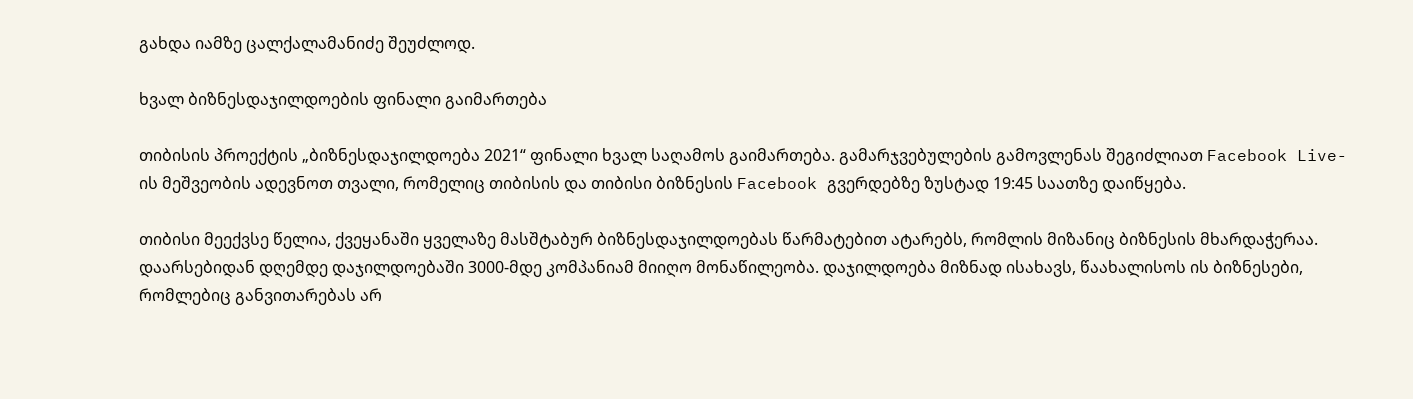გახდა იამზე ცალქალამანიძე შეუძლოდ.

ხვალ ბიზნესდაჯილდოების ფინალი გაიმართება

თიბისის პროექტის „ბიზნესდაჯილდოება 2021“ ფინალი ხვალ საღამოს გაიმართება. გამარჯვებულების გამოვლენას შეგიძლიათ Facebook Live-ის მეშვეობის ადევნოთ თვალი, რომელიც თიბისის და თიბისი ბიზნესის Facebook გვერდებზე ზუსტად 19:45 საათზე დაიწყება.

თიბისი მეექვსე წელია, ქვეყანაში ყველაზე მასშტაბურ ბიზნესდაჯილდოებას წარმატებით ატარებს, რომლის მიზანიც ბიზნესის მხარდაჭერაა. დაარსებიდან დღემდე დაჯილდოებაში 3000-მდე კომპანიამ მიიღო მონაწილეობა. დაჯილდოება მიზნად ისახავს, წაახალისოს ის ბიზნესები, რომლებიც განვითარებას არ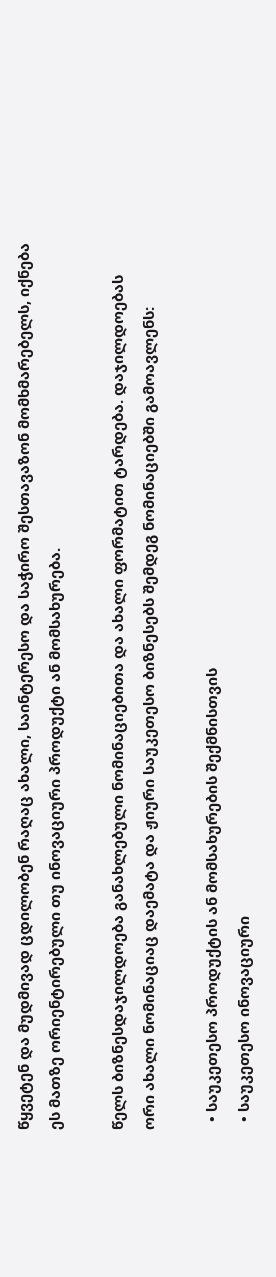წყვეტენ და მუდმივად ცდილობენ რაღაც ახალი, საინტერესო და საჭირო შესთავაზონ მომხმარებელს, იქნება ეს მათზე ორიენტირებული თუ ინოვაციური პროდუქტი ან მომსახურება.

წელს ბიზნესდაჯილდოება განახლებული ნომინაციებითა და ახალი ფორმატით ტარდება. დაჯილდოებას ორი ახალი ნომინაციაც დაემატა და ჟიური საუკეთესო ბიზნესებს შემდეგ ნომინაციებში გამოავლენს:

  • საუკეთესო პროდუქტის ან მომსახურების შექმნისთვის
  • საუკეთესო ინოვაციური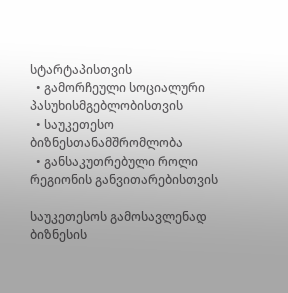სტარტაპისთვის
  • გამორჩეული სოციალური პასუხისმგებლობისთვის
  • საუკეთესო ბიზნესთანამშრომლობა
  • განსაკუთრებული როლი რეგიონის განვითარებისთვის

საუკეთესოს გამოსავლენად ბიზნესის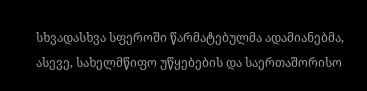სხვადასხვა სფეროში წარმატებულმა ადამიანებმა, ასევე, სახელმწიფო უწყებების და საერთაშორისო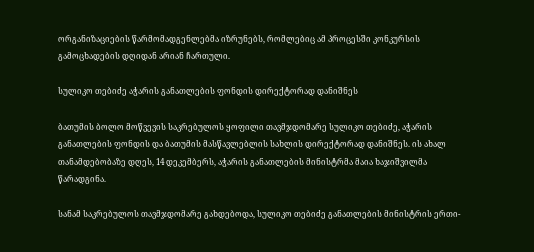ორგანიზაციების წარმომადგენლებმა იზრუნებს, რომლებიც ამ პროცესში კონკურსის გამოცხადების დღიდან არიან ჩართული.

სულიკო თებიძე აჭარის განათლების ფონდის დირექტორად დანიშნეს

ბათუმის ბოლო მოწვევის საკრებულოს ყოფილი თავმჯდომარე სულიკო თებიძე, აჭარის განათლების ფონდის და ბათუმის მასწავლებლის სახლის დირექტორად დანიშნეს. ის ახალ თანამდებობაზე დღეს, 14 დეკემბერს, აჭარის განათლების მინისტრმა მაია ხაჯიშვილმა წარადგინა.

სანამ საკრებულოს თავმჯდომარე გახდებოდა, სულიკო თებიძე განათლების მინისტრის ერთი-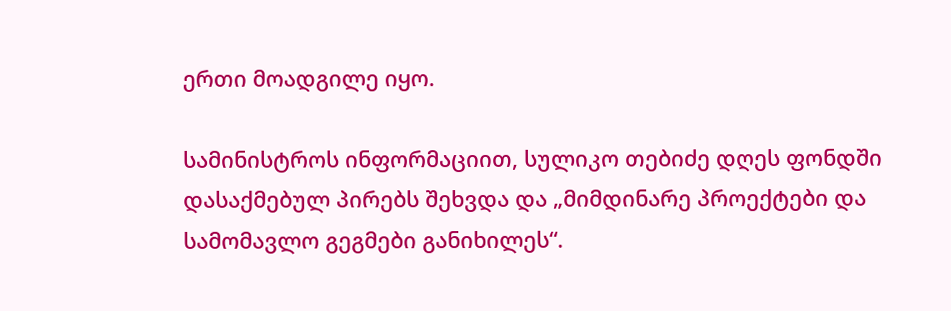ერთი მოადგილე იყო.

სამინისტროს ინფორმაციით, სულიკო თებიძე დღეს ფონდში დასაქმებულ პირებს შეხვდა და „მიმდინარე პროექტები და სამომავლო გეგმები განიხილეს“.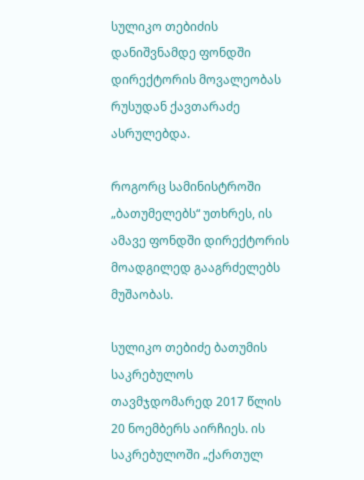სულიკო თებიძის დანიშვნამდე ფონდში დირექტორის მოვალეობას რუსუდან ქავთარაძე ასრულებდა.

როგორც სამინისტროში „ბათუმელებს“ უთხრეს, ის ამავე ფონდში დირექტორის მოადგილედ გააგრძელებს მუშაობას.

სულიკო თებიძე ბათუმის საკრებულოს თავმჯდომარედ 2017 წლის 20 ნოემბერს აირჩიეს. ის საკრებულოში „ქართულ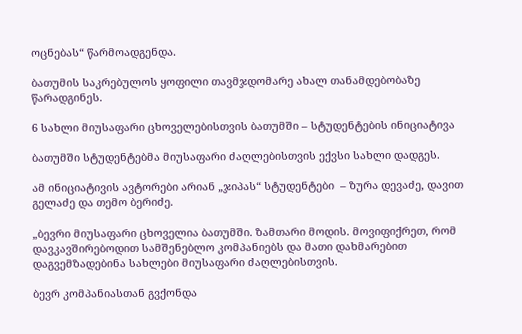ოცნებას“ წარმოადგენდა.

ბათუმის საკრებულოს ყოფილი თავმჯდომარე ახალ თანამდებობაზე წარადგინეს.

6 სახლი მიუსაფარი ცხოველებისთვის ბათუმში – სტუდენტების ინიციატივა

ბათუმში სტუდენტებმა მიუსაფარი ძაღლებისთვის ექვსი სახლი დადგეს.

ამ ინიციატივის ავტორები არიან „ჯიპას“ სტუდენტები  – ზურა დევაძე, დავით გელაძე და თემო ბერიძე.

„ბევრი მიუსაფარი ცხოველია ბათუმში. ზამთარი მოდის. მოვიფიქრეთ, რომ დავკავშირებოდით სამშენებლო კომპანიებს და მათი დახმარებით დაგვემზადებინა სახლები მიუსაფარი ძაღლებისთვის.

ბევრ კომპანიასთან გვქონდა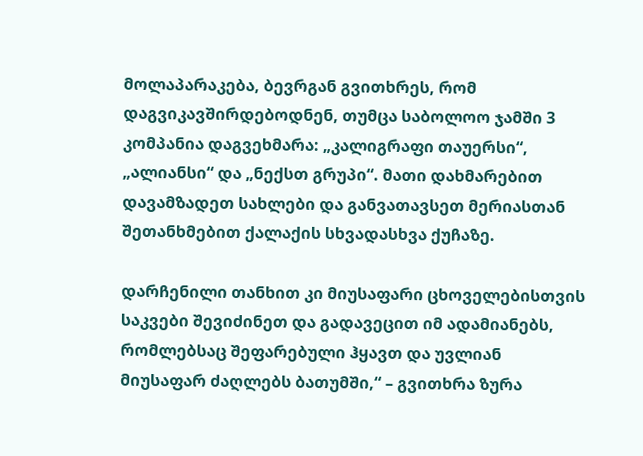მოლაპარაკება, ბევრგან გვითხრეს, რომ დაგვიკავშირდებოდნენ, თუმცა საბოლოო ჯამში 3 კომპანია დაგვეხმარა: „კალიგრაფი თაუერსი“, „ალიანსი“ და „ნექსთ გრუპი“. მათი დახმარებით დავამზადეთ სახლები და განვათავსეთ მერიასთან შეთანხმებით ქალაქის სხვადასხვა ქუჩაზე.

დარჩენილი თანხით კი მიუსაფარი ცხოველებისთვის საკვები შევიძინეთ და გადავეცით იმ ადამიანებს, რომლებსაც შეფარებული ჰყავთ და უვლიან მიუსაფარ ძაღლებს ბათუმში,“ – გვითხრა ზურა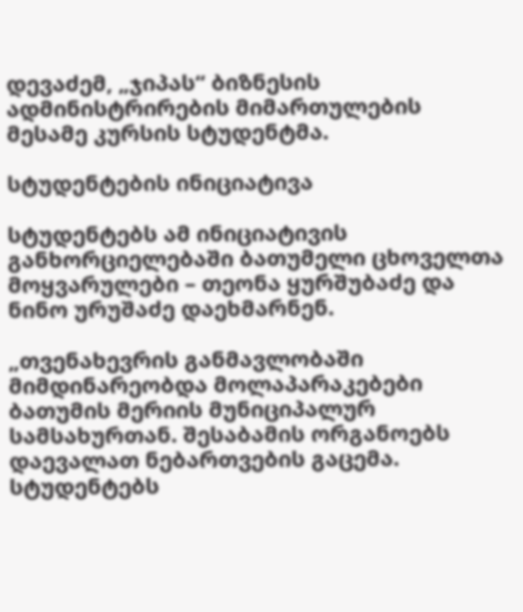დევაძემ, „ჯიპას“ ბიზნესის ადმინისტრირების მიმართულების მესამე კურსის სტუდენტმა.

სტუდენტების ინიციატივა

სტუდენტებს ამ ინიციატივის განხორციელებაში ბათუმელი ცხოველთა მოყვარულები – თეონა ყურშუბაძე და ნინო ურუშაძე დაეხმარნენ.

„თვენახევრის განმავლობაში მიმდინარეობდა მოლაპარაკებები ბათუმის მერიის მუნიციპალურ სამსახურთან. შესაბამის ორგანოებს დაევალათ ნებართვების გაცემა. სტუდენტებს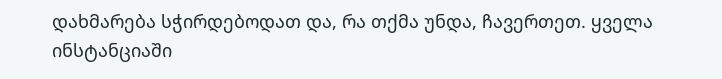დახმარება სჭირდებოდათ და, რა თქმა უნდა, ჩავერთეთ. ყველა ინსტანციაში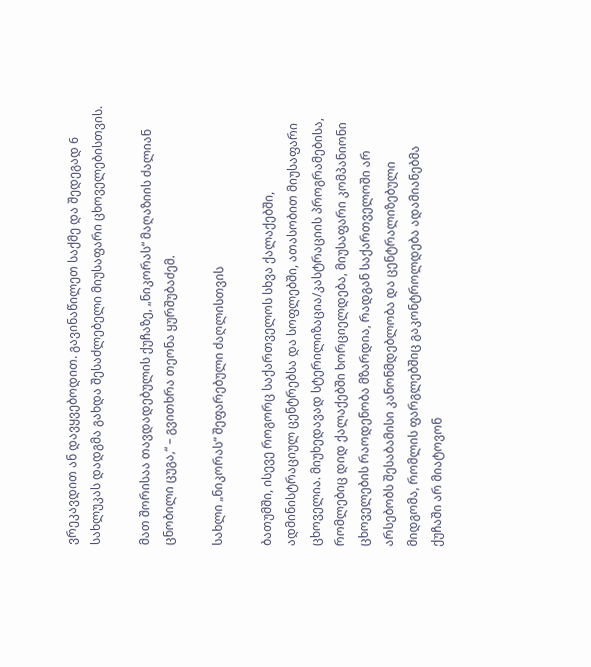ვრეკავდით ან დავყვებოდით. გავინაწილეთ საქმე და შედეგად 6 სახლუკას დადგმა გახდა შესაძლებელი მიუსაფარი ცხოველებისთვის.

მათ შორისაა თავდადებულის ქუჩაზე, „ნიკორას“ მაღაზიის ძალიან ცნობილი ცუგა,“ – გვითხრა თეონა ყურშუბაძემ.

სახლი „ნიკორას“ შეფარებული ძაღლისთვის

ბათუმში, ისევე როგორც საქართველოს სხვა ქალაქებში, ადმინისტრაციულ ცენტრებსა და სოფლებში, ათასობით მიუსაფარი ცხოველია. მიუხედავად სტერილიზაცია/კასტრაციის პროგრამებისა, რომლებიც დიდ ქალაქებში ხორციელდება, მიუსაფარი კომპანიონი ცხოველების რაოდენობა მზარდია, რადგან საქართველოში არ არსებობს შესაბამისი კანონმდებლობა და ცენტრალიზებული მიდგომა, რომლის ფარგლებშიც გაკონტროლდება ადამიანებმა ქუჩაში არ მიატოვონ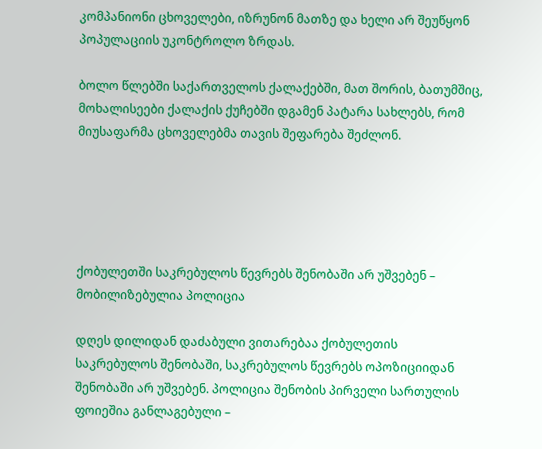კომპანიონი ცხოველები, იზრუნონ მათზე და ხელი არ შეუწყონ პოპულაციის უკონტროლო ზრდას.

ბოლო წლებში საქართველოს ქალაქებში, მათ შორის, ბათუმშიც, მოხალისეები ქალაქის ქუჩებში დგამენ პატარა სახლებს, რომ მიუსაფარმა ცხოველებმა თავის შეფარება შეძლონ.





ქობულეთში საკრებულოს წევრებს შენობაში არ უშვებენ – მობილიზებულია პოლიცია

დღეს დილიდან დაძაბული ვითარებაა ქობულეთის საკრებულოს შენობაში, საკრებულოს წევრებს ოპოზიციიდან შენობაში არ უშვებენ. პოლიცია შენობის პირველი სართულის ფოიეშია განლაგებული –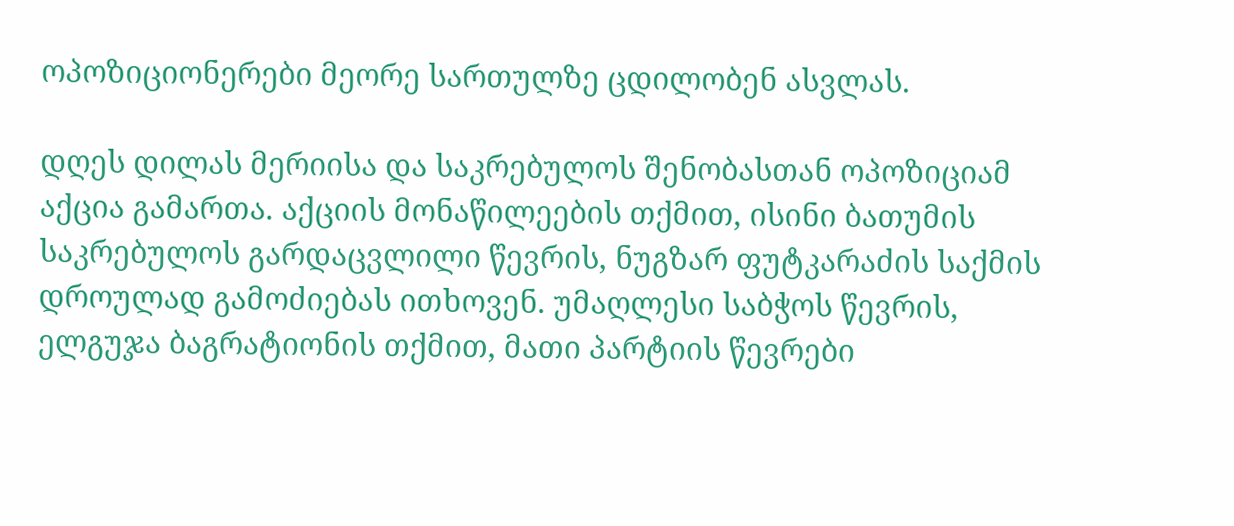ოპოზიციონერები მეორე სართულზე ცდილობენ ასვლას.

დღეს დილას მერიისა და საკრებულოს შენობასთან ოპოზიციამ აქცია გამართა. აქციის მონაწილეების თქმით, ისინი ბათუმის საკრებულოს გარდაცვლილი წევრის, ნუგზარ ფუტკარაძის საქმის დროულად გამოძიებას ითხოვენ. უმაღლესი საბჭოს წევრის, ელგუჯა ბაგრატიონის თქმით, მათი პარტიის წევრები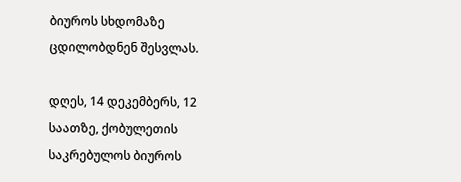ბიუროს სხდომაზე ცდილობდნენ შესვლას.

დღეს, 14 დეკემბერს, 12 საათზე, ქობულეთის საკრებულოს ბიუროს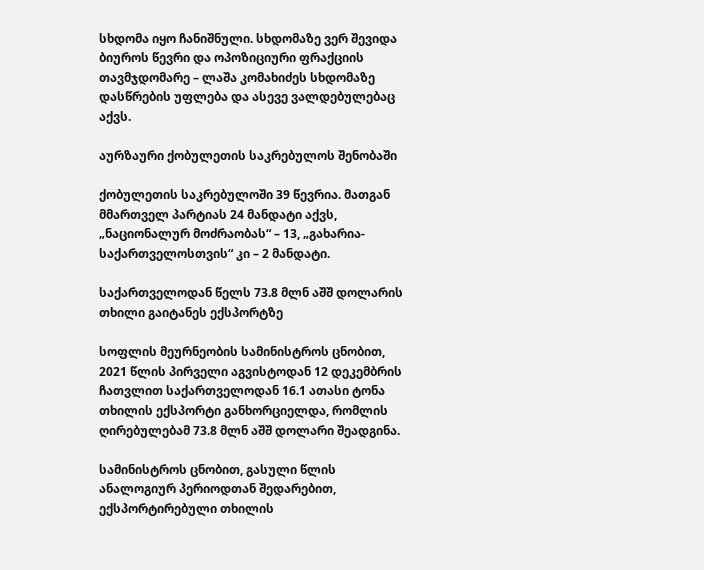სხდომა იყო ჩანიშნული. სხდომაზე ვერ შევიდა ბიუროს წევრი და ოპოზიციური ფრაქციის თავმჯდომარე – ლაშა კომახიძეს სხდომაზე დასწრების უფლება და ასევე ვალდებულებაც აქვს.

აურზაური ქობულეთის საკრებულოს შენობაში

ქობულეთის საკრებულოში 39 წევრია. მათგან მმართველ პარტიას 24 მანდატი აქვს, „ნაციონალურ მოძრაობას“ – 13, „გახარია- საქართველოსთვის“ კი – 2 მანდატი.

საქართველოდან წელს 73.8 მლნ აშშ დოლარის თხილი გაიტანეს ექსპორტზე

სოფლის მეურნეობის სამინისტროს ცნობით, 2021 წლის პირველი აგვისტოდან 12 დეკემბრის ჩათვლით საქართველოდან 16.1 ათასი ტონა თხილის ექსპორტი განხორციელდა, რომლის ღირებულებამ 73.8 მლნ აშშ დოლარი შეადგინა.

სამინისტროს ცნობით, გასული წლის ანალოგიურ პერიოდთან შედარებით, ექსპორტირებული თხილის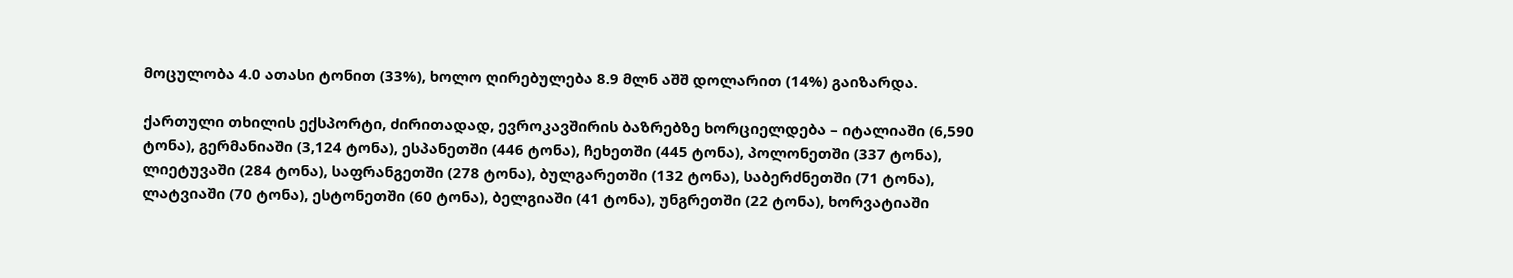მოცულობა 4.0 ათასი ტონით (33%), ხოლო ღირებულება 8.9 მლნ აშშ დოლარით (14%) გაიზარდა.

ქართული თხილის ექსპორტი, ძირითადად, ევროკავშირის ბაზრებზე ხორციელდება – იტალიაში (6,590 ტონა), გერმანიაში (3,124 ტონა), ესპანეთში (446 ტონა), ჩეხეთში (445 ტონა), პოლონეთში (337 ტონა), ლიეტუვაში (284 ტონა), საფრანგეთში (278 ტონა), ბულგარეთში (132 ტონა), საბერძნეთში (71 ტონა), ლატვიაში (70 ტონა), ესტონეთში (60 ტონა), ბელგიაში (41 ტონა), უნგრეთში (22 ტონა), ხორვატიაში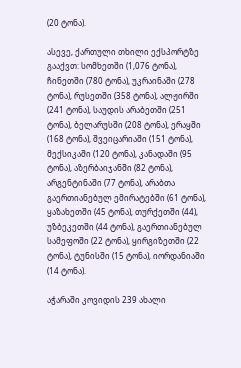(20 ტონა).

ასევე, ქართული თხილი ექსპორტზე გააქვთ: სომხეთში (1,076 ტონა), ჩინეთში (780 ტონა), უკრაინაში (278 ტონა), რუსეთში (358 ტონა), ალჟირში (241 ტონა), საუდის არაბეთში (251 ტონა), ბელარუსში (208 ტონა), ერაყში (168 ტონა), შვეიცარიაში (151 ტონა), მექსიკაში (120 ტონა), კანადაში (95 ტონა), აზერბაიჯანში (82 ტონა), არგენტინაში (77 ტონა), არაბთა გაერთიანებულ ემირატებში (61 ტონა), ყაზახეთში (45 ტონა), თურქეთში (44), უზბეკეთში (44 ტონა), გაერთიანებულ სამეფოში (22 ტონა), ყირგიზეთში (22 ტონა), ტუნისში (15 ტონა), იორდანიაში (14 ტონა).

აჭარაში კოვიდის 239 ახალი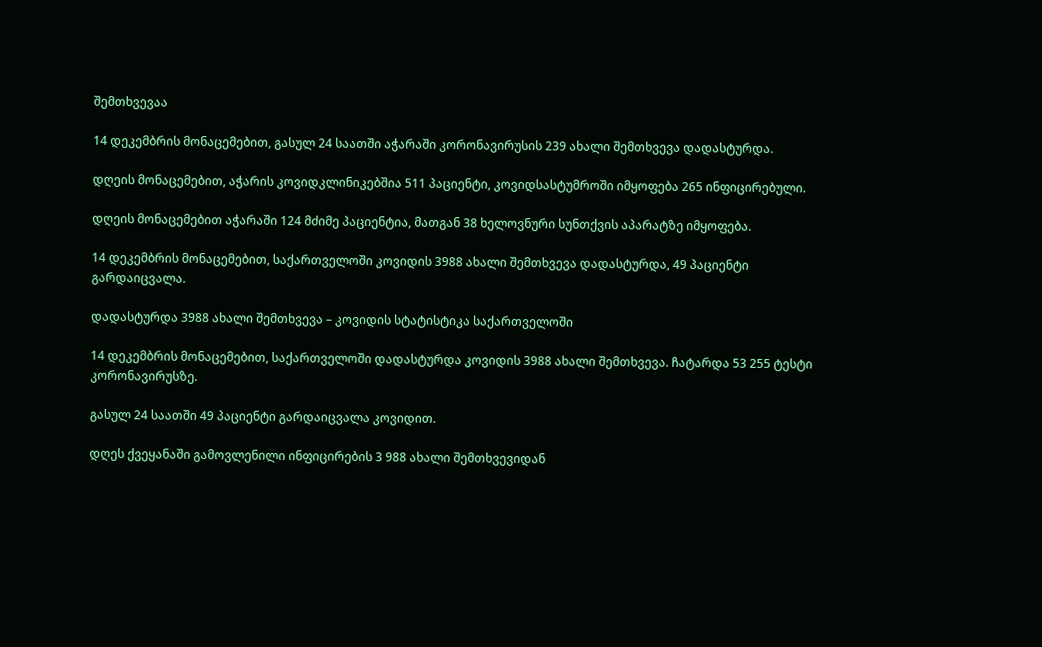შემთხვევაა

14 დეკემბრის მონაცემებით, გასულ 24 საათში აჭარაში კორონავირუსის 239 ახალი შემთხვევა დადასტურდა.

დღეის მონაცემებით, აჭარის კოვიდკლინიკებშია 511 პაციენტი, კოვიდსასტუმროში იმყოფება 265 ინფიცირებული.

დღეის მონაცემებით აჭარაში 124 მძიმე პაციენტია, მათგან 38 ხელოვნური სუნთქვის აპარატზე იმყოფება.

14 დეკემბრის მონაცემებით, საქართველოში კოვიდის 3988 ახალი შემთხვევა დადასტურდა, 49 პაციენტი გარდაიცვალა.

დადასტურდა 3988 ახალი შემთხვევა – კოვიდის სტატისტიკა საქართველოში

14 დეკემბრის მონაცემებით, საქართველოში დადასტურდა კოვიდის 3988 ახალი შემთხვევა. ჩატარდა 53 255 ტესტი კორონავირუსზე.

გასულ 24 საათში 49 პაციენტი გარდაიცვალა კოვიდით.

დღეს ქვეყანაში გამოვლენილი ინფიცირების 3 988 ახალი შემთხვევიდან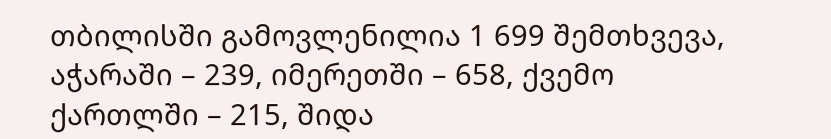თბილისში გამოვლენილია 1 699 შემთხვევა, აჭარაში – 239, იმერეთში – 658, ქვემო ქართლში – 215, შიდა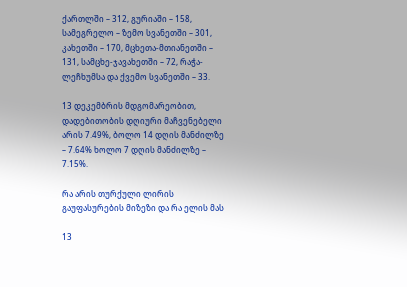ქართლში – 312, გურიაში – 158, სამეგრელო – ზემო სვანეთში – 301, კახეთში – 170, მცხეთა-მთიანეთში – 131, სამცხე-ჯავახეთში – 72, რაჭა-ლეჩხუმსა და ქვემო სვანეთში – 33.

13 დეკემბრის მდგომარეობით, დადებითობის დღიური მაჩვენებელი არის 7.49%, ბოლო 14 დღის მანძილზე – 7.64% ხოლო 7 დღის მანძილზე – 7.15%.

რა არის თურქული ლირის გაუფასურების მიზეზი და რა ელის მას

13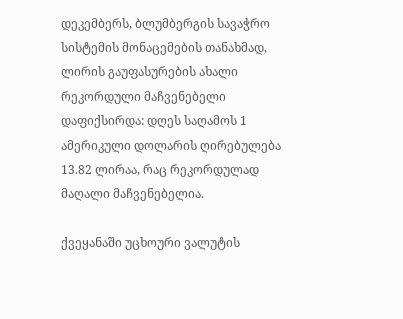დეკემბერს, ბლუმბერგის სავაჭრო სისტემის მონაცემების თანახმად, ლირის გაუფასურების ახალი რეკორდული მაჩვენებელი დაფიქსირდა: დღეს საღამოს 1 ამერიკული დოლარის ღირებულება 13.82 ლირაა, რაც რეკორდულად მაღალი მაჩვენებელია.

ქვეყანაში უცხოური ვალუტის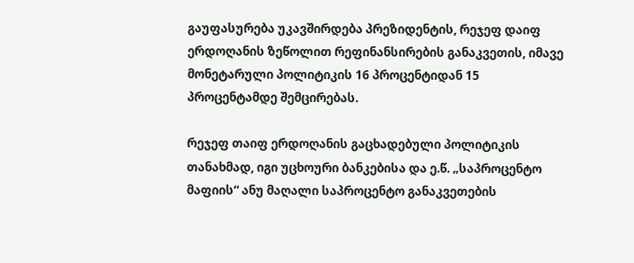გაუფასურება უკავშირდება პრეზიდენტის, რეჯეფ დაიფ ერდოღანის ზეწოლით რეფინანსირების განაკვეთის, იმავე მონეტარული პოლიტიკის 16 პროცენტიდან 15 პროცენტამდე შემცირებას.

რეჯეფ თაიფ ერდოღანის გაცხადებული პოლიტიკის თანახმად, იგი უცხოური ბანკებისა და ე.წ. „საპროცენტო მაფიის“ ანუ მაღალი საპროცენტო განაკვეთების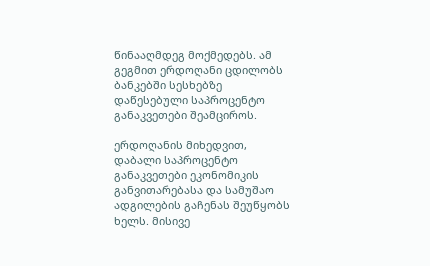წინააღმდეგ მოქმედებს. ამ გეგმით ერდოღანი ცდილობს ბანკებში სესხებზე დაწესებული საპროცენტო განაკვეთები შეამციროს.

ერდოღანის მიხედვით, დაბალი საპროცენტო განაკვეთები ეკონომიკის განვითარებასა და სამუშაო ადგილების გაჩენას შეუწყობს ხელს. მისივე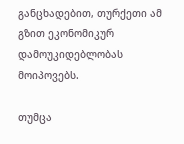განცხადებით, თურქეთი ამ გზით ეკონომიკურ დამოუკიდებლობას მოიპოვებს.

თუმცა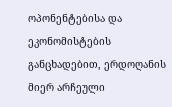ოპონენტებისა და ეკონომისტების განცხადებით, ერდოღანის მიერ არჩეული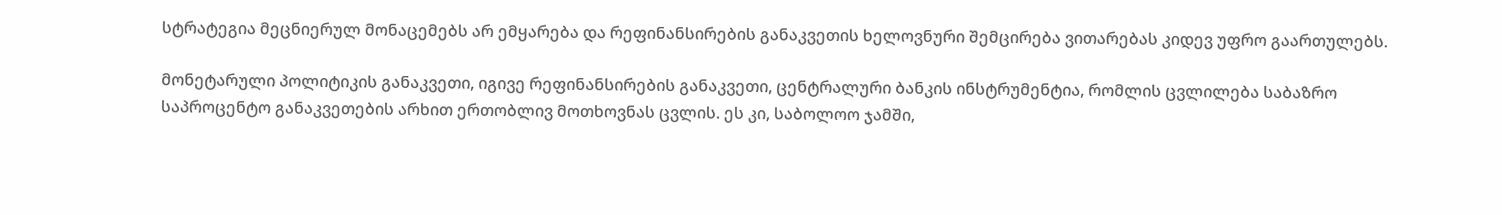სტრატეგია მეცნიერულ მონაცემებს არ ემყარება და რეფინანსირების განაკვეთის ხელოვნური შემცირება ვითარებას კიდევ უფრო გაართულებს.

მონეტარული პოლიტიკის განაკვეთი, იგივე რეფინანსირების განაკვეთი, ცენტრალური ბანკის ინსტრუმენტია, რომლის ცვლილება საბაზრო საპროცენტო განაკვეთების არხით ერთობლივ მოთხოვნას ცვლის. ეს კი, საბოლოო ჯამში,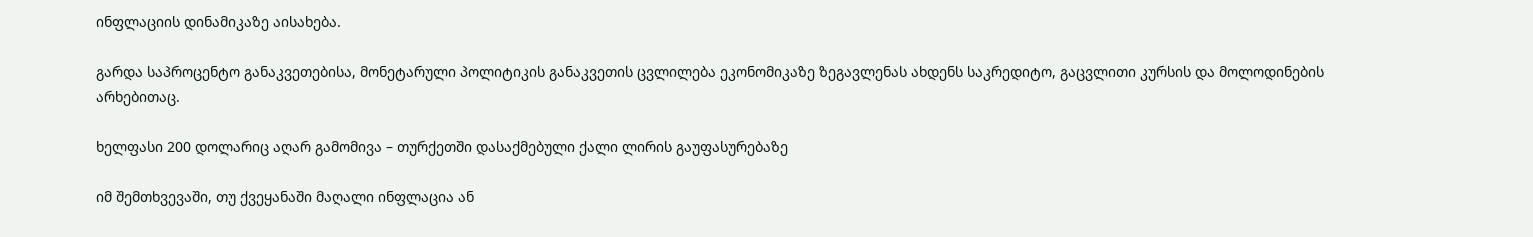ინფლაციის დინამიკაზე აისახება.

გარდა საპროცენტო განაკვეთებისა, მონეტარული პოლიტიკის განაკვეთის ცვლილება ეკონომიკაზე ზეგავლენას ახდენს საკრედიტო, გაცვლითი კურსის და მოლოდინების არხებითაც.

ხელფასი 200 დოლარიც აღარ გამომივა – თურქეთში დასაქმებული ქალი ლირის გაუფასურებაზე

იმ შემთხვევაში, თუ ქვეყანაში მაღალი ინფლაცია ან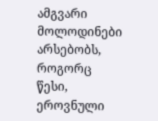ამგვარი მოლოდინები არსებობს, როგორც წესი, ეროვნული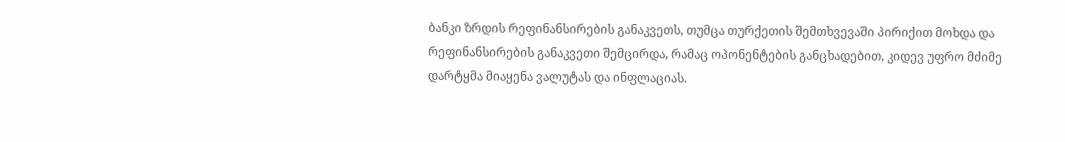ბანკი ზრდის რეფინანსირების განაკვეთს, თუმცა თურქეთის შემთხვევაში პირიქით მოხდა და რეფინანსირების განაკვეთი შემცირდა, რამაც ოპონენტების განცხადებით, კიდევ უფრო მძიმე დარტყმა მიაყენა ვალუტას და ინფლაციას.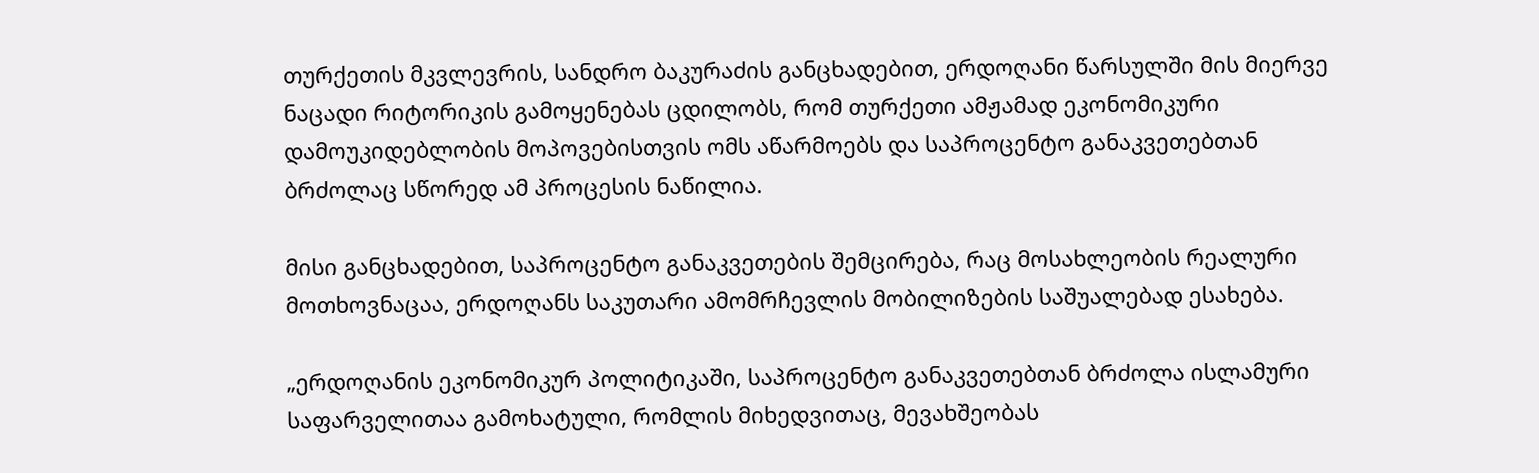თურქეთის მკვლევრის, სანდრო ბაკურაძის განცხადებით, ერდოღანი წარსულში მის მიერვე ნაცადი რიტორიკის გამოყენებას ცდილობს, რომ თურქეთი ამჟამად ეკონომიკური დამოუკიდებლობის მოპოვებისთვის ომს აწარმოებს და საპროცენტო განაკვეთებთან ბრძოლაც სწორედ ამ პროცესის ნაწილია.

მისი განცხადებით, საპროცენტო განაკვეთების შემცირება, რაც მოსახლეობის რეალური მოთხოვნაცაა, ერდოღანს საკუთარი ამომრჩევლის მობილიზების საშუალებად ესახება.

„ერდოღანის ეკონომიკურ პოლიტიკაში, საპროცენტო განაკვეთებთან ბრძოლა ისლამური საფარველითაა გამოხატული, რომლის მიხედვითაც, მევახშეობას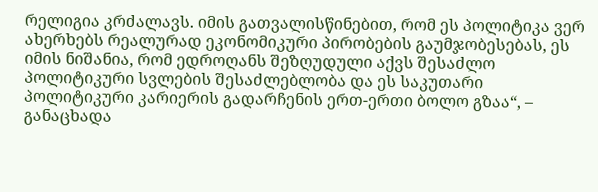რელიგია კრძალავს. იმის გათვალისწინებით, რომ ეს პოლიტიკა ვერ ახერხებს რეალურად ეკონომიკური პირობების გაუმჯობესებას, ეს იმის ნიშანია, რომ ედროღანს შეზღუდული აქვს შესაძლო პოლიტიკური სვლების შესაძლებლობა და ეს საკუთარი პოლიტიკური კარიერის გადარჩენის ერთ-ერთი ბოლო გზაა“, – განაცხადა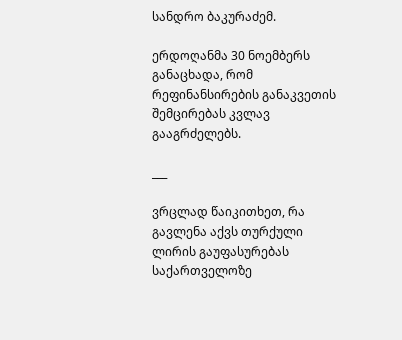სანდრო ბაკურაძემ.

ერდოღანმა 30 ნოემბერს განაცხადა, რომ რეფინანსირების განაკვეთის შემცირებას კვლავ გააგრძელებს.

___

ვრცლად წაიკითხეთ, რა გავლენა აქვს თურქული ლირის გაუფასურებას საქართველოზე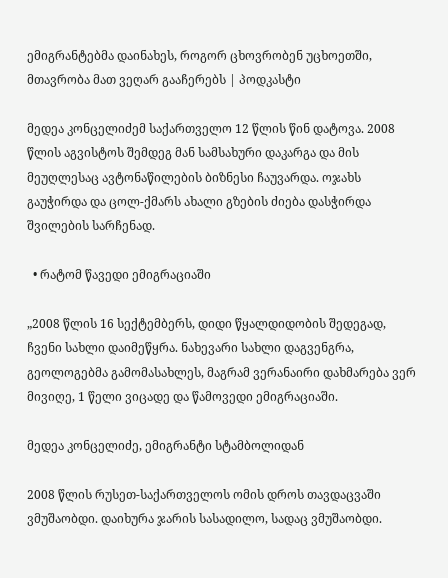ემიგრანტებმა დაინახეს, როგორ ცხოვრობენ უცხოეთში, მთავრობა მათ ვეღარ გააჩერებს | პოდკასტი

მედეა კონცელიძემ საქართველო 12 წლის წინ დატოვა. 2008 წლის აგვისტოს შემდეგ მან სამსახური დაკარგა და მის მეუღლესაც ავტონაწილების ბიზნესი ჩაუვარდა. ოჯახს გაუჭირდა და ცოლ-ქმარს ახალი გზების ძიება დასჭირდა შვილების სარჩენად.

  • რატომ წავედი ემიგრაციაში

„2008 წლის 16 სექტემბერს, დიდი წყალდიდობის შედეგად, ჩვენი სახლი დაიმეწყრა. ნახევარი სახლი დაგვენგრა, გეოლოგებმა გამომასახლეს, მაგრამ ვერანაირი დახმარება ვერ მივიღე, 1 წელი ვიცადე და წამოვედი ემიგრაციაში.

მედეა კონცელიძე, ემიგრანტი სტამბოლიდან

2008 წლის რუსეთ-საქართველოს ომის დროს თავდაცვაში ვმუშაობდი. დაიხურა ჯარის სასადილო, სადაც ვმუშაობდი.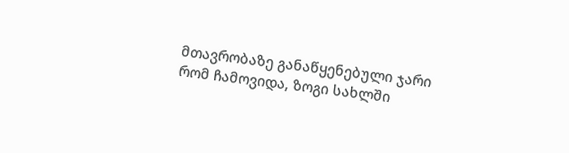მთავრობაზე განაწყენებული ჯარი რომ ჩამოვიდა, ზოგი სახლში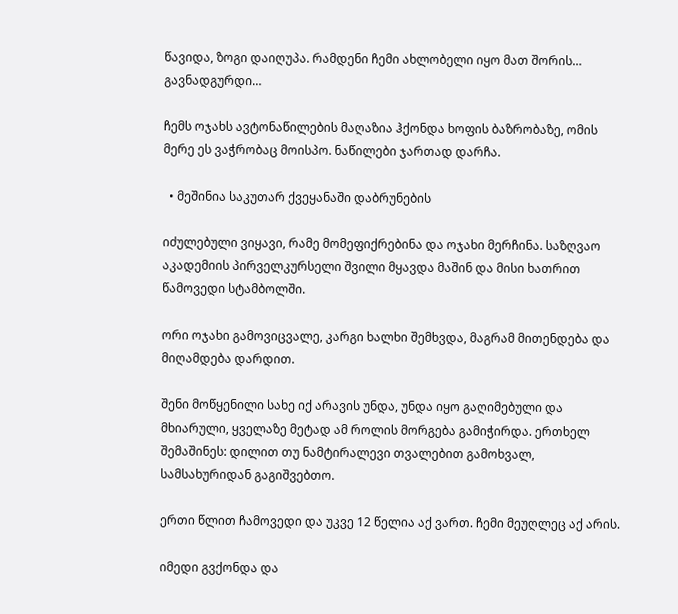წავიდა, ზოგი დაიღუპა. რამდენი ჩემი ახლობელი იყო მათ შორის… გავნადგურდი…

ჩემს ოჯახს ავტონაწილების მაღაზია ჰქონდა ხოფის ბაზრობაზე, ომის მერე ეს ვაჭრობაც მოისპო. ნაწილები ჯართად დარჩა.

  • მეშინია საკუთარ ქვეყანაში დაბრუნების

იძულებული ვიყავი, რამე მომეფიქრებინა და ოჯახი მერჩინა. საზღვაო აკადემიის პირველკურსელი შვილი მყავდა მაშინ და მისი ხათრით წამოვედი სტამბოლში.

ორი ოჯახი გამოვიცვალე, კარგი ხალხი შემხვდა, მაგრამ მითენდება და მიღამდება დარდით.

შენი მოწყენილი სახე იქ არავის უნდა, უნდა იყო გაღიმებული და მხიარული, ყველაზე მეტად ამ როლის მორგება გამიჭირდა. ერთხელ შემაშინეს: დილით თუ ნამტირალევი თვალებით გამოხვალ, სამსახურიდან გაგიშვებთო.

ერთი წლით ჩამოვედი და უკვე 12 წელია აქ ვართ. ჩემი მეუღლეც აქ არის.

იმედი გვქონდა და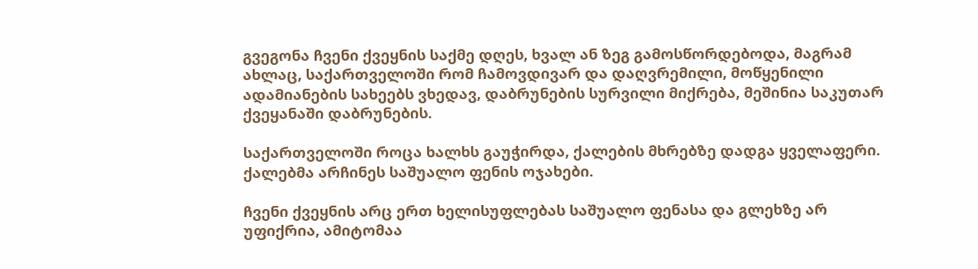გვეგონა ჩვენი ქვეყნის საქმე დღეს, ხვალ ან ზეგ გამოსწორდებოდა, მაგრამ ახლაც, საქართველოში რომ ჩამოვდივარ და დაღვრემილი, მოწყენილი ადამიანების სახეებს ვხედავ, დაბრუნების სურვილი მიქრება, მეშინია საკუთარ ქვეყანაში დაბრუნების.

საქართველოში როცა ხალხს გაუჭირდა, ქალების მხრებზე დადგა ყველაფერი. ქალებმა არჩინეს საშუალო ფენის ოჯახები.

ჩვენი ქვეყნის არც ერთ ხელისუფლებას საშუალო ფენასა და გლეხზე არ უფიქრია, ამიტომაა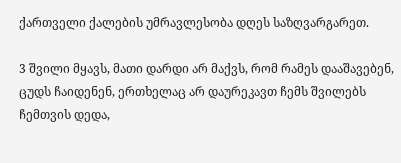ქართველი ქალების უმრავლესობა დღეს საზღვარგარეთ.

3 შვილი მყავს, მათი დარდი არ მაქვს, რომ რამეს დააშავებენ, ცუდს ჩაიდენენ, ერთხელაც არ დაურეკავთ ჩემს შვილებს ჩემთვის დედა,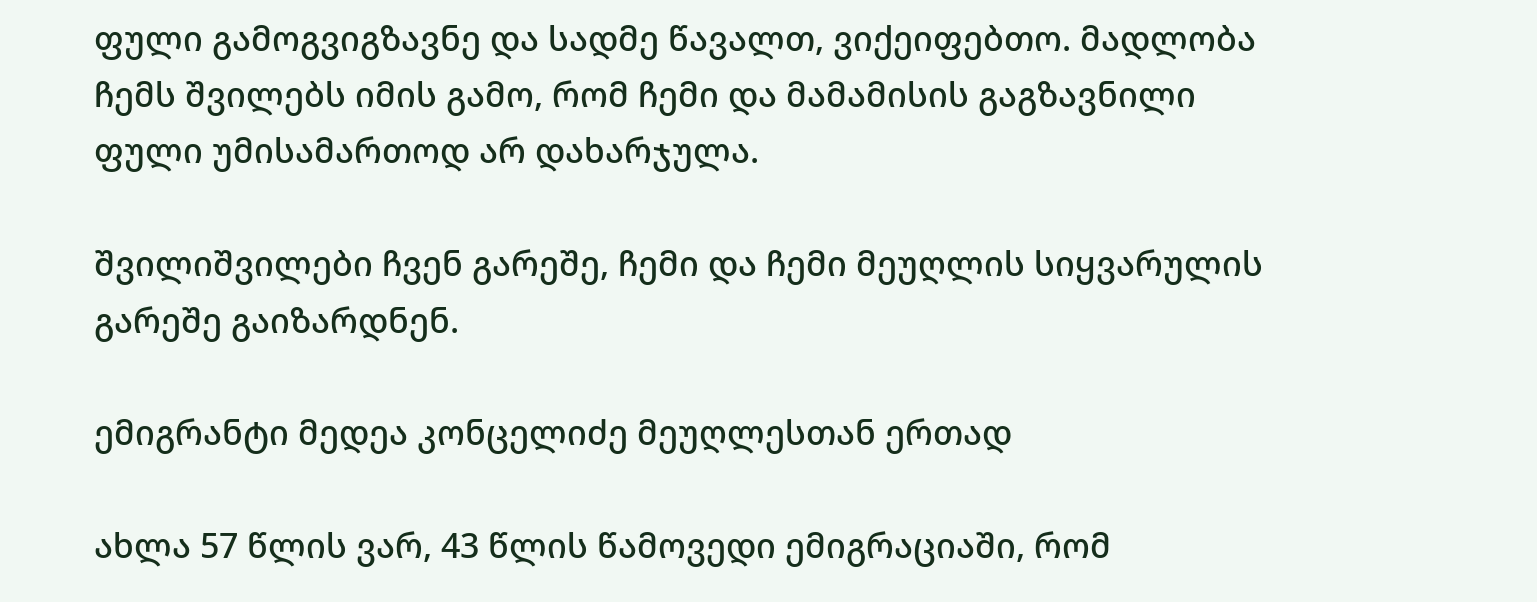ფული გამოგვიგზავნე და სადმე წავალთ, ვიქეიფებთო. მადლობა ჩემს შვილებს იმის გამო, რომ ჩემი და მამამისის გაგზავნილი ფული უმისამართოდ არ დახარჯულა.

შვილიშვილები ჩვენ გარეშე, ჩემი და ჩემი მეუღლის სიყვარულის გარეშე გაიზარდნენ.

ემიგრანტი მედეა კონცელიძე მეუღლესთან ერთად

ახლა 57 წლის ვარ, 43 წლის წამოვედი ემიგრაციაში, რომ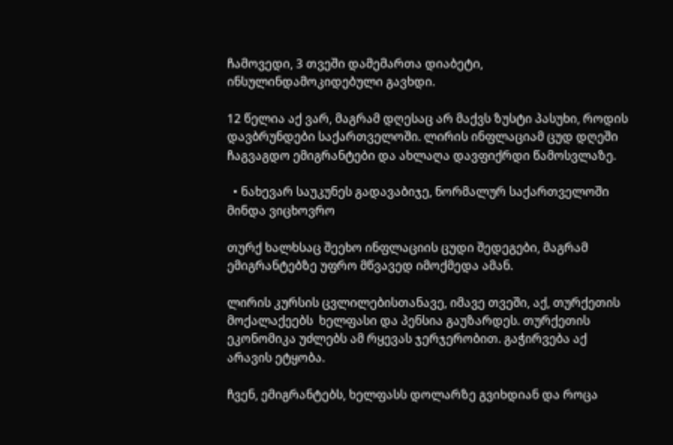ჩამოვედი, 3 თვეში დამემართა დიაბეტი, ინსულინდამოკიდებული გავხდი.

12 წელია აქ ვარ, მაგრამ დღესაც არ მაქვს ზუსტი პასუხი, როდის დავბრუნდები საქართველოში. ლირის ინფლაციამ ცუდ დღეში ჩაგვაგდო ემიგრანტები და ახლაღა დავფიქრდი წამოსვლაზე.

  • ნახევარ საუკუნეს გადავაბიჯე, ნორმალურ საქართველოში მინდა ვიცხოვრო

თურქ ხალხსაც შეეხო ინფლაციის ცუდი შედეგები, მაგრამ ემიგრანტებზე უფრო მწვავედ იმოქმედა ამან.

ლირის კურსის ცვლილებისთანავე, იმავე თვეში, აქ, თურქეთის მოქალაქეებს  ხელფასი და პენსია გაუზარდეს. თურქეთის ეკონომიკა უძლებს ამ რყევას ჯერჯერობით. გაჭირვება აქ არავის ეტყობა.

ჩვენ, ემიგრანტებს, ხელფასს დოლარზე გვიხდიან და როცა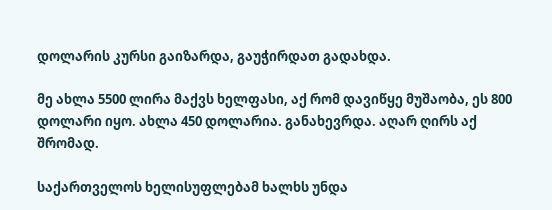დოლარის კურსი გაიზარდა, გაუჭირდათ გადახდა.

მე ახლა 5500 ლირა მაქვს ხელფასი, აქ რომ დავიწყე მუშაობა, ეს 800 დოლარი იყო. ახლა 450 დოლარია. განახევრდა. აღარ ღირს აქ შრომად.

საქართველოს ხელისუფლებამ ხალხს უნდა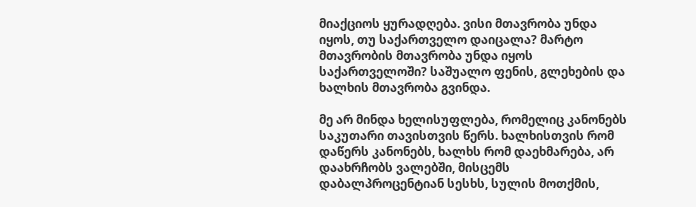მიაქციოს ყურადღება. ვისი მთავრობა უნდა იყოს, თუ საქართველო დაიცალა? მარტო მთავრობის მთავრობა უნდა იყოს საქართველოში? საშუალო ფენის, გლეხების და ხალხის მთავრობა გვინდა.

მე არ მინდა ხელისუფლება, რომელიც კანონებს საკუთარი თავისთვის წერს. ხალხისთვის რომ დაწერს კანონებს, ხალხს რომ დაეხმარება, არ დაახრჩობს ვალებში, მისცემს დაბალპროცენტიან სესხს, სულის მოთქმის,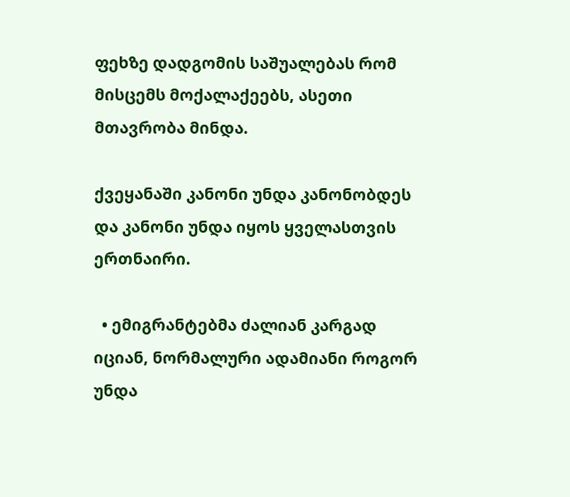ფეხზე დადგომის საშუალებას რომ მისცემს მოქალაქეებს, ასეთი მთავრობა მინდა.

ქვეყანაში კანონი უნდა კანონობდეს და კანონი უნდა იყოს ყველასთვის ერთნაირი.

  • ემიგრანტებმა ძალიან კარგად იციან, ნორმალური ადამიანი როგორ უნდა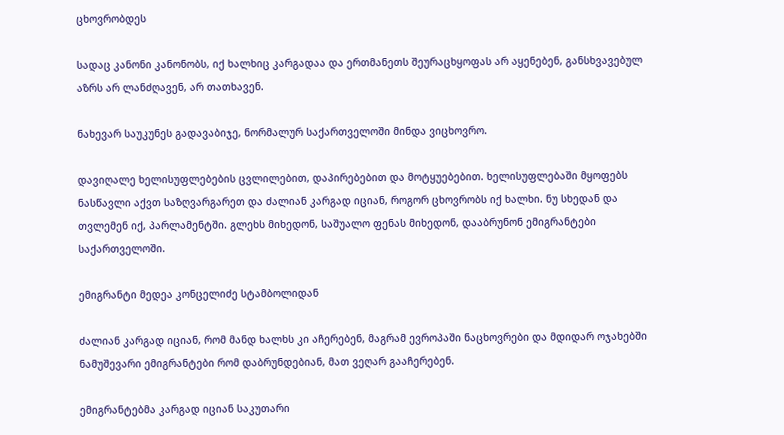ცხოვრობდეს

სადაც კანონი კანონობს, იქ ხალხიც კარგადაა და ერთმანეთს შეურაცხყოფას არ აყენებენ, განსხვავებულ აზრს არ ლანძღავენ, არ თათხავენ.

ნახევარ საუკუნეს გადავაბიჯე, ნორმალურ საქართველოში მინდა ვიცხოვრო.

დავიღალე ხელისუფლებების ცვლილებით, დაპირებებით და მოტყუებებით. ხელისუფლებაში მყოფებს ნასწავლი აქვთ საზღვარგარეთ და ძალიან კარგად იციან, როგორ ცხოვრობს იქ ხალხი. ნუ სხედან და თვლემენ იქ, პარლამენტში. გლეხს მიხედონ, საშუალო ფენას მიხედონ, დააბრუნონ ემიგრანტები საქართველოში.

ემიგრანტი მედეა კონცელიძე სტამბოლიდან

ძალიან კარგად იციან, რომ მანდ ხალხს კი აჩერებენ, მაგრამ ევროპაში ნაცხოვრები და მდიდარ ოჯახებში ნამუშევარი ემიგრანტები რომ დაბრუნდებიან, მათ ვეღარ გააჩერებენ.

ემიგრანტებმა კარგად იციან საკუთარი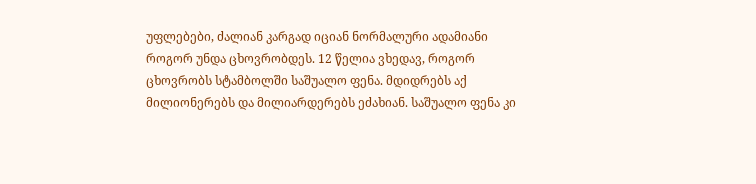უფლებები, ძალიან კარგად იციან ნორმალური ადამიანი როგორ უნდა ცხოვრობდეს. 12 წელია ვხედავ, როგორ ცხოვრობს სტამბოლში საშუალო ფენა. მდიდრებს აქ მილიონერებს და მილიარდერებს ეძახიან. საშუალო ფენა კი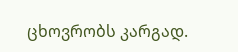ცხოვრობს კარგად.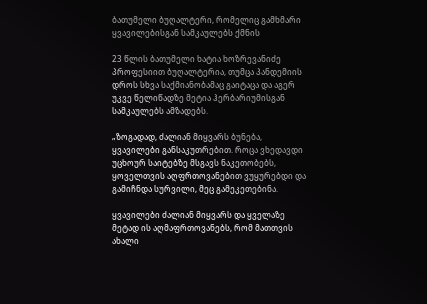ბათუმელი ბუღალტერი, რომელიც გამხმარი ყვავილებისგან სამკაულებს ქმნის

23 წლის ბათუმელი ხატია ხოზრევანიძე პროფესიით ბუღალტერია, თუმცა პანდემიის დროს სხვა საქმიანობამაც გაიტაცა და აგერ უკვე წელიწადზე მეტია ჰერბარიუმისგან სამკაულებს ამზადებს.

„ზოგადად, ძალიან მიყვარს ბუნება, ყვავილები განსაკუთრებით. როცა ვხედავდი უცხოურ საიტებზე მსგავს ნაკეთობებს, ყოველთვის აღფრთოვანებით ვუყურებდი და გამიჩნდა სურვილი, მეც გამეკეთებინა.

ყვავილები ძალიან მიყვარს და ყველაზე მეტად ის აღმაფრთოვანებს, რომ მათთვის ახალი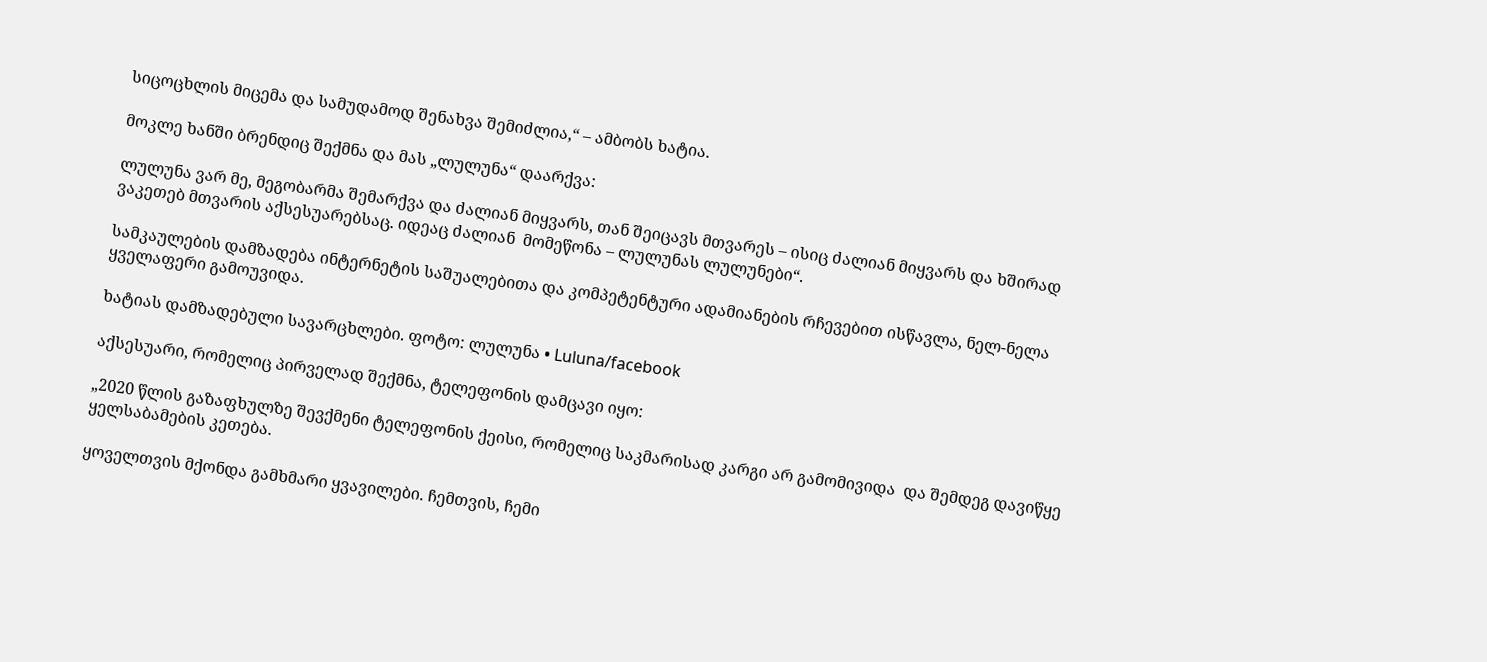სიცოცხლის მიცემა და სამუდამოდ შენახვა შემიძლია,“ – ამბობს ხატია.

მოკლე ხანში ბრენდიც შექმნა და მას „ლულუნა“ დაარქვა:

ლულუნა ვარ მე, მეგობარმა შემარქვა და ძალიან მიყვარს, თან შეიცავს მთვარეს – ისიც ძალიან მიყვარს და ხშირად ვაკეთებ მთვარის აქსესუარებსაც. იდეაც ძალიან  მომეწონა – ლულუნას ლულუნები“.

სამკაულების დამზადება ინტერნეტის საშუალებითა და კომპეტენტური ადამიანების რჩევებით ისწავლა, ნელ-ნელა ყველაფერი გამოუვიდა.

ხატიას დამზადებული სავარცხლები. ფოტო: ლულუნა • Luluna/facebook

აქსესუარი, რომელიც პირველად შექმნა, ტელეფონის დამცავი იყო:

„2020 წლის გაზაფხულზე შევქმენი ტელეფონის ქეისი, რომელიც საკმარისად კარგი არ გამომივიდა  და შემდეგ დავიწყე ყელსაბამების კეთება.

ყოველთვის მქონდა გამხმარი ყვავილები. ჩემთვის, ჩემი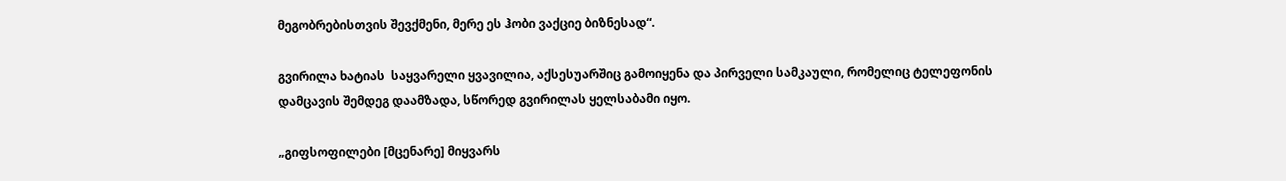მეგობრებისთვის შევქმენი, მერე ეს ჰობი ვაქციე ბიზნესად“.

გვირილა ხატიას  საყვარელი ყვავილია, აქსესუარშიც გამოიყენა და პირველი სამკაული, რომელიც ტელეფონის დამცავის შემდეგ დაამზადა, სწორედ გვირილას ყელსაბამი იყო.

„გიფსოფილები [მცენარე] მიყვარს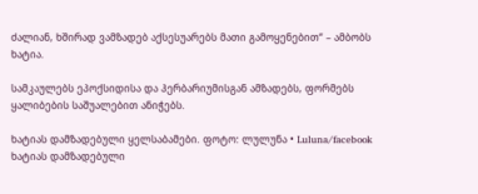ძალიან, ხშირად ვამზადებ აქსესუარებს მათი გამოყენებით“ – ამბობს ხატია.

სამკაულებს ეპოქსიდისა და ჰერბარიუმისგან ამზადებს, ფორმებს ყალიბების საშუალებით ანიჭებს.

ხატიას დამზადებული ყელსაბამები. ფოტო: ლულუნა • Luluna/facebook
ხატიას დამზადებული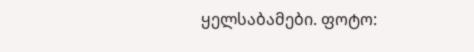ყელსაბამები. ფოტო: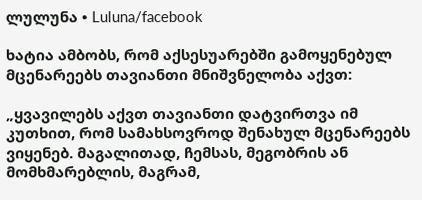ლულუნა • Luluna/facebook

ხატია ამბობს, რომ აქსესუარებში გამოყენებულ მცენარეებს თავიანთი მნიშვნელობა აქვთ:

„ყვავილებს აქვთ თავიანთი დატვირთვა იმ კუთხით, რომ სამახსოვროდ შენახულ მცენარეებს ვიყენებ. მაგალითად, ჩემსას, მეგობრის ან მომხმარებლის, მაგრამ,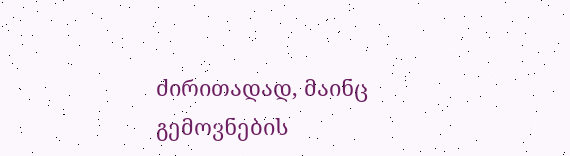ძირითადად, მაინც გემოვნების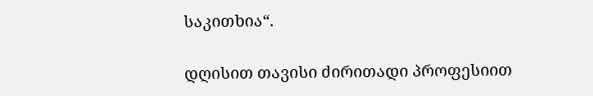საკითხია“.

დღისით თავისი ძირითადი პროფესიით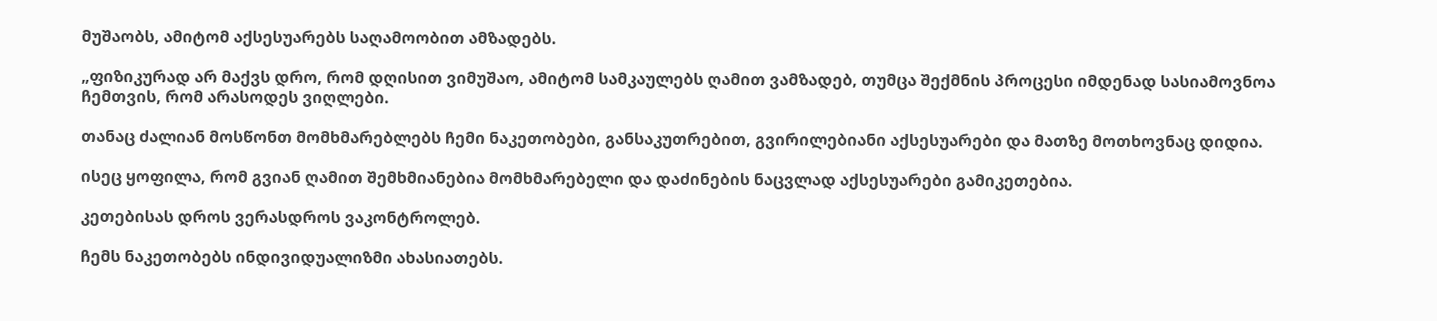მუშაობს, ამიტომ აქსესუარებს საღამოობით ამზადებს.

„ფიზიკურად არ მაქვს დრო, რომ დღისით ვიმუშაო, ამიტომ სამკაულებს ღამით ვამზადებ, თუმცა შექმნის პროცესი იმდენად სასიამოვნოა ჩემთვის, რომ არასოდეს ვიღლები.

თანაც ძალიან მოსწონთ მომხმარებლებს ჩემი ნაკეთობები, განსაკუთრებით, გვირილებიანი აქსესუარები და მათზე მოთხოვნაც დიდია.

ისეც ყოფილა, რომ გვიან ღამით შემხმიანებია მომხმარებელი და დაძინების ნაცვლად აქსესუარები გამიკეთებია.

კეთებისას დროს ვერასდროს ვაკონტროლებ.

ჩემს ნაკეთობებს ინდივიდუალიზმი ახასიათებს.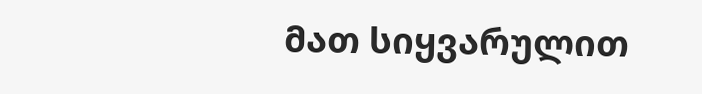მათ სიყვარულით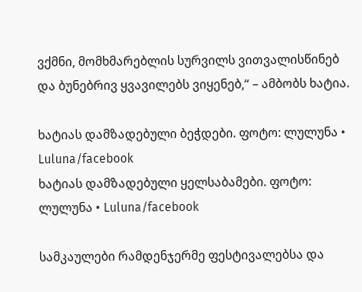ვქმნი, მომხმარებლის სურვილს ვითვალისწინებ და ბუნებრივ ყვავილებს ვიყენებ,“ – ამბობს ხატია.

ხატიას დამზადებული ბეჭდები. ფოტო: ლულუნა • Luluna/facebook
ხატიას დამზადებული ყელსაბამები. ფოტო: ლულუნა • Luluna/facebook

სამკაულები რამდენჯერმე ფესტივალებსა და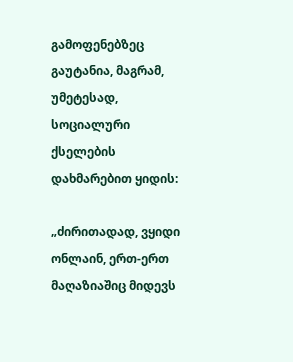გამოფენებზეც გაუტანია, მაგრამ, უმეტესად, სოციალური ქსელების დახმარებით ყიდის:

„ძირითადად, ვყიდი ონლაინ, ერთ-ერთ მაღაზიაშიც მიდევს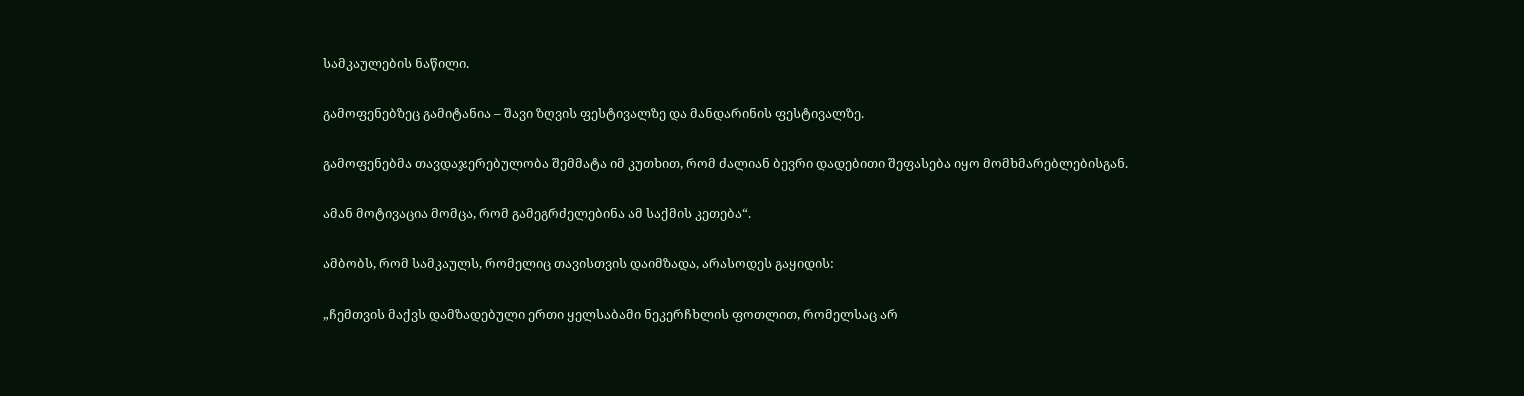სამკაულების ნაწილი.

გამოფენებზეც გამიტანია – შავი ზღვის ფესტივალზე და მანდარინის ფესტივალზე.

გამოფენებმა თავდაჯერებულობა შემმატა იმ კუთხით, რომ ძალიან ბევრი დადებითი შეფასება იყო მომხმარებლებისგან.

ამან მოტივაცია მომცა, რომ გამეგრძელებინა ამ საქმის კეთება“.

ამბობს, რომ სამკაულს, რომელიც თავისთვის დაიმზადა, არასოდეს გაყიდის:

„ჩემთვის მაქვს დამზადებული ერთი ყელსაბამი ნეკერჩხლის ფოთლით, რომელსაც არ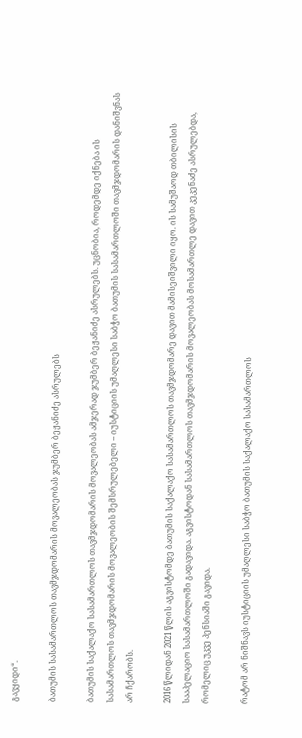გავყიდი“.

ბათუმის სასამართლოს თავმჯდომარის მოვალეობას ჯუმბერ ბეჟანიძე ასრულებს

ბათუმის საქალაქო სასამართლოს თავმჯდომარის მოვალეობას ამჯერად ჯუმბერ ბეჟანიძე ასრულებს. უცნობია, როდემდე იქნება ის სასამართლოს თავმჯდომარის მოვალეობის შემსრულებელი – იუსტიციის უმაღლესი საბჭო ბათუმის სასამართლოში თავმჯდომარის დანიშვნას არ ჩქარობს.

2016 წლიდან 2021 წლის აგვისტომდე ბათუმის საქალაქო სასამართლოს თავმჯდომარე დავით მამისეიშვილი იყო. ის სამუშაოდ თბილისის სააპელაციო სასამართლოში გადავიდა. აგვისტოდან სასამართლოს თავმჯდომარის მოვალეობას მოსამართლე დავით კეკენაძე ასრულებდა, რომელიც უკვე პენსიაში გავიდა.

რატომ არ ნიშნავს იუსტიციის უმაღლესი საბჭო ბათუმის საქალაქო სასამართლოს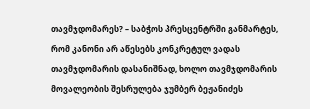თავმჯდომარეს? – საბჭოს პრესცენტრში განმარტეს, რომ კანონი არ აწესებს კონკრეტულ ვადას თავმჯდომარის დასანიშნად, ხოლო თავმჯდომარის მოვალეობის შესრულება ჯუმბერ ბეჟანიძეს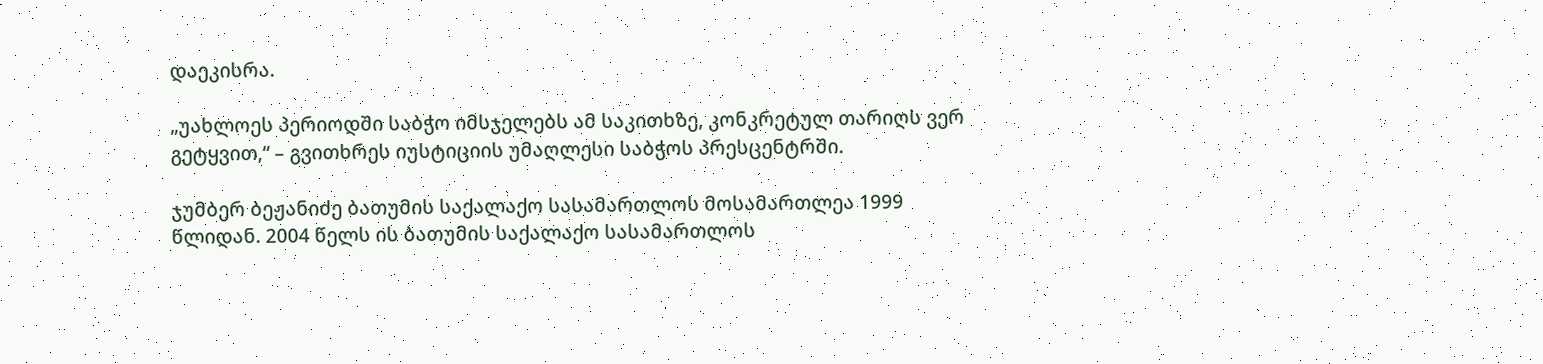დაეკისრა.

„უახლოეს პერიოდში საბჭო იმსჯელებს ამ საკითხზე, კონკრეტულ თარიღს ვერ გეტყვით,“ – გვითხრეს იუსტიციის უმაღლესი საბჭოს პრესცენტრში.

ჯუმბერ ბეჟანიძე ბათუმის საქალაქო სასამართლოს მოსამართლეა 1999 წლიდან. 2004 წელს ის ბათუმის საქალაქო სასამართლოს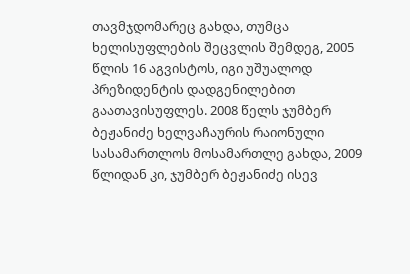თავმჯდომარეც გახდა, თუმცა ხელისუფლების შეცვლის შემდეგ, 2005 წლის 16 აგვისტოს, იგი უშუალოდ პრეზიდენტის დადგენილებით გაათავისუფლეს. 2008 წელს ჯუმბერ ბეჟანიძე ხელვაჩაურის რაიონული სასამართლოს მოსამართლე გახდა, 2009 წლიდან კი, ჯუმბერ ბეჟანიძე ისევ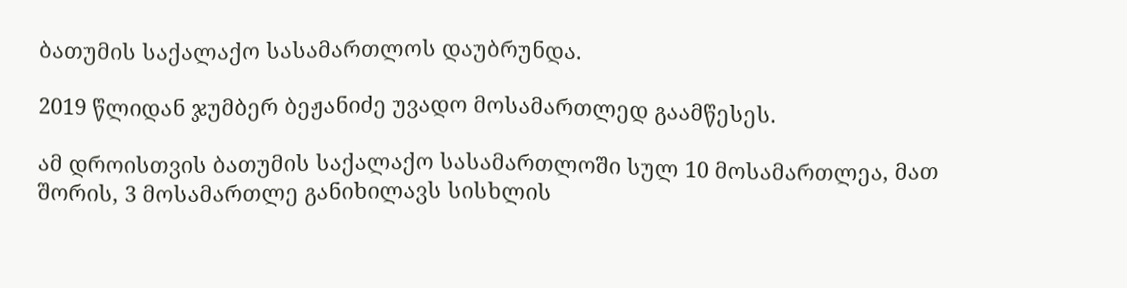ბათუმის საქალაქო სასამართლოს დაუბრუნდა.

2019 წლიდან ჯუმბერ ბეჟანიძე უვადო მოსამართლედ გაამწესეს.

ამ დროისთვის ბათუმის საქალაქო სასამართლოში სულ 10 მოსამართლეა, მათ შორის, 3 მოსამართლე განიხილავს სისხლის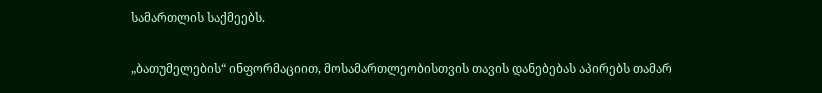სამართლის საქმეებს.

„ბათუმელების“ ინფორმაციით, მოსამართლეობისთვის თავის დანებებას აპირებს თამარ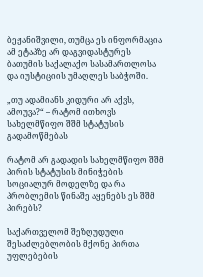ბეჟანიშვილი, თუმცა ეს ინფორმაცია ამ ეტაპზე არ დაგვიდასტურეს ბათუმის საქალაქო სასამართლოსა და იუსტიციის უმაღლეს საბჭოში.

„თუ ადამიანს კიდური არ აქვს, ამოუვა?“ – რატომ ითხოვს სახელმწიფო შშმ სტატუსის გადამოწმებას

რატომ არ გადადის სახელმწიფო შშმ პირის სტატუსის მინიჭების სოციალურ მოდელზე და რა პრობლემის წინაშე აყენებს ეს შშმ პირებს?

საქართველომ შეზღუდული შესაძლებლობის მქონე პირთა უფლებების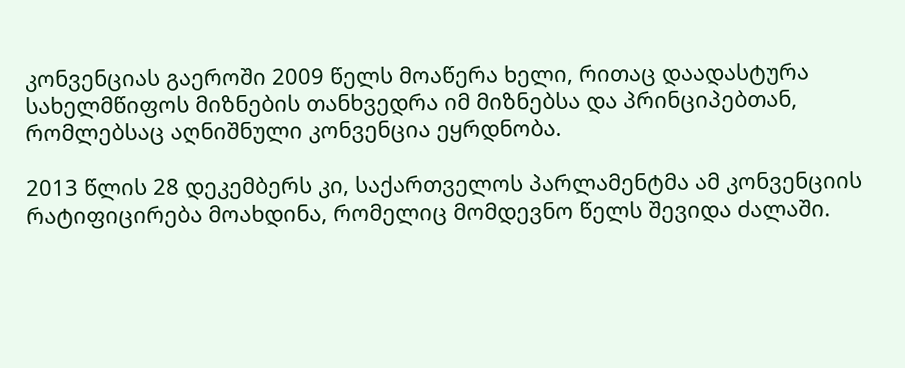კონვენციას გაეროში 2009 წელს მოაწერა ხელი, რითაც დაადასტურა სახელმწიფოს მიზნების თანხვედრა იმ მიზნებსა და პრინციპებთან, რომლებსაც აღნიშნული კონვენცია ეყრდნობა.

2013 წლის 28 დეკემბერს კი, საქართველოს პარლამენტმა ამ კონვენციის რატიფიცირება მოახდინა, რომელიც მომდევნო წელს შევიდა ძალაში.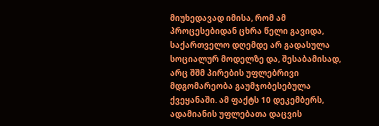მიუხედავად იმისა, რომ ამ პროცესებიდან ცხრა წელი გავიდა, საქართველო დღემდე არ გადასულა სოციალურ მოდელზე და, შესაბამისად, არც შშმ პირების უფლებრივი მდგომარეობა გაუმჯობესებულა ქვეყანაში. ამ ფაქტს 10 დეკემბერს, ადამიანის უფლებათა დაცვის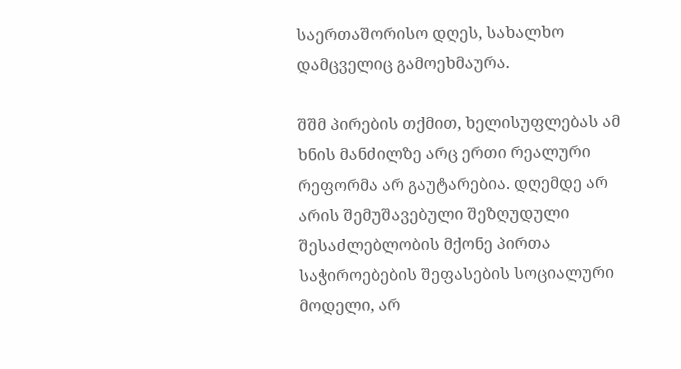საერთაშორისო დღეს, სახალხო დამცველიც გამოეხმაურა.

შშმ პირების თქმით, ხელისუფლებას ამ ხნის მანძილზე არც ერთი რეალური რეფორმა არ გაუტარებია. დღემდე არ არის შემუშავებული შეზღუდული შესაძლებლობის მქონე პირთა საჭიროებების შეფასების სოციალური მოდელი, არ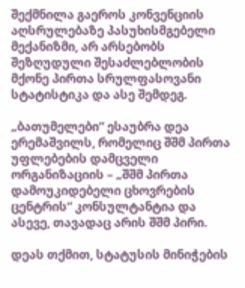შექმნილა გაეროს კონვენციის აღსრულებაზე პასუხისმგებელი მექანიზმი, არ არსებობს შეზღუდული შესაძლებლობის მქონე პირთა სრულფასოვანი სტატისტიკა და ასე შემდეგ.

„ბათუმელები“ ესაუბრა დეა ერემაშვილს, რომელიც შშმ პირთა უფლებების დამცველი ორგანიზაციის – „შშმ პირთა დამოუკიდებელი ცხოვრების ცენტრის“ კონსულტანტია და ასევე, თავადაც არის შშმ პირი.

დეას თქმით, სტატუსის მინიჭების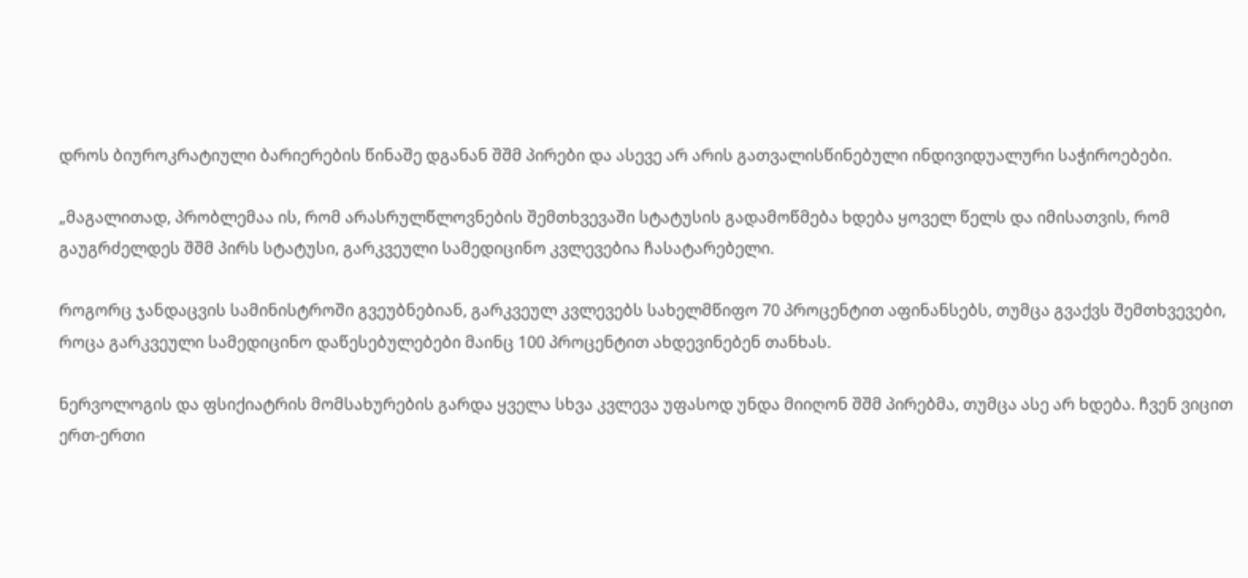დროს ბიუროკრატიული ბარიერების წინაშე დგანან შშმ პირები და ასევე არ არის გათვალისწინებული ინდივიდუალური საჭიროებები.

„მაგალითად, პრობლემაა ის, რომ არასრულწლოვნების შემთხვევაში სტატუსის გადამოწმება ხდება ყოველ წელს და იმისათვის, რომ გაუგრძელდეს შშმ პირს სტატუსი, გარკვეული სამედიცინო კვლევებია ჩასატარებელი.

როგორც ჯანდაცვის სამინისტროში გვეუბნებიან, გარკვეულ კვლევებს სახელმწიფო 70 პროცენტით აფინანსებს, თუმცა გვაქვს შემთხვევები, როცა გარკვეული სამედიცინო დაწესებულებები მაინც 100 პროცენტით ახდევინებენ თანხას.

ნერვოლოგის და ფსიქიატრის მომსახურების გარდა ყველა სხვა კვლევა უფასოდ უნდა მიიღონ შშმ პირებმა, თუმცა ასე არ ხდება. ჩვენ ვიცით ერთ-ერთი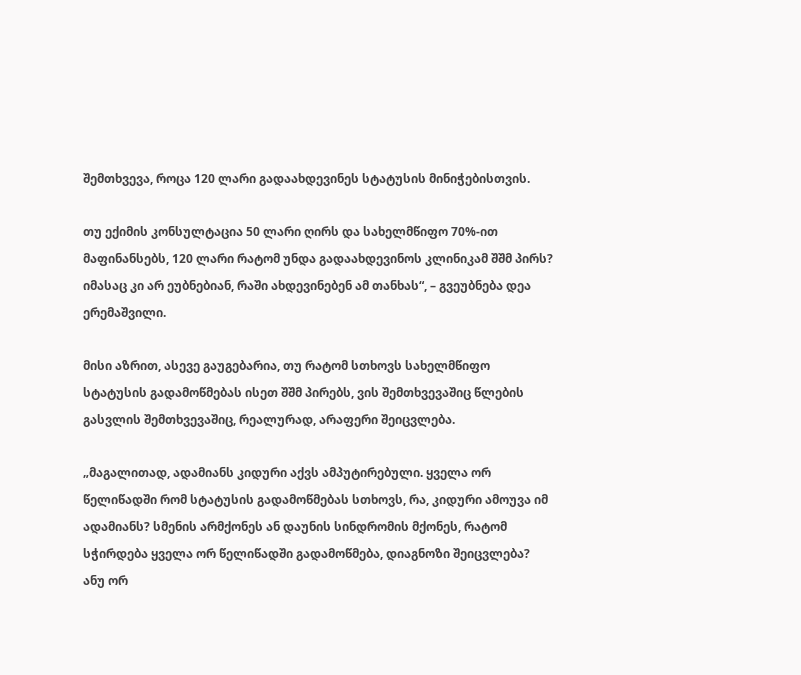შემთხვევა, როცა 120 ლარი გადაახდევინეს სტატუსის მინიჭებისთვის.

თუ ექიმის კონსულტაცია 50 ლარი ღირს და სახელმწიფო 70%-ით მაფინანსებს, 120 ლარი რატომ უნდა გადაახდევინოს კლინიკამ შშმ პირს? იმასაც კი არ ეუბნებიან, რაში ახდევინებენ ამ თანხას“, – გვეუბნება დეა ერემაშვილი.

მისი აზრით, ასევე გაუგებარია, თუ რატომ სთხოვს სახელმწიფო სტატუსის გადამოწმებას ისეთ შშმ პირებს, ვის შემთხვევაშიც წლების გასვლის შემთხვევაშიც, რეალურად, არაფერი შეიცვლება.

„მაგალითად, ადამიანს კიდური აქვს ამპუტირებული. ყველა ორ წელიწადში რომ სტატუსის გადამოწმებას სთხოვს, რა, კიდური ამოუვა იმ ადამიანს? სმენის არმქონეს ან დაუნის სინდრომის მქონეს, რატომ სჭირდება ყველა ორ წელიწადში გადამოწმება, დიაგნოზი შეიცვლება? ანუ ორ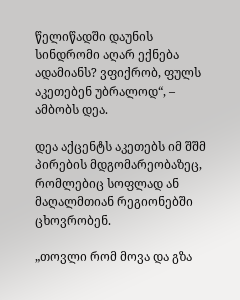წელიწადში დაუნის სინდრომი აღარ ექნება ადამიანს? ვფიქრობ, ფულს აკეთებენ უბრალოდ“, – ამბობს დეა.

დეა აქცენტს აკეთებს იმ შშმ პირების მდგომარეობაზეც, რომლებიც სოფლად ან მაღალმთიან რეგიონებში ცხოვრობენ.

„თოვლი რომ მოვა და გზა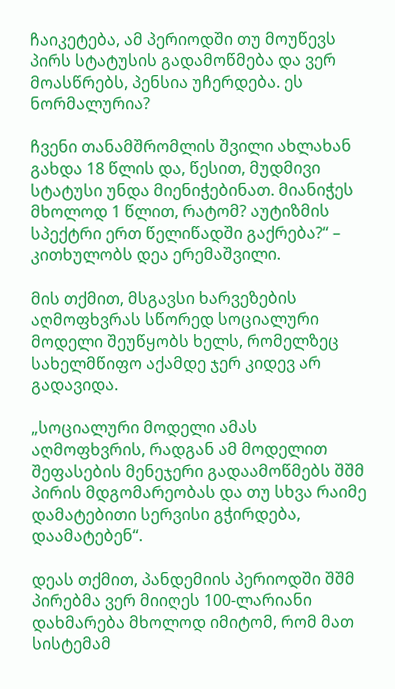ჩაიკეტება, ამ პერიოდში თუ მოუწევს პირს სტატუსის გადამოწმება და ვერ მოასწრებს, პენსია უჩერდება. ეს ნორმალურია?

ჩვენი თანამშრომლის შვილი ახლახან გახდა 18 წლის და, წესით, მუდმივი სტატუსი უნდა მიენიჭებინათ. მიანიჭეს მხოლოდ 1 წლით, რატომ? აუტიზმის სპექტრი ერთ წელიწადში გაქრება?“ – კითხულობს დეა ერემაშვილი.

მის თქმით, მსგავსი ხარვეზების აღმოფხვრას სწორედ სოციალური მოდელი შეუწყობს ხელს, რომელზეც სახელმწიფო აქამდე ჯერ კიდევ არ გადავიდა.

„სოციალური მოდელი ამას აღმოფხვრის, რადგან ამ მოდელით შეფასების მენეჯერი გადაამოწმებს შშმ პირის მდგომარეობას და თუ სხვა რაიმე დამატებითი სერვისი გჭირდება, დაამატებენ“.

დეას თქმით, პანდემიის პერიოდში შშმ პირებმა ვერ მიიღეს 100-ლარიანი დახმარება მხოლოდ იმიტომ, რომ მათ სისტემამ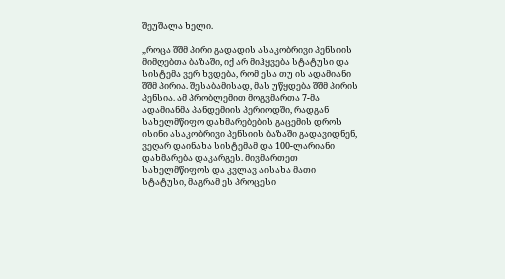შეუშალა ხელი.

„როცა შშმ პირი გადადის ასაკობრივი პენსიის მიმღებთა ბაზაში, იქ არ მიჰყვება სტატუსი და სისტემა ვერ ხვდება, რომ ესა თუ ის ადამიანი შშმ პირია. შესაბამისად, მას უწყდება შშმ პირის პენსია. ამ პრობლემით მოგვმართა 7-მა ადამიანმა პანდემიის პერიოდში, რადგან სახელმწიფო დახმარებების გაცემის დროს ისინი ასაკობრივი პენსიის ბაზაში გადავიდნენ, ვეღარ დაინახა სისტემამ და 100-ლარიანი დახმარება დაკარგეს. მივმართეთ სახელმწიფოს და კვლავ აისახა მათი სტატუსი, მაგრამ ეს პროცესი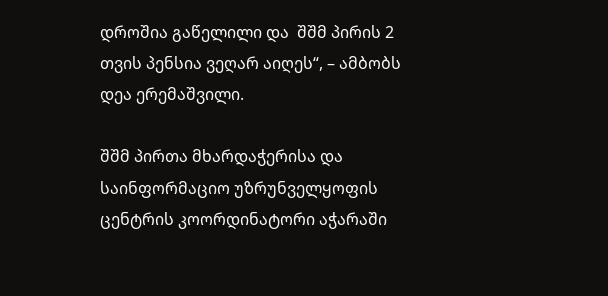დროშია გაწელილი და  შშმ პირის 2 თვის პენსია ვეღარ აიღეს“, – ამბობს დეა ერემაშვილი.

შშმ პირთა მხარდაჭერისა და საინფორმაციო უზრუნველყოფის ცენტრის კოორდინატორი აჭარაში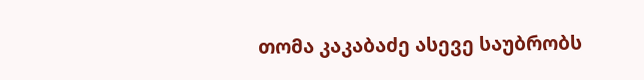თომა კაკაბაძე ასევე საუბრობს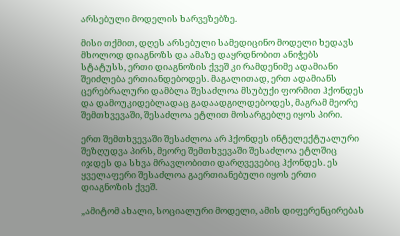არსებული მოდელის ხარვეზებზე.

მისი თქმით, დღეს არსებული სამედიცინო მოდელი ხედავს მხოლოდ დიაგნოზს და ამაზე დაყრდნობით ანიჭებს სტატუსს, ერთი დიაგნოზის ქვეშ კი რამდენიმე ადამიანი შეიძლება ერთიანდებოდეს. მაგალითად, ერთ ადამიანს ცერებრალური დამბლა შესაძლოა მსუბუქი ფორმით ჰქონდეს და დამოუკიდებლადაც გადაადგილდებოდეს, მაგრამ მეორე შემთხვევაში, შესაძლოა ეტლით მოსარგებლე იყოს პირი.

ერთ შემთხვევაში შესაძლოა არ ჰქონდეს ინტელექტუალური შეზღუდვა პირს, მეორე შემთხვევაში შესაძლოა ეტლშიც იჯდეს და სხვა მრავლობითი დარღვევებიც ჰქონდეს. ეს ყველაფერი შესაძლოა გაერთიანებული იყოს ერთი დიაგნოზის ქვეშ.

„ამიტომ ახალი, სოციალური მოდელი, ამის დიფერენცირებას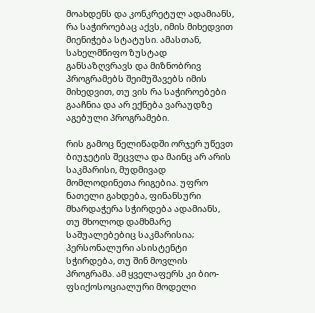მოახდენს და კონკრეტულ ადამიანს,  რა საჭიროებაც აქვს, იმის მიხედვით მიენიჭება სტატუსი. ამასთან, სახელმწიფო ზუსტად განსაზღვრავს და მიზნობრივ პროგრამებს შეიმუშავებს იმის მიხედვით, თუ ვის რა საჭიროებები გააჩნია და არ ექნება ვარაუდზე აგებული პროგრამები.

რის გამოც წელიწადში ორჯერ უწევთ ბიუჯეტის შეცვლა და მაინც არ არის საკმარისი, მუდმივად მომლოდინეთა რიგებია. უფრო ნათელი გახდება, ფინანსური მხარდაჭერა სჭირდება ადამიანს, თუ მხოლოდ დამხმარე საშუალებებიც საკმარისია; პერსონალური ასისტენტი სჭირდება, თუ შინ მოვლის პროგრამა. ამ ყველაფერს კი ბიო-ფსიქოსოციალური მოდელი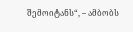შემოიტანს“, – ამბობს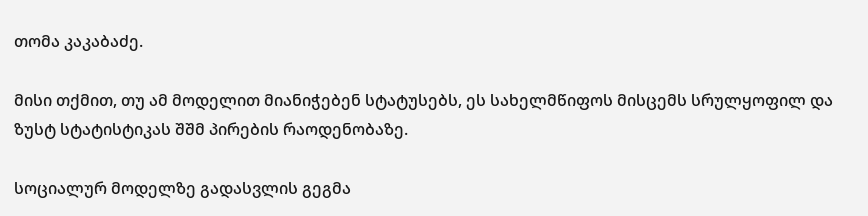თომა კაკაბაძე.

მისი თქმით, თუ ამ მოდელით მიანიჭებენ სტატუსებს, ეს სახელმწიფოს მისცემს სრულყოფილ და ზუსტ სტატისტიკას შშმ პირების რაოდენობაზე.

სოციალურ მოდელზე გადასვლის გეგმა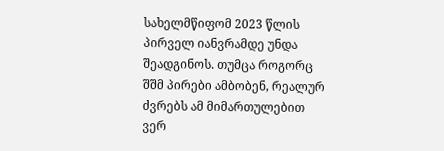სახელმწიფომ 2023 წლის პირველ იანვრამდე უნდა შეადგინოს. თუმცა როგორც შშმ პირები ამბობენ, რეალურ ძვრებს ამ მიმართულებით ვერ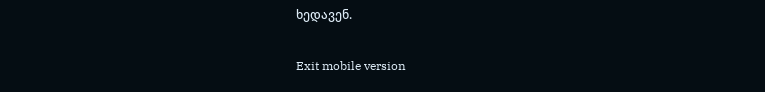ხედავენ.

Exit mobile version